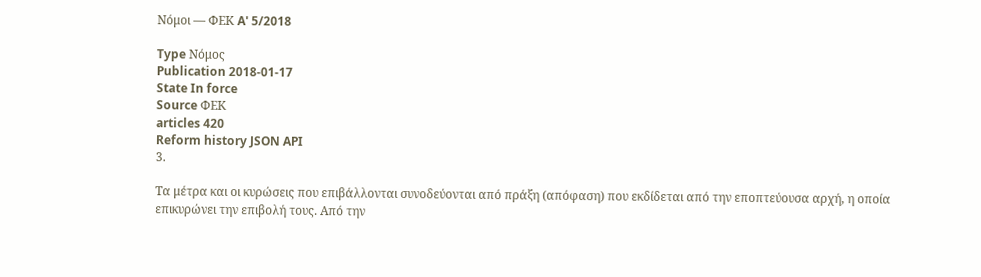Νόμοι — ΦΕΚ A' 5/2018

Type Νόμος
Publication 2018-01-17
State In force
Source ΦΕΚ
articles 420
Reform history JSON API
3.

Τα μέτρα και οι κυρώσεις που επιβάλλονται συνοδεύονται από πράξη (απόφαση) που εκδίδεται από την εποπτεύουσα αρχή, η οποία επικυρώνει την επιβολή τους. Από την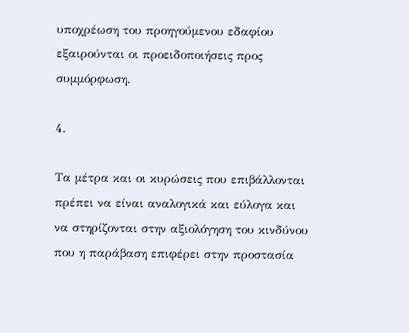υποχρέωση του προηγούμενου εδαφίου εξαιρούνται οι προειδοποιήσεις προς συμμόρφωση.

4.

Τα μέτρα και οι κυρώσεις που επιβάλλονται πρέπει να είναι αναλογικά και εύλογα και να στηρίζονται στην αξιολόγηση του κινδύνου που η παράβαση επιφέρει στην προστασία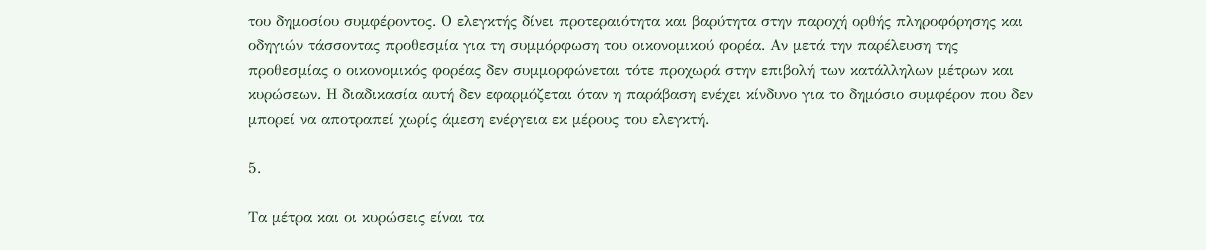του δημοσίου συμφέροντος. Ο ελεγκτής δίνει προτεραιότητα και βαρύτητα στην παροχή ορθής πληροφόρησης και οδηγιών τάσσοντας προθεσμία για τη συμμόρφωση του οικονομικού φορέα. Αν μετά την παρέλευση της προθεσμίας ο οικονομικός φορέας δεν συμμορφώνεται τότε προχωρά στην επιβολή των κατάλληλων μέτρων και κυρώσεων. Η διαδικασία αυτή δεν εφαρμόζεται όταν η παράβαση ενέχει κίνδυνο για το δημόσιο συμφέρον που δεν μπορεί να αποτραπεί χωρίς άμεση ενέργεια εκ μέρους του ελεγκτή.

5.

Τα μέτρα και οι κυρώσεις είναι τα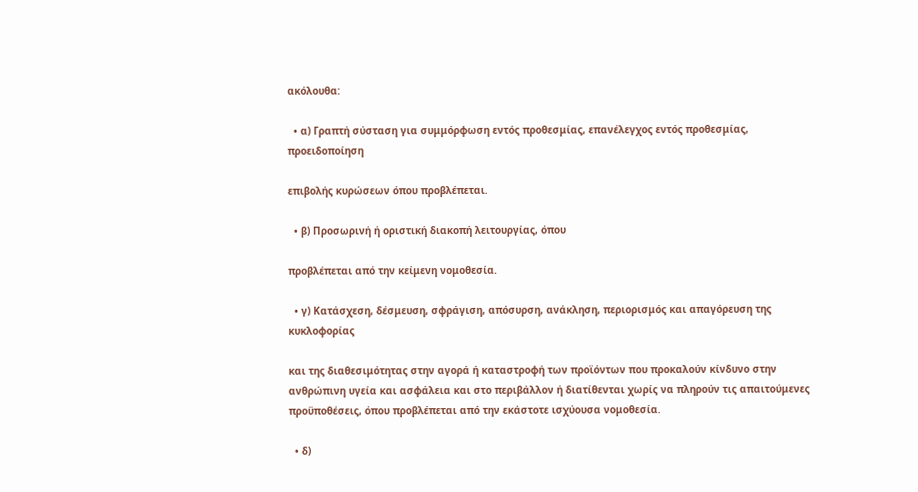ακόλουθα:

  • α) Γραπτή σύσταση για συμμόρφωση εντός προθεσμίας, επανέλεγχος εντός προθεσμίας, προειδοποίηση

επιβολής κυρώσεων όπου προβλέπεται.

  • β) Προσωρινή ή οριστική διακοπή λειτουργίας, όπου

προβλέπεται από την κείμενη νομοθεσία.

  • γ) Κατάσχεση, δέσμευση, σφράγιση, απόσυρση, ανάκληση, περιορισμός και απαγόρευση της κυκλοφορίας

και της διαθεσιμότητας στην αγορά ή καταστροφή των προϊόντων που προκαλούν κίνδυνο στην ανθρώπινη υγεία και ασφάλεια και στο περιβάλλον ή διατίθενται χωρίς να πληρούν τις απαιτούμενες προϋποθέσεις, όπου προβλέπεται από την εκάστοτε ισχύουσα νομοθεσία.

  • δ)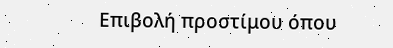Επιβολή προστίμου όπου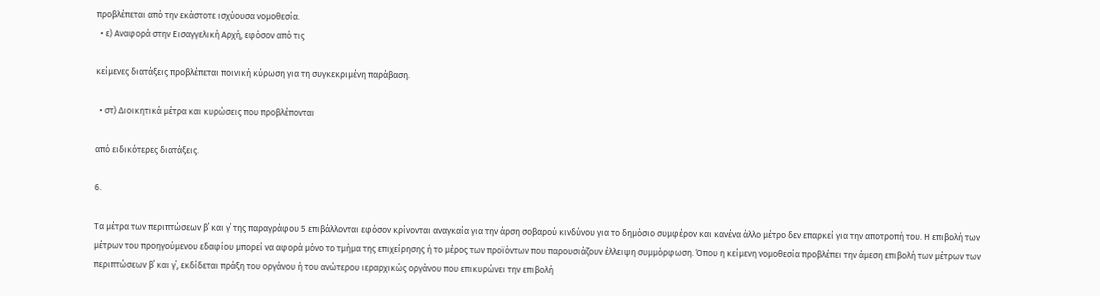προβλέπεται από την εκάστοτε ισχύουσα νομοθεσία.
  • ε) Αναφορά στην Εισαγγελική Αρχή, εφόσον από τις

κείμενες διατάξεις προβλέπεται ποινική κύρωση για τη συγκεκριμένη παράβαση.

  • στ) Διοικητικά μέτρα και κυρώσεις που προβλέπονται

από ειδικότερες διατάξεις.

6.

Τα μέτρα των περιπτώσεων β΄ και γ΄ της παραγράφου 5 επιβάλλονται εφόσον κρίνονται αναγκαία για την άρση σοβαρού κινδύνου για το δημόσιο συμφέρον και κανένα άλλο μέτρο δεν επαρκεί για την αποτροπή του. Η επιβολή των μέτρων του προηγούμενου εδαφίου μπορεί να αφορά μόνο το τμήμα της επιχείρησης ή το μέρος των προϊόντων που παρουσιάζουν έλλειψη συμμόρφωση. Όπου η κείμενη νομοθεσία προβλέπει την άμεση επιβολή των μέτρων των περιπτώσεων β΄ και γ΄, εκδίδεται πράξη του οργάνου ή του ανώτερου ιεραρχικώς οργάνου που επικυρώνει την επιβολή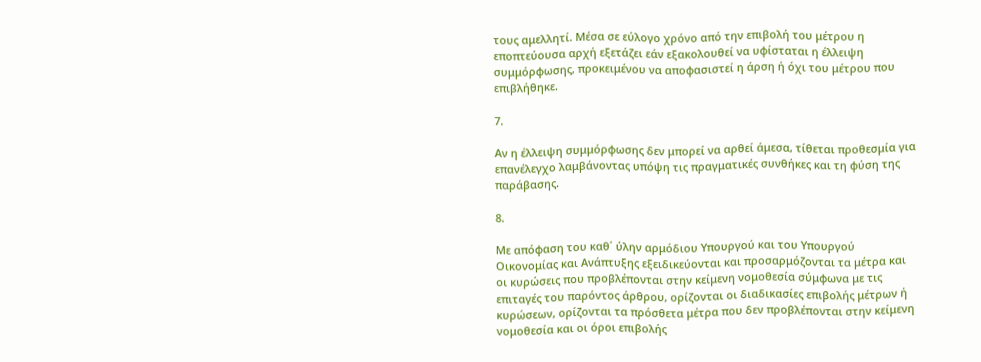τους αμελλητί. Μέσα σε εύλογο χρόνο από την επιβολή του μέτρου η εποπτεύουσα αρχή εξετάζει εάν εξακολουθεί να υφίσταται η έλλειψη συμμόρφωσης, προκειμένου να αποφασιστεί η άρση ή όχι του μέτρου που επιβλήθηκε.

7.

Αν η έλλειψη συμμόρφωσης δεν μπορεί να αρθεί άμεσα, τίθεται προθεσμία για επανέλεγχο λαμβάνοντας υπόψη τις πραγματικές συνθήκες και τη φύση της παράβασης.

8.

Με απόφαση του καθ΄ ύλην αρμόδιου Υπουργού και του Υπουργού Οικονομίας και Ανάπτυξης εξειδικεύονται και προσαρμόζονται τα μέτρα και οι κυρώσεις που προβλέπονται στην κείμενη νομοθεσία σύμφωνα με τις επιταγές του παρόντος άρθρου, ορίζονται οι διαδικασίες επιβολής μέτρων ή κυρώσεων, ορίζονται τα πρόσθετα μέτρα που δεν προβλέπονται στην κείμενη νομοθεσία και οι όροι επιβολής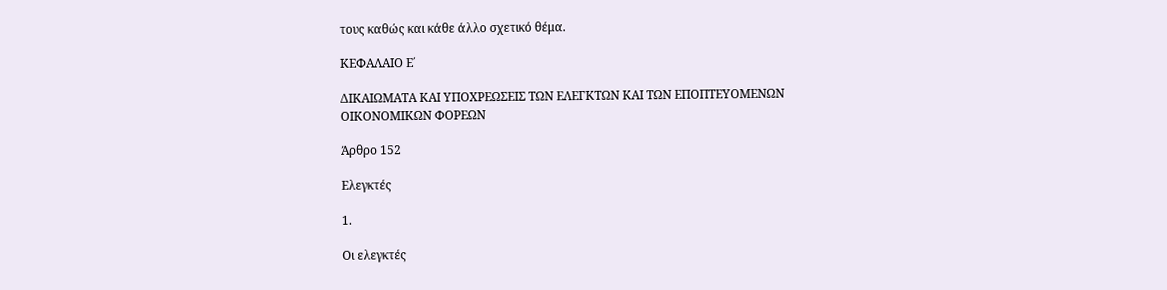τους καθώς και κάθε άλλο σχετικό θέμα.

ΚΕΦΑΛΑΙΟ Ε΄

ΔΙΚΑΙΩΜΑΤΑ ΚΑΙ ΥΠΟΧΡΕΩΣΕΙΣ ΤΩΝ ΕΛΕΓΚΤΩΝ ΚΑΙ ΤΩΝ ΕΠΟΠΤΕΥΟΜΕΝΩΝ ΟΙΚΟΝΟΜΙΚΩΝ ΦΟΡΕΩΝ

Άρθρο 152

Ελεγκτές

1.

Οι ελεγκτές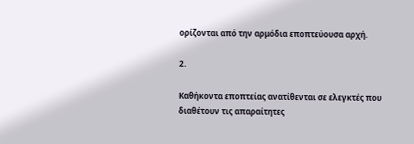ορίζονται από την αρμόδια εποπτεύουσα αρχή.

2.

Καθήκοντα εποπτείας ανατίθενται σε ελεγκτές που διαθέτουν τις απαραίτητες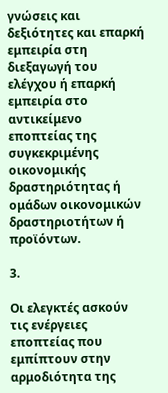γνώσεις και δεξιότητες και επαρκή εμπειρία στη διεξαγωγή του ελέγχου ή επαρκή εμπειρία στο αντικείμενο εποπτείας της συγκεκριμένης οικονομικής δραστηριότητας ή ομάδων οικονομικών δραστηριοτήτων ή προϊόντων.

3.

Οι ελεγκτές ασκούν τις ενέργειες εποπτείας που εμπίπτουν στην αρμοδιότητα της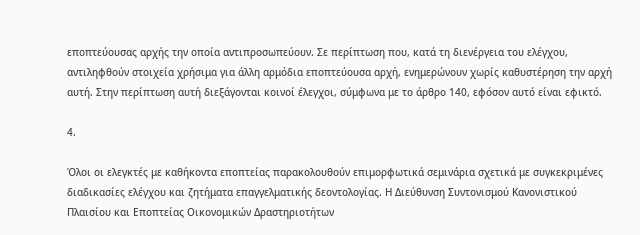εποπτεύουσας αρχής την οποία αντιπροσωπεύουν. Σε περίπτωση που, κατά τη διενέργεια του ελέγχου, αντιληφθούν στοιχεία χρήσιμα για άλλη αρμόδια εποπτεύουσα αρχή, ενημερώνουν χωρίς καθυστέρηση την αρχή αυτή. Στην περίπτωση αυτή διεξάγονται κοινοί έλεγχοι, σύμφωνα με το άρθρο 140, εφόσον αυτό είναι εφικτό.

4.

Όλοι οι ελεγκτές με καθήκοντα εποπτείας παρακολουθούν επιμορφωτικά σεμινάρια σχετικά με συγκεκριμένες διαδικασίες ελέγχου και ζητήματα επαγγελματικής δεοντολογίας. Η Διεύθυνση Συντονισμού Κανονιστικού Πλαισίου και Εποπτείας Οικονομικών Δραστηριοτήτων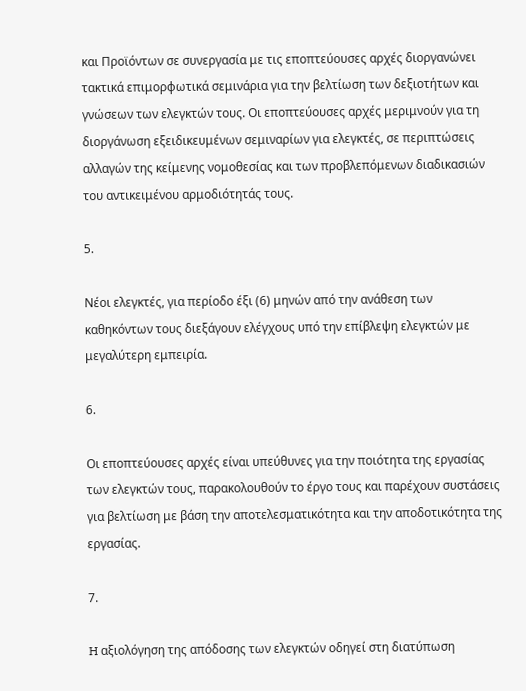και Προϊόντων σε συνεργασία με τις εποπτεύουσες αρχές διοργανώνει τακτικά επιμορφωτικά σεμινάρια για την βελτίωση των δεξιοτήτων και γνώσεων των ελεγκτών τους. Οι εποπτεύουσες αρχές μεριμνούν για τη διοργάνωση εξειδικευμένων σεμιναρίων για ελεγκτές, σε περιπτώσεις αλλαγών της κείμενης νομοθεσίας και των προβλεπόμενων διαδικασιών του αντικειμένου αρμοδιότητάς τους.

5.

Νέοι ελεγκτές, για περίοδο έξι (6) μηνών από την ανάθεση των καθηκόντων τους διεξάγουν ελέγχους υπό την επίβλεψη ελεγκτών με μεγαλύτερη εμπειρία.

6.

Οι εποπτεύουσες αρχές είναι υπεύθυνες για την ποιότητα της εργασίας των ελεγκτών τους, παρακολουθούν το έργο τους και παρέχουν συστάσεις για βελτίωση με βάση την αποτελεσματικότητα και την αποδοτικότητα της εργασίας.

7.

H αξιολόγηση της απόδοσης των ελεγκτών οδηγεί στη διατύπωση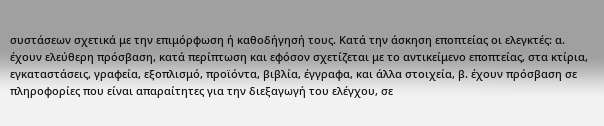συστάσεων σχετικά με την επιμόρφωση ή καθοδήγησή τους. Κατά την άσκηση εποπτείας οι ελεγκτές: α. έχουν ελεύθερη πρόσβαση, κατά περίπτωση και εφόσον σχετίζεται με το αντικείμενο εποπτείας, στα κτίρια, εγκαταστάσεις, γραφεία, εξοπλισμό, προϊόντα, βιβλία, έγγραφα, και άλλα στοιχεία, β. έχουν πρόσβαση σε πληροφορίες που είναι απαραίτητες για την διεξαγωγή του ελέγχου, σε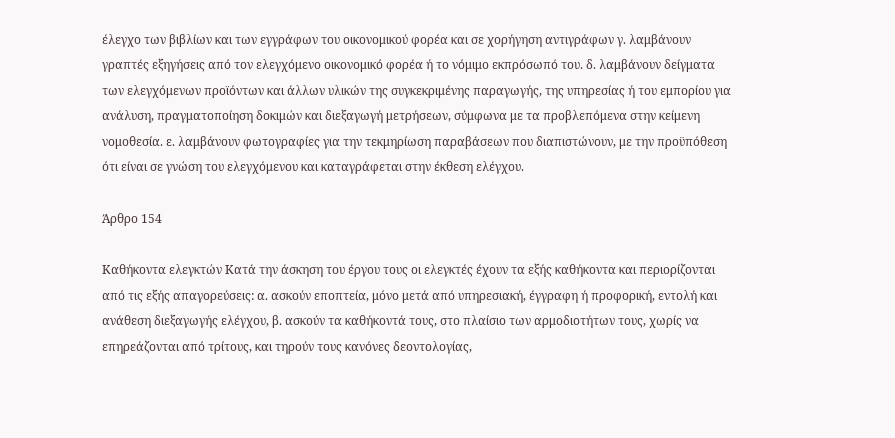έλεγχο των βιβλίων και των εγγράφων του οικονομικού φορέα και σε χορήγηση αντιγράφων γ. λαμβάνουν γραπτές εξηγήσεις από τον ελεγχόμενο οικονομικό φορέα ή το νόμιμο εκπρόσωπό του. δ. λαμβάνουν δείγματα των ελεγχόμενων προϊόντων και άλλων υλικών της συγκεκριμένης παραγωγής, της υπηρεσίας ή του εμπορίου για ανάλυση, πραγματοποίηση δοκιμών και διεξαγωγή μετρήσεων, σύμφωνα με τα προβλεπόμενα στην κείμενη νομοθεσία. ε. λαμβάνουν φωτογραφίες για την τεκμηρίωση παραβάσεων που διαπιστώνουν, με την προϋπόθεση ότι είναι σε γνώση του ελεγχόμενου και καταγράφεται στην έκθεση ελέγχου.

Άρθρο 154

Καθήκοντα ελεγκτών Κατά την άσκηση του έργου τους οι ελεγκτές έχουν τα εξής καθήκοντα και περιορίζονται από τις εξής απαγορεύσεις: α. ασκούν εποπτεία, μόνο μετά από υπηρεσιακή, έγγραφη ή προφορική, εντολή και ανάθεση διεξαγωγής ελέγχου, β. ασκούν τα καθήκοντά τους, στο πλαίσιο των αρμοδιοτήτων τους, χωρίς να επηρεάζονται από τρίτους, και τηρούν τους κανόνες δεοντολογίας,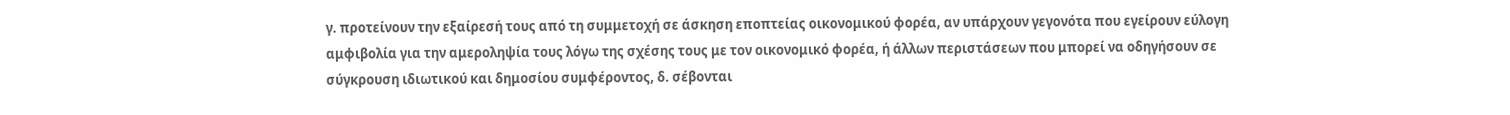γ. προτείνουν την εξαίρεσή τους από τη συμμετοχή σε άσκηση εποπτείας οικονομικού φορέα, αν υπάρχουν γεγονότα που εγείρουν εύλογη αμφιβολία για την αμεροληψία τους λόγω της σχέσης τους με τον οικονομικό φορέα, ή άλλων περιστάσεων που μπορεί να οδηγήσουν σε σύγκρουση ιδιωτικού και δημοσίου συμφέροντος, δ. σέβονται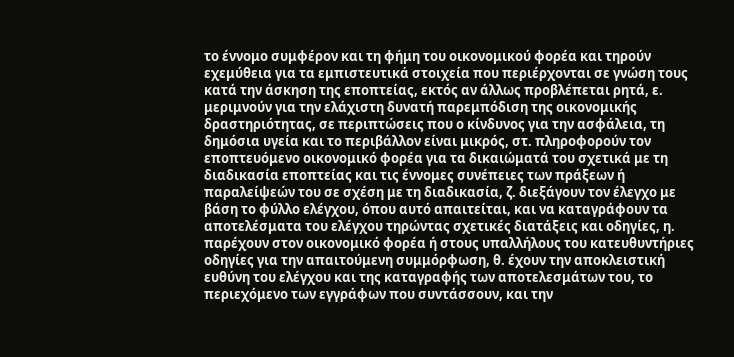το έννομο συμφέρον και τη φήμη του οικονομικού φορέα και τηρούν εχεμύθεια για τα εμπιστευτικά στοιχεία που περιέρχονται σε γνώση τους κατά την άσκηση της εποπτείας, εκτός αν άλλως προβλέπεται ρητά, ε. μεριμνούν για την ελάχιστη δυνατή παρεμπόδιση της οικονομικής δραστηριότητας, σε περιπτώσεις που ο κίνδυνος για την ασφάλεια, τη δημόσια υγεία και το περιβάλλον είναι μικρός, στ. πληροφορούν τον εποπτευόμενο οικονομικό φορέα για τα δικαιώματά του σχετικά με τη διαδικασία εποπτείας και τις έννομες συνέπειες των πράξεων ή παραλείψεών του σε σχέση με τη διαδικασία, ζ. διεξάγουν τον έλεγχο με βάση το φύλλο ελέγχου, όπου αυτό απαιτείται, και να καταγράφουν τα αποτελέσματα του ελέγχου τηρώντας σχετικές διατάξεις και οδηγίες, η. παρέχουν στον οικονομικό φορέα ή στους υπαλλήλους του κατευθυντήριες οδηγίες για την απαιτούμενη συμμόρφωση, θ. έχουν την αποκλειστική ευθύνη του ελέγχου και της καταγραφής των αποτελεσμάτων του, το περιεχόμενο των εγγράφων που συντάσσουν, και την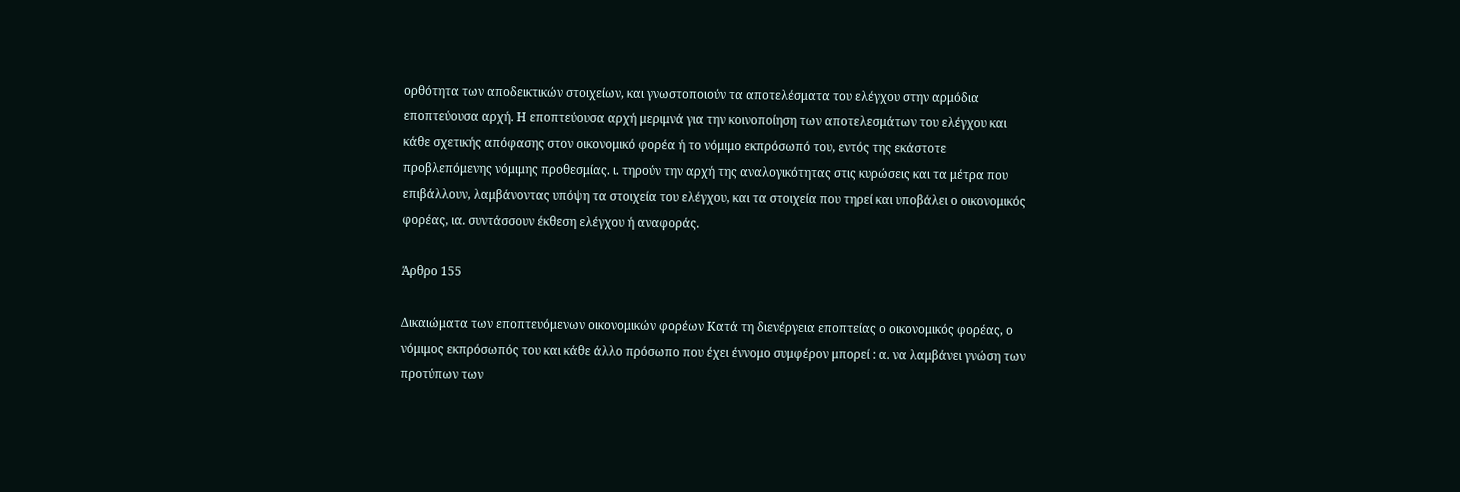ορθότητα των αποδεικτικών στοιχείων, και γνωστοποιούν τα αποτελέσματα του ελέγχου στην αρμόδια εποπτεύουσα αρχή. Η εποπτεύουσα αρχή μεριμνά για την κοινοποίηση των αποτελεσμάτων του ελέγχου και κάθε σχετικής απόφασης στον οικονομικό φορέα ή το νόμιμο εκπρόσωπό του, εντός της εκάστοτε προβλεπόμενης νόμιμης προθεσμίας. ι. τηρούν την αρχή της αναλογικότητας στις κυρώσεις και τα μέτρα που επιβάλλουν, λαμβάνοντας υπόψη τα στοιχεία του ελέγχου, και τα στοιχεία που τηρεί και υποβάλει ο οικονομικός φορέας, ια. συντάσσουν έκθεση ελέγχου ή αναφοράς.

Άρθρο 155

Δικαιώματα των εποπτευόμενων οικονομικών φορέων Κατά τη διενέργεια εποπτείας ο οικονομικός φορέας, ο νόμιμος εκπρόσωπός του και κάθε άλλο πρόσωπο που έχει έννομο συμφέρον μπορεί : α. να λαμβάνει γνώση των προτύπων των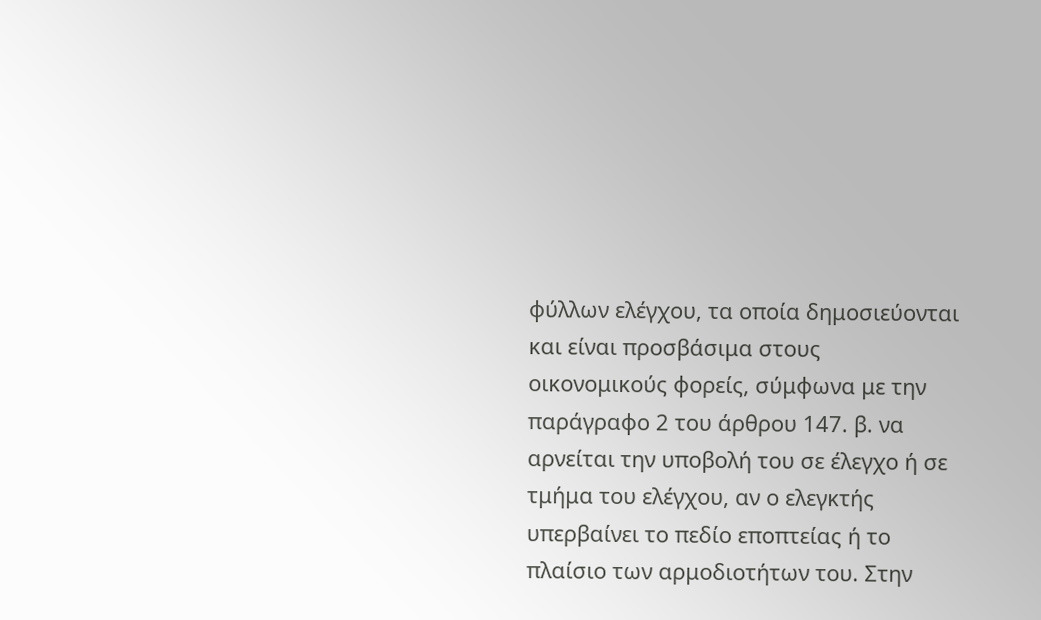φύλλων ελέγχου, τα οποία δημοσιεύονται και είναι προσβάσιμα στους οικονομικούς φορείς, σύμφωνα με την παράγραφο 2 του άρθρου 147. β. να αρνείται την υποβολή του σε έλεγχο ή σε τμήμα του ελέγχου, αν ο ελεγκτής υπερβαίνει το πεδίο εποπτείας ή το πλαίσιο των αρμοδιοτήτων του. Στην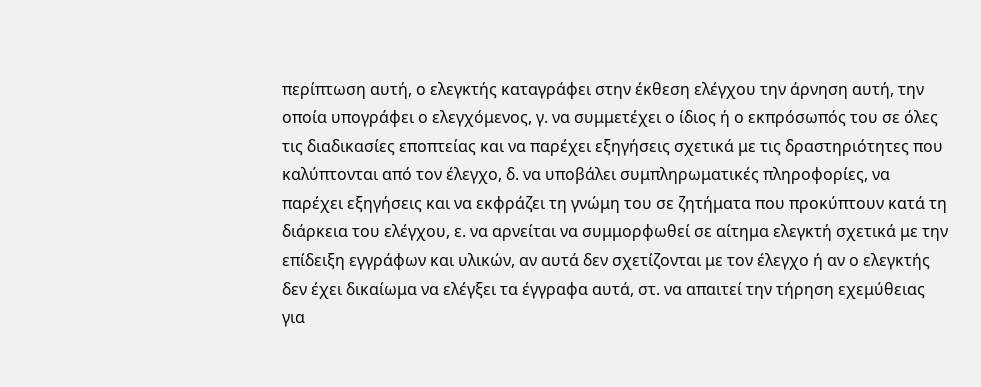περίπτωση αυτή, ο ελεγκτής καταγράφει στην έκθεση ελέγχου την άρνηση αυτή, την οποία υπογράφει ο ελεγχόμενος, γ. να συμμετέχει ο ίδιος ή ο εκπρόσωπός του σε όλες τις διαδικασίες εποπτείας και να παρέχει εξηγήσεις σχετικά με τις δραστηριότητες που καλύπτονται από τον έλεγχο, δ. να υποβάλει συμπληρωματικές πληροφορίες, να παρέχει εξηγήσεις και να εκφράζει τη γνώμη του σε ζητήματα που προκύπτουν κατά τη διάρκεια του ελέγχου, ε. να αρνείται να συμμορφωθεί σε αίτημα ελεγκτή σχετικά με την επίδειξη εγγράφων και υλικών, αν αυτά δεν σχετίζονται με τον έλεγχο ή αν ο ελεγκτής δεν έχει δικαίωμα να ελέγξει τα έγγραφα αυτά, στ. να απαιτεί την τήρηση εχεμύθειας για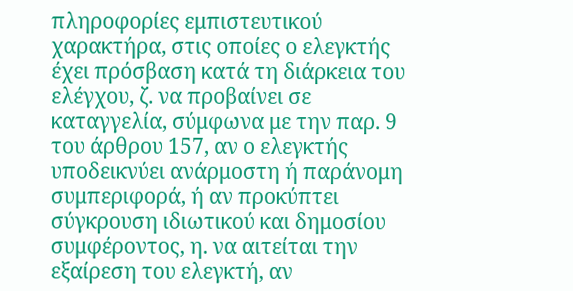πληροφορίες εμπιστευτικού χαρακτήρα, στις οποίες ο ελεγκτής έχει πρόσβαση κατά τη διάρκεια του ελέγχου, ζ. να προβαίνει σε καταγγελία, σύμφωνα με την παρ. 9 του άρθρου 157, αν ο ελεγκτής υποδεικνύει ανάρμοστη ή παράνομη συμπεριφορά, ή αν προκύπτει σύγκρουση ιδιωτικού και δημοσίου συμφέροντος, η. να αιτείται την εξαίρεση του ελεγκτή, αν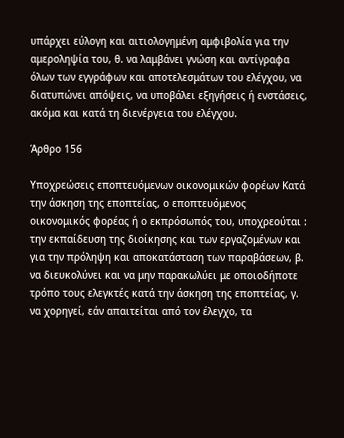υπάρχει εύλογη και αιτιολογημένη αμφιβολία για την αμεροληψία του, θ. να λαμβάνει γνώση και αντίγραφα όλων των εγγράφων και αποτελεσμάτων του ελέγχου, να διατυπώνει απόψεις, να υποβάλει εξηγήσεις ή ενστάσεις, ακόμα και κατά τη διενέργεια του ελέγχου.

Άρθρο 156

Υποχρεώσεις εποπτευόμενων οικονομικών φορέων Κατά την άσκηση της εποπτείας, ο εποπτευόμενος οικονομικός φορέας ή ο εκπρόσωπός του, υποχρεούται : την εκπαίδευση της διοίκησης και των εργαζομένων και για την πρόληψη και αποκατάσταση των παραβάσεων, β. να διευκολύνει και να μην παρακωλύει με οποιοδήποτε τρόπο τους ελεγκτές κατά την άσκηση της εποπτείας, γ. να χορηγεί, εάν απαιτείται από τον έλεγχο, τα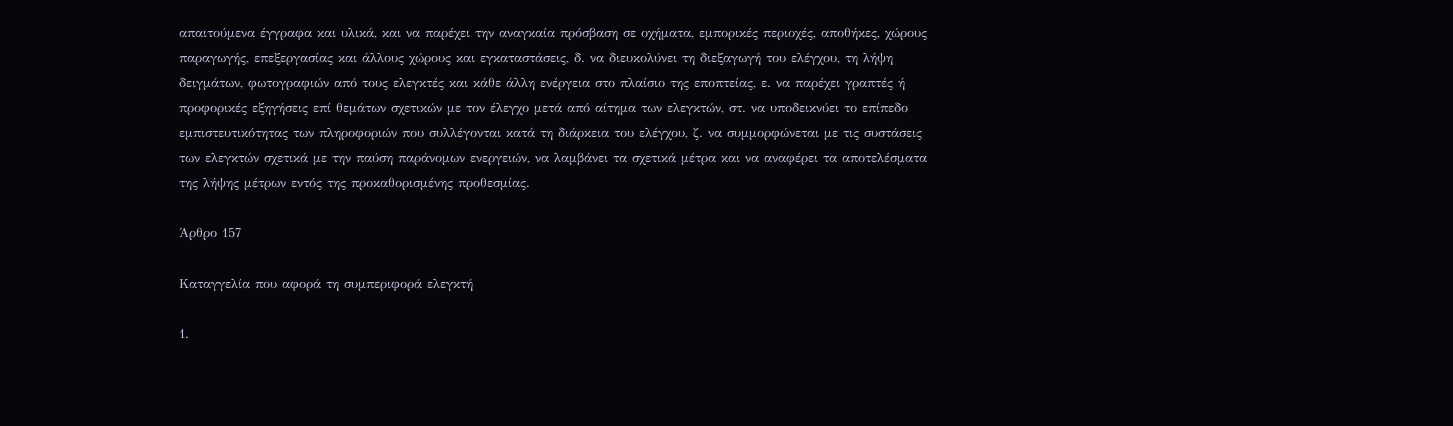απαιτούμενα έγγραφα και υλικά, και να παρέχει την αναγκαία πρόσβαση σε οχήματα, εμπορικές περιοχές, αποθήκες, χώρους παραγωγής, επεξεργασίας και άλλους χώρους και εγκαταστάσεις, δ. να διευκολύνει τη διεξαγωγή του ελέγχου, τη λήψη δειγμάτων, φωτογραφιών από τους ελεγκτές και κάθε άλλη ενέργεια στο πλαίσιο της εποπτείας, ε. να παρέχει γραπτές ή προφορικές εξηγήσεις επί θεμάτων σχετικών με τον έλεγχο μετά από αίτημα των ελεγκτών, στ. να υποδεικνύει το επίπεδο εμπιστευτικότητας των πληροφοριών που συλλέγονται κατά τη διάρκεια του ελέγχου, ζ. να συμμορφώνεται με τις συστάσεις των ελεγκτών σχετικά με την παύση παράνομων ενεργειών, να λαμβάνει τα σχετικά μέτρα και να αναφέρει τα αποτελέσματα της λήψης μέτρων εντός της προκαθορισμένης προθεσμίας.

Άρθρο 157

Καταγγελία που αφορά τη συμπεριφορά ελεγκτή

1.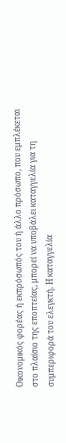Οικονομικός φορέας ή εκπρόσωπός του ή άλλο πρόσωπο, που εμπλέκεται στο πλαίσιο της εποπτείας, μπορεί να υποβάλει καταγγελία για τη συμπεριφορά του ελεγκτή. Η καταγγελία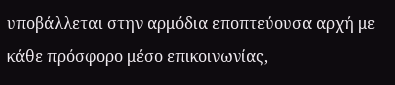υποβάλλεται στην αρμόδια εποπτεύουσα αρχή με κάθε πρόσφορο μέσο επικοινωνίας,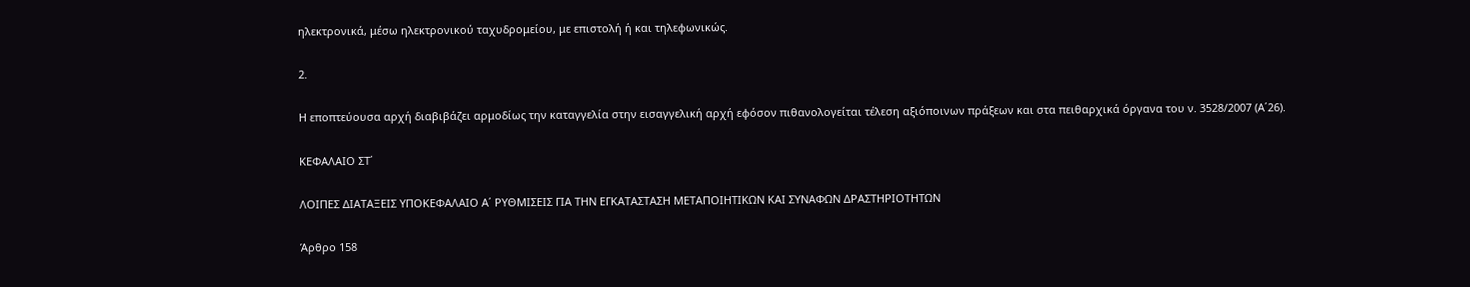ηλεκτρονικά, μέσω ηλεκτρονικού ταχυδρομείου, με επιστολή ή και τηλεφωνικώς.

2.

Η εποπτεύουσα αρχή διαβιβάζει αρμοδίως την καταγγελία στην εισαγγελική αρχή εφόσον πιθανολογείται τέλεση αξιόποινων πράξεων και στα πειθαρχικά όργανα του ν. 3528/2007 (Α΄26).

ΚΕΦΑΛΑΙΟ ΣΤ΄

ΛΟΙΠΕΣ ΔΙΑΤΑΞΕΙΣ ΥΠΟΚΕΦΑΛΑΙΟ Α΄ ΡΥΘΜΙΣΕΙΣ ΓΙΑ ΤΗΝ ΕΓΚΑΤΑΣΤΑΣΗ ΜΕΤΑΠΟΙΗΤΙΚΩΝ ΚΑΙ ΣΥΝΑΦΩΝ ΔΡΑΣΤΗΡΙΟΤΗΤΩΝ

Άρθρο 158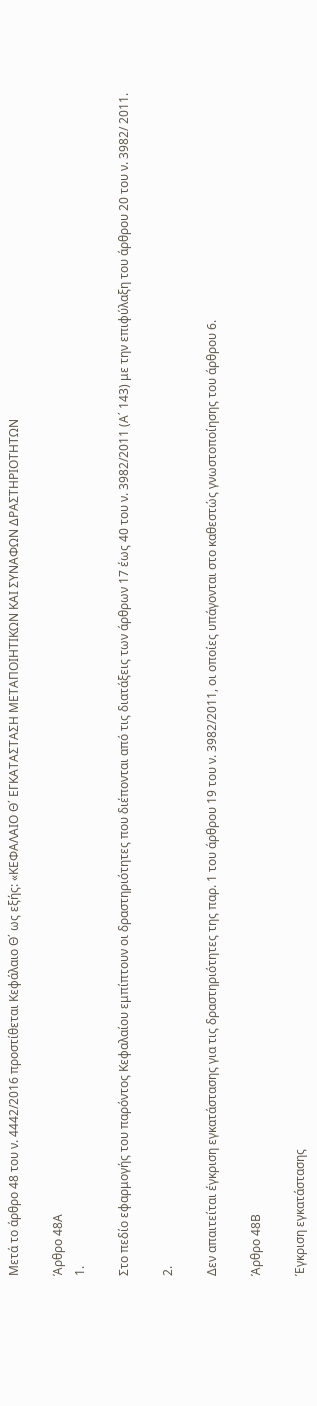Μετά το άρθρο 48 του ν. 4442/2016 προστίθεται Κεφάλαιο Θ΄ ως εξής: «ΚΕΦΑΛΑΙΟ Θ΄ ΕΓΚΑΤΑΣΤΑΣΗ ΜΕΤΑΠΟΙΗΤΙΚΩΝ ΚΑΙ ΣΥΝΑΦΩΝ ΔΡΑΣΤΗΡΙΟΤΗΤΩΝ

Άρθρο 48Α
1.

Στο πεδίο εφαρμογής του παρόντος Κεφαλαίου εμπίπτουν οι δραστηριότητες που διέπονται από τις διατάξεις των άρθρων 17 έως 40 του ν. 3982/2011 (Α΄ 143) με την επιφύλαξη του άρθρου 20 του ν. 3982/ 2011.

2.

Δεν απαιτείται έγκριση εγκατάστασης για τις δραστηριότητες της παρ. 1 του άρθρου 19 του ν. 3982/2011, οι οποίες υπάγονται στο καθεστώς γνωστοποίησης του άρθρου 6.

Άρθρο 48Β

Έγκριση εγκατάστασης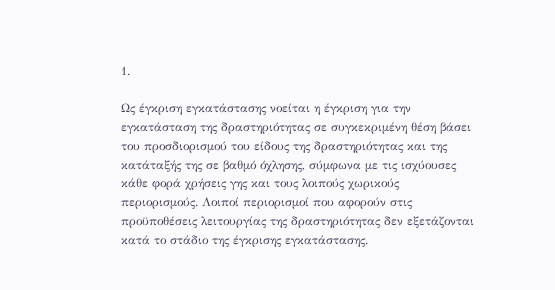1.

Ως έγκριση εγκατάστασης νοείται η έγκριση για την εγκατάσταση της δραστηριότητας σε συγκεκριμένη θέση βάσει του προσδιορισμού του είδους της δραστηριότητας και της κατάταξής της σε βαθμό όχλησης, σύμφωνα με τις ισχύουσες κάθε φορά χρήσεις γης και τους λοιπούς χωρικούς περιορισμούς. Λοιποί περιορισμοί που αφορούν στις προϋποθέσεις λειτουργίας της δραστηριότητας δεν εξετάζονται κατά το στάδιο της έγκρισης εγκατάστασης.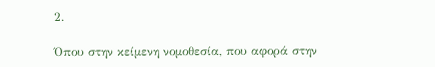2.

Όπου στην κείμενη νομοθεσία, που αφορά στην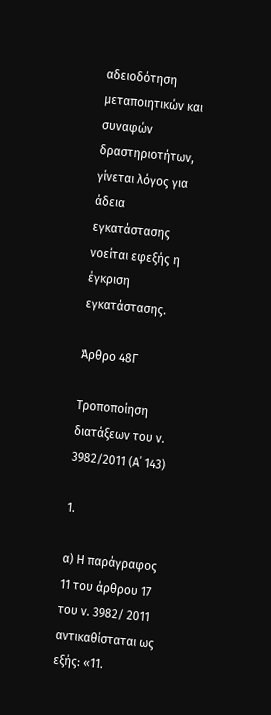αδειοδότηση μεταποιητικών και συναφών δραστηριοτήτων, γίνεται λόγος για άδεια εγκατάστασης νοείται εφεξής η έγκριση εγκατάστασης.

Άρθρο 48Γ

Τροποποίηση διατάξεων του ν. 3982/2011 (Α΄ 143)

1.

α) Η παράγραφος 11 του άρθρου 17 του ν. 3982/ 2011 αντικαθίσταται ως εξής: «11.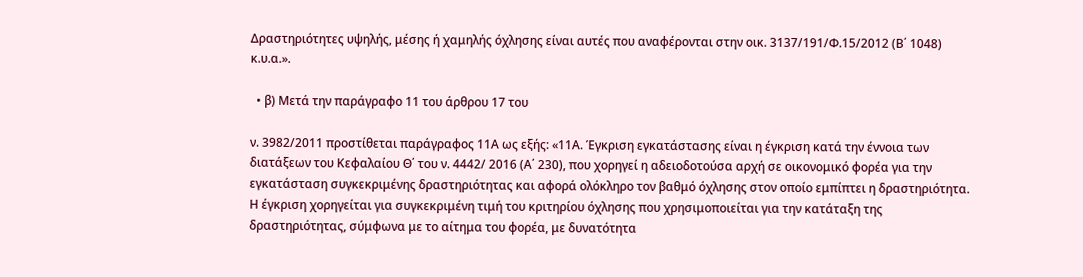Δραστηριότητες υψηλής, μέσης ή χαμηλής όχλησης είναι αυτές που αναφέρονται στην οικ. 3137/191/Φ.15/2012 (Β΄ 1048) κ.υ.α.».

  • β) Μετά την παράγραφο 11 του άρθρου 17 του

ν. 3982/2011 προστίθεται παράγραφος 11Α ως εξής: «11Α. Έγκριση εγκατάστασης είναι η έγκριση κατά την έννοια των διατάξεων του Κεφαλαίου Θ΄ του ν. 4442/ 2016 (Α΄ 230), που χορηγεί η αδειοδοτούσα αρχή σε οικονομικό φορέα για την εγκατάσταση συγκεκριμένης δραστηριότητας και αφορά ολόκληρο τον βαθμό όχλησης στον οποίο εμπίπτει η δραστηριότητα. Η έγκριση χορηγείται για συγκεκριμένη τιμή του κριτηρίου όχλησης που χρησιμοποιείται για την κατάταξη της δραστηριότητας, σύμφωνα με το αίτημα του φορέα, με δυνατότητα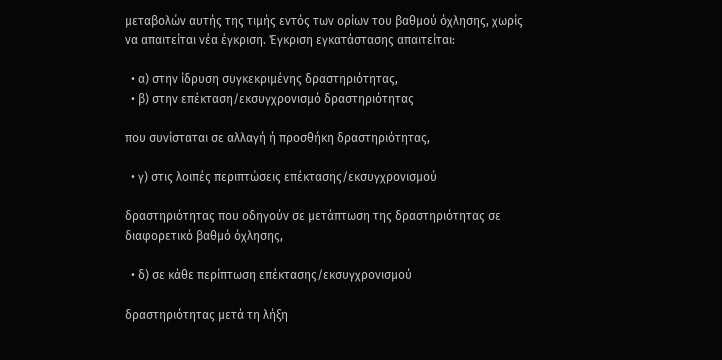μεταβολών αυτής της τιμής εντός των ορίων του βαθμού όχλησης, χωρίς να απαιτείται νέα έγκριση. Έγκριση εγκατάστασης απαιτείται:

  • α) στην ίδρυση συγκεκριμένης δραστηριότητας,
  • β) στην επέκταση/εκσυγχρονισμό δραστηριότητας

που συνίσταται σε αλλαγή ή προσθήκη δραστηριότητας,

  • γ) στις λοιπές περιπτώσεις επέκτασης/εκσυγχρονισμού

δραστηριότητας που οδηγούν σε μετάπτωση της δραστηριότητας σε διαφορετικό βαθμό όχλησης,

  • δ) σε κάθε περίπτωση επέκτασης/εκσυγχρονισμού

δραστηριότητας μετά τη λήξη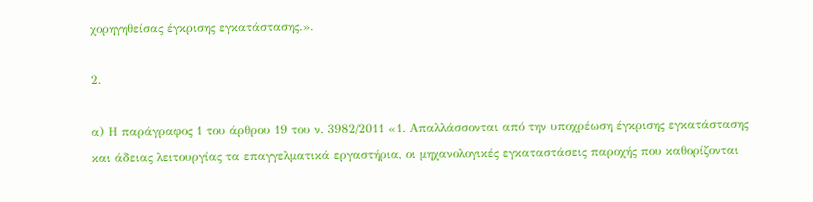χορηγηθείσας έγκρισης εγκατάστασης.».

2.

α) Η παράγραφος 1 του άρθρου 19 του ν. 3982/2011 «1. Απαλλάσσονται από την υποχρέωση έγκρισης εγκατάστασης και άδειας λειτουργίας τα επαγγελματικά εργαστήρια, οι μηχανολογικές εγκαταστάσεις παροχής που καθορίζονται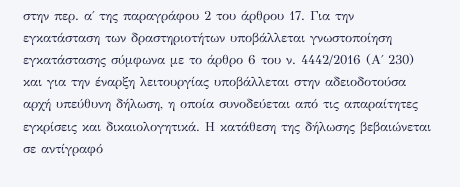στην περ. α΄ της παραγράφου 2 του άρθρου 17. Για την εγκατάσταση των δραστηριοτήτων υποβάλλεται γνωστοποίηση εγκατάστασης σύμφωνα με το άρθρο 6 του ν. 4442/2016 (Α΄ 230) και για την έναρξη λειτουργίας υποβάλλεται στην αδειοδοτούσα αρχή υπεύθυνη δήλωση, η οποία συνοδεύεται από τις απαραίτητες εγκρίσεις και δικαιολογητικά. Η κατάθεση της δήλωσης βεβαιώνεται σε αντίγραφό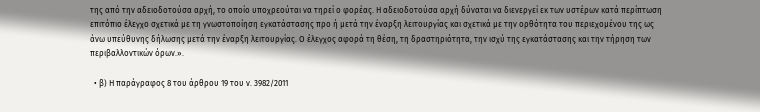της από την αδειοδοτούσα αρχή, το οποίο υποχρεούται να τηρεί ο φορέας. Η αδειοδοτούσα αρχή δύναται να διενεργεί εκ των υστέρων κατά περίπτωση επιτόπιο έλεγχο σχετικά με τη γνωστοποίηση εγκατάστασης προ ή μετά την έναρξη λειτουργίας και σχετικά με την ορθότητα του περιεχομένου της ως άνω υπεύθυνης δήλωσης μετά την έναρξη λειτουργίας. Ο έλεγχος αφορά τη θέση, τη δραστηριότητα, την ισχύ της εγκατάστασης και την τήρηση των περιβαλλοντικών όρων.».

  • β) Η παράγραφος 8 του άρθρου 19 του ν. 3982/2011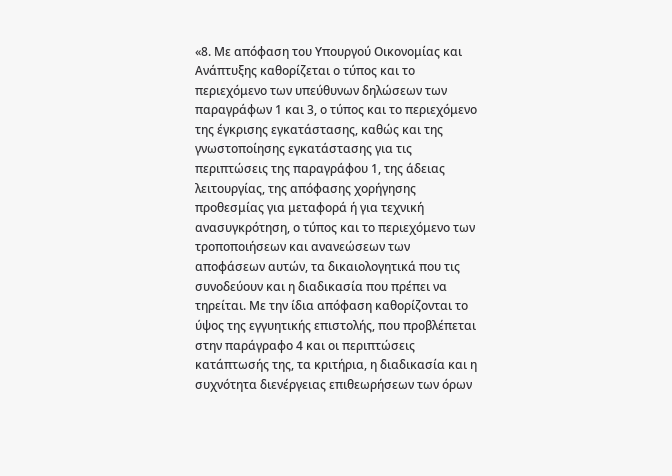«8. Με απόφαση του Υπουργού Οικονομίας και Ανάπτυξης καθορίζεται ο τύπος και το περιεχόμενο των υπεύθυνων δηλώσεων των παραγράφων 1 και 3, ο τύπος και το περιεχόμενο της έγκρισης εγκατάστασης, καθώς και της γνωστοποίησης εγκατάστασης για τις περιπτώσεις της παραγράφου 1, της άδειας λειτουργίας, της απόφασης χορήγησης προθεσμίας για μεταφορά ή για τεχνική ανασυγκρότηση, ο τύπος και το περιεχόμενο των τροποποιήσεων και ανανεώσεων των αποφάσεων αυτών, τα δικαιολογητικά που τις συνοδεύουν και η διαδικασία που πρέπει να τηρείται. Με την ίδια απόφαση καθορίζονται το ύψος της εγγυητικής επιστολής, που προβλέπεται στην παράγραφο 4 και οι περιπτώσεις κατάπτωσής της, τα κριτήρια, η διαδικασία και η συχνότητα διενέργειας επιθεωρήσεων των όρων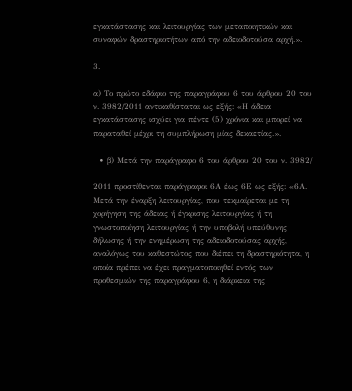εγκατάστασης και λειτουργίας των μεταποιητικών και συναφών δραστηριοτήτων από την αδειοδοτούσα αρχή.».

3.

α) Το πρώτο εδάφιο της παραγράφου 6 του άρθρου 20 του ν. 3982/2011 αντικαθίσταται ως εξής: «Η άδεια εγκατάστασης ισχύει για πέντε (5) χρόνια και μπορεί να παραταθεί μέχρι τη συμπλήρωση μίας δεκαετίας.».

  • β) Μετά την παράγραφο 6 του άρθρου 20 του ν. 3982/

2011 προστίθενται παράγραφοι 6Α έως 6Ε ως εξής: «6Α. Μετά την έναρξη λειτουργίας, που τεκμαίρεται με τη χορήγηση της άδειας ή έγκρισης λειτουργίας ή τη γνωστοποίηση λειτουργίας ή την υποβολή υπεύθυνης δήλωσης ή την ενημέρωση της αδειοδοτούσας αρχής, αναλόγως του καθεστώτος που διέπει τη δραστηριότητα, η οποία πρέπει να έχει πραγματοποιηθεί εντός των προθεσμιών της παραγράφου 6, η διάρκεια της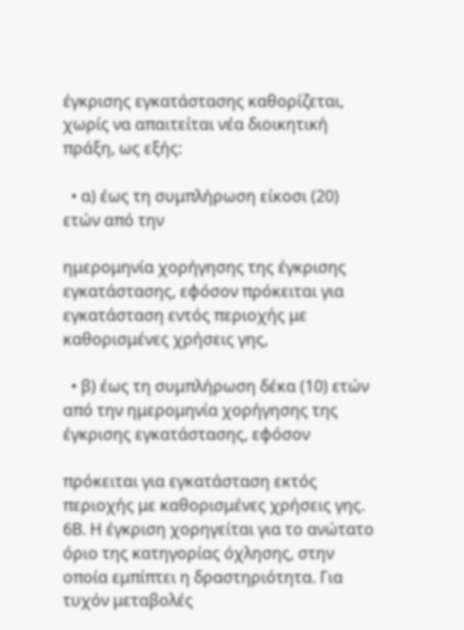έγκρισης εγκατάστασης καθορίζεται, χωρίς να απαιτείται νέα διοικητική πράξη, ως εξής:

  • α) έως τη συμπλήρωση είκοσι (20) ετών από την

ημερομηνία χορήγησης της έγκρισης εγκατάστασης, εφόσον πρόκειται για εγκατάσταση εντός περιοχής με καθορισμένες χρήσεις γης,

  • β) έως τη συμπλήρωση δέκα (10) ετών από την ημερομηνία χορήγησης της έγκρισης εγκατάστασης, εφόσον

πρόκειται για εγκατάσταση εκτός περιοχής με καθορισμένες χρήσεις γης. 6Β. Η έγκριση χορηγείται για το ανώτατο όριο της κατηγορίας όχλησης, στην οποία εμπίπτει η δραστηριότητα. Για τυχόν μεταβολές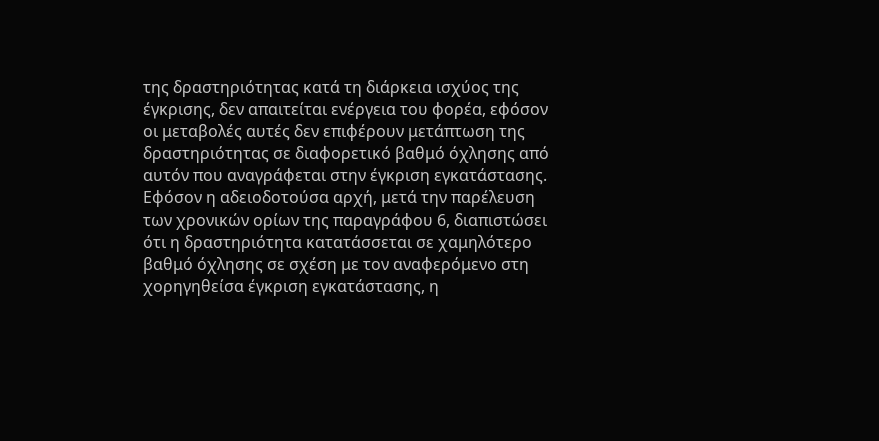της δραστηριότητας κατά τη διάρκεια ισχύος της έγκρισης, δεν απαιτείται ενέργεια του φορέα, εφόσον οι μεταβολές αυτές δεν επιφέρουν μετάπτωση της δραστηριότητας σε διαφορετικό βαθμό όχλησης από αυτόν που αναγράφεται στην έγκριση εγκατάστασης. Εφόσον η αδειοδοτούσα αρχή, μετά την παρέλευση των χρονικών ορίων της παραγράφου 6, διαπιστώσει ότι η δραστηριότητα κατατάσσεται σε χαμηλότερο βαθμό όχλησης σε σχέση με τον αναφερόμενο στη χορηγηθείσα έγκριση εγκατάστασης, η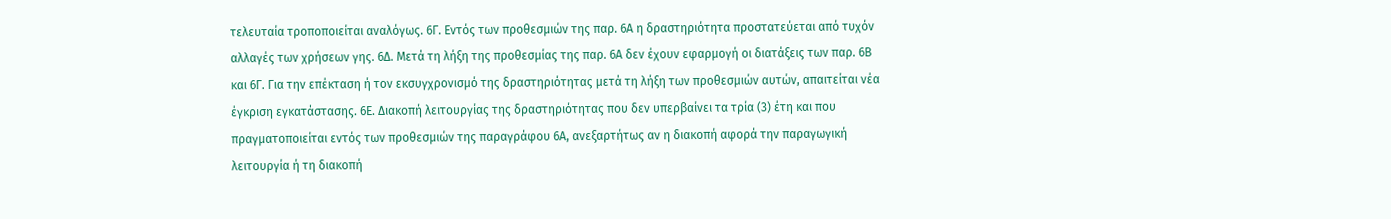τελευταία τροποποιείται αναλόγως. 6Γ. Εντός των προθεσμιών της παρ. 6Α η δραστηριότητα προστατεύεται από τυχόν αλλαγές των χρήσεων γης. 6Δ. Μετά τη λήξη της προθεσμίας της παρ. 6Α δεν έχουν εφαρμογή οι διατάξεις των παρ. 6Β και 6Γ. Για την επέκταση ή τον εκσυγχρονισμό της δραστηριότητας μετά τη λήξη των προθεσμιών αυτών, απαιτείται νέα έγκριση εγκατάστασης. 6Ε. Διακοπή λειτουργίας της δραστηριότητας που δεν υπερβαίνει τα τρία (3) έτη και που πραγματοποιείται εντός των προθεσμιών της παραγράφου 6Α, ανεξαρτήτως αν η διακοπή αφορά την παραγωγική λειτουργία ή τη διακοπή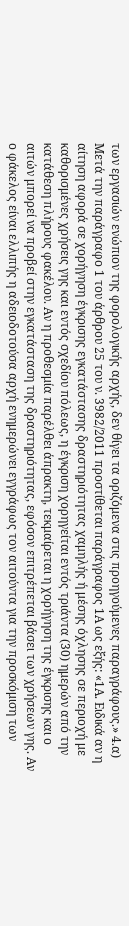των εργασιών ενώπιον της φορολογικής αρχής, δεν θίγει τα οριζόμενα στις προηγούμενες παραγράφους.» 4.α) Μετά την παράγραφο 1 του άρθρου 25 του ν. 3982/2011 προστίθεται παράγραφος 1Α ως εξής: «1Α. Ειδικά αν η αίτηση αφορά σε χορήγηση έγκρισης εγκατάστασης δραστηριότητας χαμηλής ή μέσης όχλησης σε περιοχή με καθορισμένες χρήσεις γης και εντός σχεδίου πόλεως, η έγκριση χορηγείται εντός τριάντα (30) ημερών από την κατάθεση πλήρους φακέλου. Αν η προθεσμία παρέλθει άπρακτη, τεκμαίρεται η χορήγηση της έγκρισης και ο αιτών μπορεί να προβεί στην εγκατάσταση της δραστηριότητας, εφόσον επιτρέπεται βάσει των χρήσεων γης. Αν ο φάκελος είναι ελλιπής η αδειοδοτούσα αρχή ενημερώνει εγγράφως τον αιτούντα για την προσκόμιση των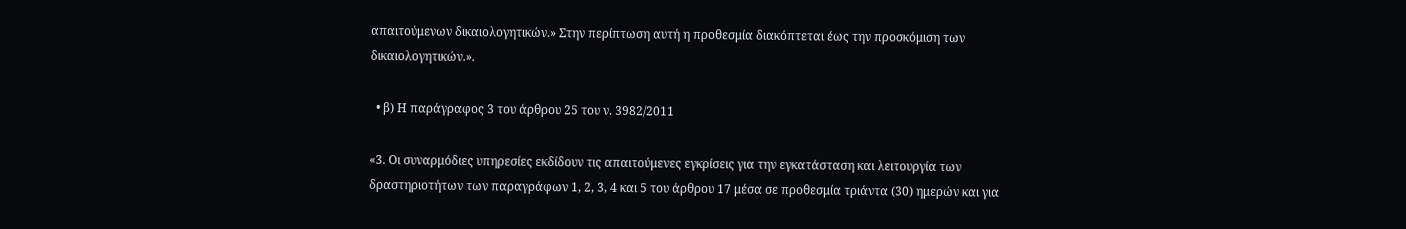απαιτούμενων δικαιολογητικών.» Στην περίπτωση αυτή η προθεσμία διακόπτεται έως την προσκόμιση των δικαιολογητικών.».

  • β) Η παράγραφος 3 του άρθρου 25 του ν. 3982/2011

«3. Οι συναρμόδιες υπηρεσίες εκδίδουν τις απαιτούμενες εγκρίσεις για την εγκατάσταση και λειτουργία των δραστηριοτήτων των παραγράφων 1, 2, 3, 4 και 5 του άρθρου 17 μέσα σε προθεσμία τριάντα (30) ημερών και για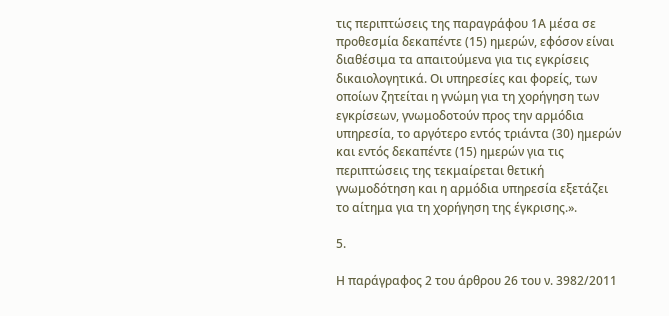τις περιπτώσεις της παραγράφου 1Α μέσα σε προθεσμία δεκαπέντε (15) ημερών, εφόσον είναι διαθέσιμα τα απαιτούμενα για τις εγκρίσεις δικαιολογητικά. Οι υπηρεσίες και φορείς, των οποίων ζητείται η γνώμη για τη χορήγηση των εγκρίσεων, γνωμοδοτούν προς την αρμόδια υπηρεσία, το αργότερο εντός τριάντα (30) ημερών και εντός δεκαπέντε (15) ημερών για τις περιπτώσεις της τεκμαίρεται θετική γνωμοδότηση και η αρμόδια υπηρεσία εξετάζει το αίτημα για τη χορήγηση της έγκρισης.».

5.

Η παράγραφος 2 του άρθρου 26 του ν. 3982/2011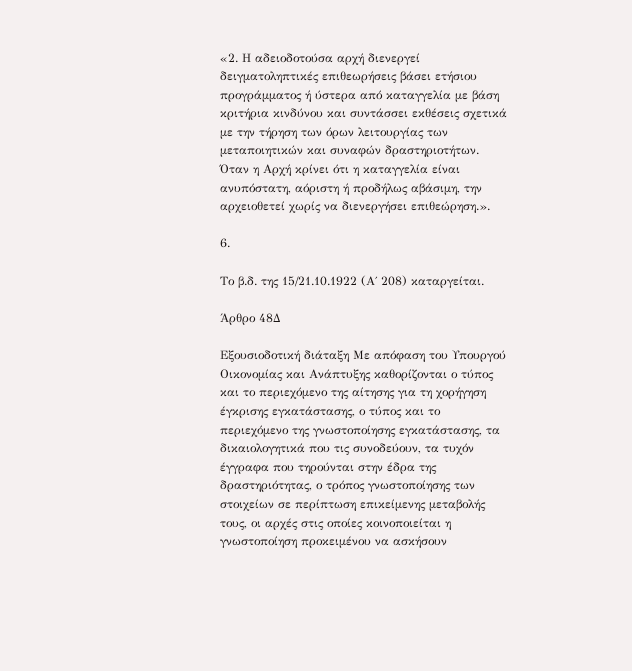«2. Η αδειοδοτούσα αρχή διενεργεί δειγματοληπτικές επιθεωρήσεις βάσει ετήσιου προγράμματος ή ύστερα από καταγγελία με βάση κριτήρια κινδύνου και συντάσσει εκθέσεις σχετικά με την τήρηση των όρων λειτουργίας των μεταποιητικών και συναφών δραστηριοτήτων. Όταν η Αρχή κρίνει ότι η καταγγελία είναι ανυπόστατη, αόριστη ή προδήλως αβάσιμη, την αρχειοθετεί χωρίς να διενεργήσει επιθεώρηση.».

6.

Το β.δ. της 15/21.10.1922 (Α΄ 208) καταργείται.

Άρθρο 48Δ

Εξουσιοδοτική διάταξη Με απόφαση του Υπουργού Οικονομίας και Ανάπτυξης καθορίζονται ο τύπος και το περιεχόμενο της αίτησης για τη χορήγηση έγκρισης εγκατάστασης, ο τύπος και το περιεχόμενο της γνωστοποίησης εγκατάστασης, τα δικαιολογητικά που τις συνοδεύουν, τα τυχόν έγγραφα που τηρούνται στην έδρα της δραστηριότητας, ο τρόπος γνωστοποίησης των στοιχείων σε περίπτωση επικείμενης μεταβολής τους, οι αρχές στις οποίες κοινοποιείται η γνωστοποίηση προκειμένου να ασκήσουν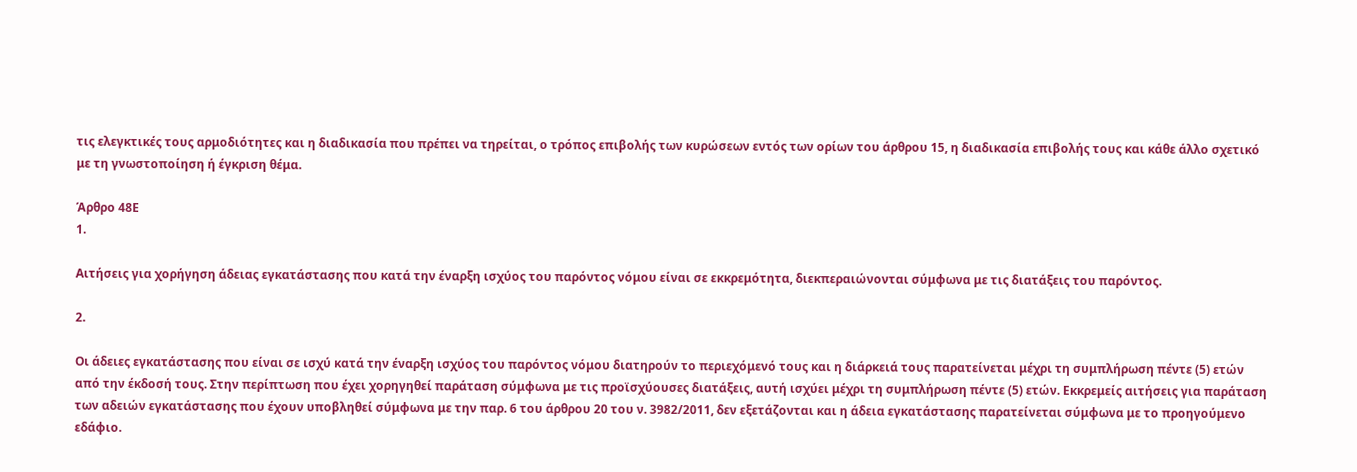τις ελεγκτικές τους αρμοδιότητες και η διαδικασία που πρέπει να τηρείται, ο τρόπος επιβολής των κυρώσεων εντός των ορίων του άρθρου 15, η διαδικασία επιβολής τους και κάθε άλλο σχετικό με τη γνωστοποίηση ή έγκριση θέμα.

Άρθρο 48Ε
1.

Αιτήσεις για χορήγηση άδειας εγκατάστασης που κατά την έναρξη ισχύος του παρόντος νόμου είναι σε εκκρεμότητα, διεκπεραιώνονται σύμφωνα με τις διατάξεις του παρόντος.

2.

Οι άδειες εγκατάστασης που είναι σε ισχύ κατά την έναρξη ισχύος του παρόντος νόμου διατηρούν το περιεχόμενό τους και η διάρκειά τους παρατείνεται μέχρι τη συμπλήρωση πέντε (5) ετών από την έκδοσή τους. Στην περίπτωση που έχει χορηγηθεί παράταση σύμφωνα με τις προϊσχύουσες διατάξεις, αυτή ισχύει μέχρι τη συμπλήρωση πέντε (5) ετών. Εκκρεμείς αιτήσεις για παράταση των αδειών εγκατάστασης που έχουν υποβληθεί σύμφωνα με την παρ. 6 του άρθρου 20 του ν. 3982/2011, δεν εξετάζονται και η άδεια εγκατάστασης παρατείνεται σύμφωνα με το προηγούμενο εδάφιο.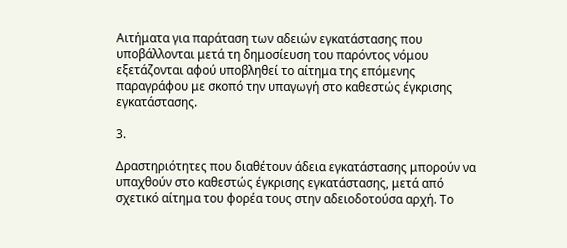Αιτήματα για παράταση των αδειών εγκατάστασης που υποβάλλονται μετά τη δημοσίευση του παρόντος νόμου εξετάζονται αφού υποβληθεί το αίτημα της επόμενης παραγράφου με σκοπό την υπαγωγή στο καθεστώς έγκρισης εγκατάστασης.

3.

Δραστηριότητες που διαθέτουν άδεια εγκατάστασης μπορούν να υπαχθούν στο καθεστώς έγκρισης εγκατάστασης, μετά από σχετικό αίτημα του φορέα τους στην αδειοδοτούσα αρχή. Το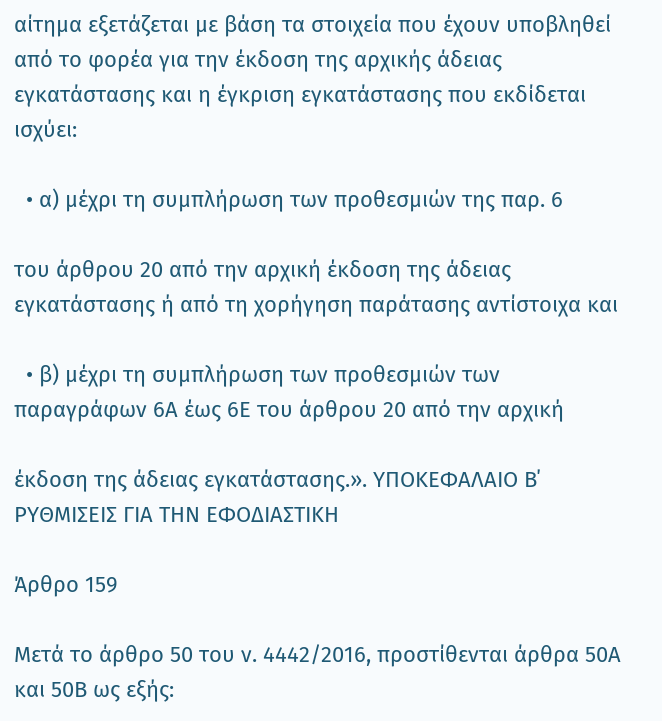αίτημα εξετάζεται με βάση τα στοιχεία που έχουν υποβληθεί από το φορέα για την έκδοση της αρχικής άδειας εγκατάστασης και η έγκριση εγκατάστασης που εκδίδεται ισχύει:

  • α) μέχρι τη συμπλήρωση των προθεσμιών της παρ. 6

του άρθρου 20 από την αρχική έκδοση της άδειας εγκατάστασης ή από τη χορήγηση παράτασης αντίστοιχα και

  • β) μέχρι τη συμπλήρωση των προθεσμιών των παραγράφων 6Α έως 6Ε του άρθρου 20 από την αρχική

έκδοση της άδειας εγκατάστασης.». ΥΠΟΚΕΦΑΛΑΙΟ Β΄ ΡΥΘΜΙΣΕΙΣ ΓΙΑ ΤΗΝ ΕΦΟΔΙΑΣΤΙΚΗ

Άρθρο 159

Μετά το άρθρο 50 του ν. 4442/2016, προστίθενται άρθρα 50Α και 50Β ως εξής: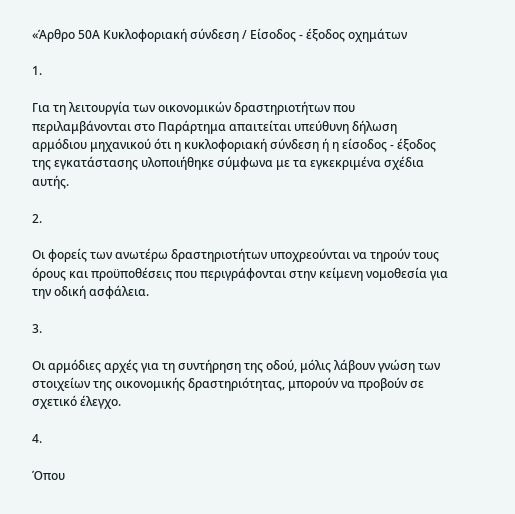«Άρθρο 50Α Κυκλοφοριακή σύνδεση / Είσοδος - έξοδος οχημάτων

1.

Για τη λειτουργία των οικονομικών δραστηριοτήτων που περιλαμβάνονται στο Παράρτημα απαιτείται υπεύθυνη δήλωση αρμόδιου μηχανικού ότι η κυκλοφοριακή σύνδεση ή η είσοδος - έξοδος της εγκατάστασης υλοποιήθηκε σύμφωνα με τα εγκεκριμένα σχέδια αυτής.

2.

Οι φορείς των ανωτέρω δραστηριοτήτων υποχρεούνται να τηρούν τους όρους και προϋποθέσεις που περιγράφονται στην κείμενη νομοθεσία για την οδική ασφάλεια.

3.

Οι αρμόδιες αρχές για τη συντήρηση της οδού, μόλις λάβουν γνώση των στοιχείων της οικονομικής δραστηριότητας, μπορούν να προβούν σε σχετικό έλεγχο.

4.

Όπου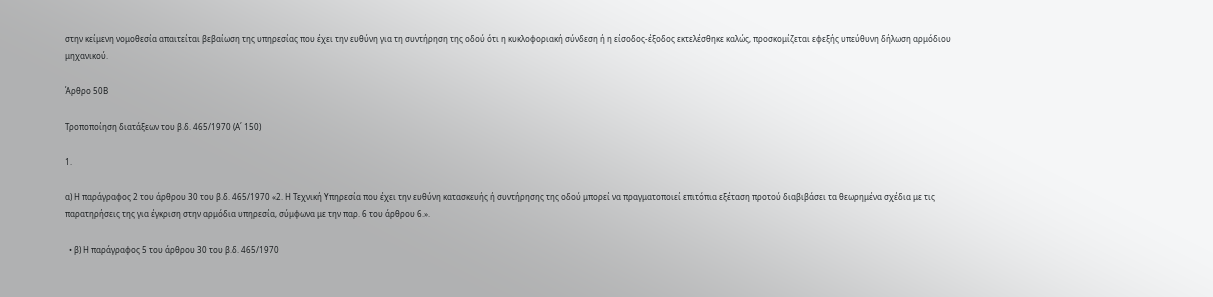στην κείμενη νομοθεσία απαιτείται βεβαίωση της υπηρεσίας που έχει την ευθύνη για τη συντήρηση της οδού ότι η κυκλοφοριακή σύνδεση ή η είσοδος-έξοδος εκτελέσθηκε καλώς, προσκομίζεται εφεξής υπεύθυνη δήλωση αρμόδιου μηχανικού.

Άρθρο 50Β

Τροποποίηση διατάξεων του β.δ. 465/1970 (Α΄ 150)

1.

α) Η παράγραφος 2 του άρθρου 30 του β.δ. 465/1970 «2. Η Τεχνική Υπηρεσία που έχει την ευθύνη κατασκευής ή συντήρησης της οδού μπορεί να πραγματοποιεί επιτόπια εξέταση προτού διαβιβάσει τα θεωρημένα σχέδια με τις παρατηρήσεις της για έγκριση στην αρμόδια υπηρεσία, σύμφωνα με την παρ. 6 του άρθρου 6.».

  • β) Η παράγραφος 5 του άρθρου 30 του β.δ. 465/1970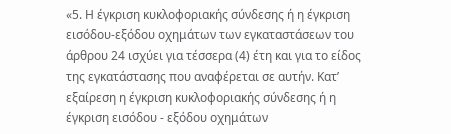«5. Η έγκριση κυκλοφοριακής σύνδεσης ή η έγκριση εισόδου-εξόδου οχημάτων των εγκαταστάσεων του άρθρου 24 ισχύει για τέσσερα (4) έτη και για το είδος της εγκατάστασης που αναφέρεται σε αυτήν. Κατ’ εξαίρεση η έγκριση κυκλοφοριακής σύνδεσης ή η έγκριση εισόδου - εξόδου οχημάτων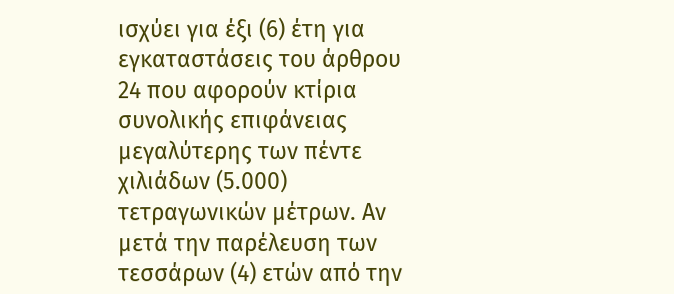ισχύει για έξι (6) έτη για εγκαταστάσεις του άρθρου 24 που αφορούν κτίρια συνολικής επιφάνειας μεγαλύτερης των πέντε χιλιάδων (5.000) τετραγωνικών μέτρων. Αν μετά την παρέλευση των τεσσάρων (4) ετών από την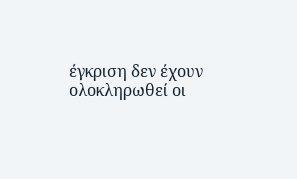έγκριση δεν έχουν ολοκληρωθεί οι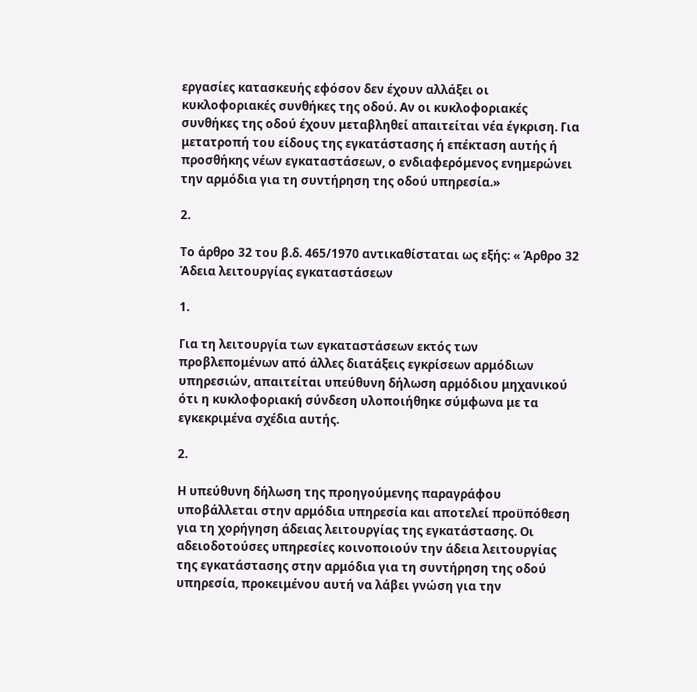εργασίες κατασκευής εφόσον δεν έχουν αλλάξει οι κυκλοφοριακές συνθήκες της οδού. Αν οι κυκλοφοριακές συνθήκες της οδού έχουν μεταβληθεί απαιτείται νέα έγκριση. Για μετατροπή του είδους της εγκατάστασης ή επέκταση αυτής ή προσθήκης νέων εγκαταστάσεων, ο ενδιαφερόμενος ενημερώνει την αρμόδια για τη συντήρηση της οδού υπηρεσία.»

2.

Το άρθρο 32 του β.δ. 465/1970 αντικαθίσταται ως εξής: « Άρθρο 32 Άδεια λειτουργίας εγκαταστάσεων

1.

Για τη λειτουργία των εγκαταστάσεων εκτός των προβλεπομένων από άλλες διατάξεις εγκρίσεων αρμόδιων υπηρεσιών, απαιτείται υπεύθυνη δήλωση αρμόδιου μηχανικού ότι η κυκλοφοριακή σύνδεση υλοποιήθηκε σύμφωνα με τα εγκεκριμένα σχέδια αυτής.

2.

Η υπεύθυνη δήλωση της προηγούμενης παραγράφου υποβάλλεται στην αρμόδια υπηρεσία και αποτελεί προϋπόθεση για τη χορήγηση άδειας λειτουργίας της εγκατάστασης. Οι αδειοδοτούσες υπηρεσίες κοινοποιούν την άδεια λειτουργίας της εγκατάστασης στην αρμόδια για τη συντήρηση της οδού υπηρεσία, προκειμένου αυτή να λάβει γνώση για την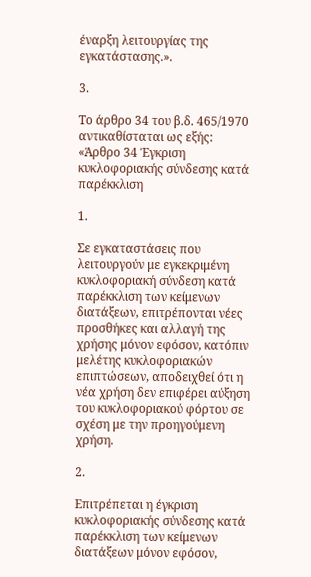έναρξη λειτουργίας της εγκατάστασης.».

3.

Το άρθρο 34 του β.δ. 465/1970 αντικαθίσταται ως εξής: «Άρθρο 34 Έγκριση κυκλοφοριακής σύνδεσης κατά παρέκκλιση

1.

Σε εγκαταστάσεις που λειτουργούν με εγκεκριμένη κυκλοφοριακή σύνδεση κατά παρέκκλιση των κείμενων διατάξεων, επιτρέπονται νέες προσθήκες και αλλαγή της χρήσης μόνον εφόσον, κατόπιν μελέτης κυκλοφοριακών επιπτώσεων, αποδειχθεί ότι η νέα χρήση δεν επιφέρει αύξηση του κυκλοφοριακού φόρτου σε σχέση με την προηγούμενη χρήση.

2.

Επιτρέπεται η έγκριση κυκλοφοριακής σύνδεσης κατά παρέκκλιση των κείμενων διατάξεων μόνον εφόσον,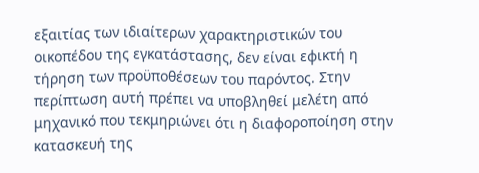εξαιτίας των ιδιαίτερων χαρακτηριστικών του οικοπέδου της εγκατάστασης, δεν είναι εφικτή η τήρηση των προϋποθέσεων του παρόντος. Στην περίπτωση αυτή πρέπει να υποβληθεί μελέτη από μηχανικό που τεκμηριώνει ότι η διαφοροποίηση στην κατασκευή της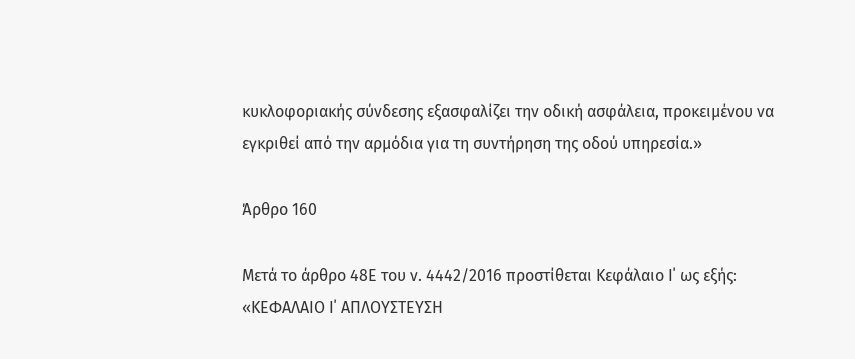κυκλοφοριακής σύνδεσης εξασφαλίζει την οδική ασφάλεια, προκειμένου να εγκριθεί από την αρμόδια για τη συντήρηση της οδού υπηρεσία.»

Άρθρο 160

Μετά το άρθρο 48Ε του ν. 4442/2016 προστίθεται Κεφάλαιο Ι΄ ως εξής: «ΚΕΦΑΛΑΙΟ Ι΄ ΑΠΛΟΥΣΤΕΥΣΗ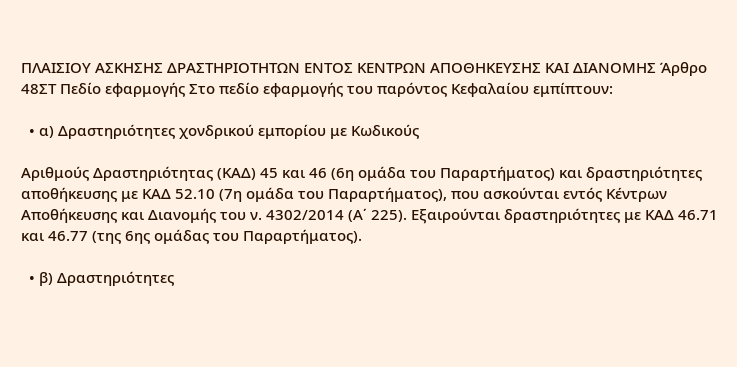ΠΛΑΙΣΙΟΥ ΑΣΚΗΣΗΣ ΔΡΑΣΤΗΡΙΟΤΗΤΩΝ ΕΝΤΟΣ ΚΕΝΤΡΩΝ ΑΠΟΘΗΚΕΥΣΗΣ ΚΑΙ ΔΙΑΝΟΜΗΣ Άρθρο 48ΣΤ Πεδίο εφαρμογής Στο πεδίο εφαρμογής του παρόντος Κεφαλαίου εμπίπτουν:

  • α) Δραστηριότητες χονδρικού εμπορίου με Κωδικούς

Αριθμούς Δραστηριότητας (ΚΑΔ) 45 και 46 (6η ομάδα του Παραρτήματος) και δραστηριότητες αποθήκευσης με ΚΑΔ 52.10 (7η ομάδα του Παραρτήματος), που ασκούνται εντός Κέντρων Αποθήκευσης και Διανομής του ν. 4302/2014 (Α΄ 225). Εξαιρούνται δραστηριότητες με ΚΑΔ 46.71 και 46.77 (της 6ης ομάδας του Παραρτήματος).

  • β) Δραστηριότητες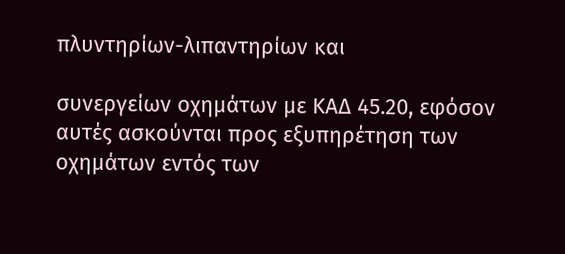πλυντηρίων-λιπαντηρίων και

συνεργείων οχημάτων με ΚΑΔ 45.20, εφόσον αυτές ασκούνται προς εξυπηρέτηση των οχημάτων εντός των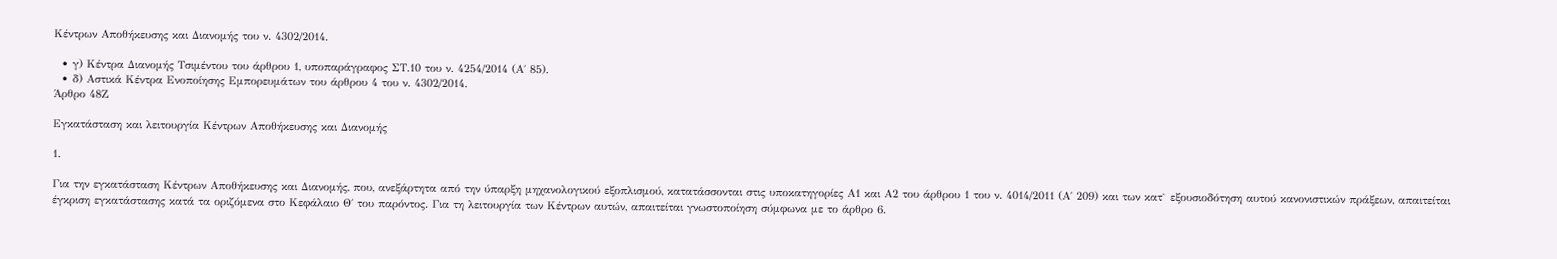Κέντρων Αποθήκευσης και Διανομής του ν. 4302/2014.

  • γ) Κέντρα Διανομής Τσιμέντου του άρθρου 1, υποπαράγραφος ΣΤ.10 του ν. 4254/2014 (Α΄ 85).
  • δ) Αστικά Κέντρα Ενοποίησης Εμπορευμάτων του άρθρου 4 του ν. 4302/2014.
Άρθρο 48Ζ

Εγκατάσταση και λειτουργία Κέντρων Αποθήκευσης και Διανομής

1.

Για την εγκατάσταση Κέντρων Αποθήκευσης και Διανομής, που, ανεξάρτητα από την ύπαρξη μηχανολογικού εξοπλισμού, κατατάσσονται στις υποκατηγορίες Α1 και Α2 του άρθρου 1 του ν. 4014/2011 (Α΄ 209) και των κατ` εξουσιοδότηση αυτού κανονιστικών πράξεων, απαιτείται έγκριση εγκατάστασης κατά τα οριζόμενα στο Κεφάλαιο Θ΄ του παρόντος. Για τη λειτουργία των Κέντρων αυτών, απαιτείται γνωστοποίηση σύμφωνα με το άρθρο 6.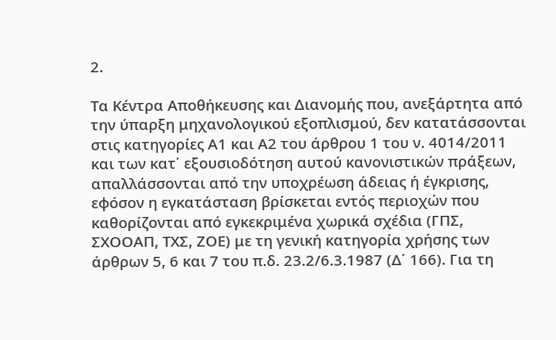2.

Τα Κέντρα Αποθήκευσης και Διανομής που, ανεξάρτητα από την ύπαρξη μηχανολογικού εξοπλισμού, δεν κατατάσσονται στις κατηγορίες Α1 και Α2 του άρθρου 1 του ν. 4014/2011 και των κατ΄ εξουσιοδότηση αυτού κανονιστικών πράξεων, απαλλάσσονται από την υποχρέωση άδειας ή έγκρισης, εφόσον η εγκατάσταση βρίσκεται εντός περιοχών που καθορίζονται από εγκεκριμένα χωρικά σχέδια (ΓΠΣ, ΣΧΟΟΑΠ, ΤΧΣ, ΖΟΕ) με τη γενική κατηγορία χρήσης των άρθρων 5, 6 και 7 του π.δ. 23.2/6.3.1987 (Δ΄ 166). Για τη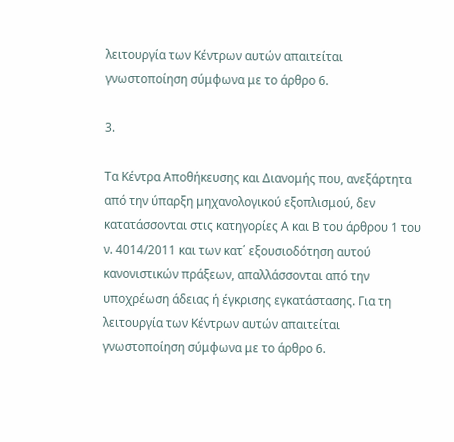λειτουργία των Κέντρων αυτών απαιτείται γνωστοποίηση σύμφωνα με το άρθρο 6.

3.

Τα Κέντρα Αποθήκευσης και Διανομής που, ανεξάρτητα από την ύπαρξη μηχανολογικού εξοπλισμού, δεν κατατάσσονται στις κατηγορίες Α και Β του άρθρου 1 του ν. 4014/2011 και των κατ΄ εξουσιοδότηση αυτού κανονιστικών πράξεων, απαλλάσσονται από την υποχρέωση άδειας ή έγκρισης εγκατάστασης. Για τη λειτουργία των Κέντρων αυτών απαιτείται γνωστοποίηση σύμφωνα με το άρθρο 6.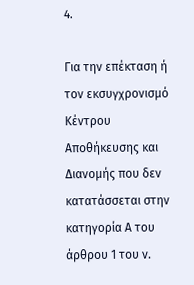4.

Για την επέκταση ή τον εκσυγχρονισμό Κέντρου Αποθήκευσης και Διανομής που δεν κατατάσσεται στην κατηγορία Α του άρθρου 1 του ν.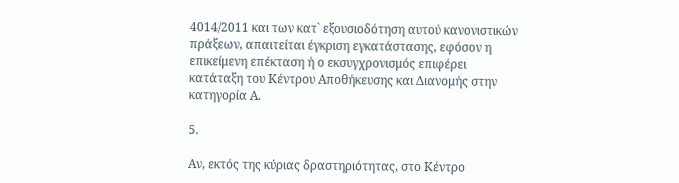4014/2011 και των κατ` εξουσιοδότηση αυτού κανονιστικών πράξεων, απαιτείται έγκριση εγκατάστασης, εφόσον η επικείμενη επέκταση ή ο εκσυγχρονισμός επιφέρει κατάταξη του Κέντρου Αποθήκευσης και Διανομής στην κατηγορία Α.

5.

Αν, εκτός της κύριας δραστηριότητας, στο Κέντρο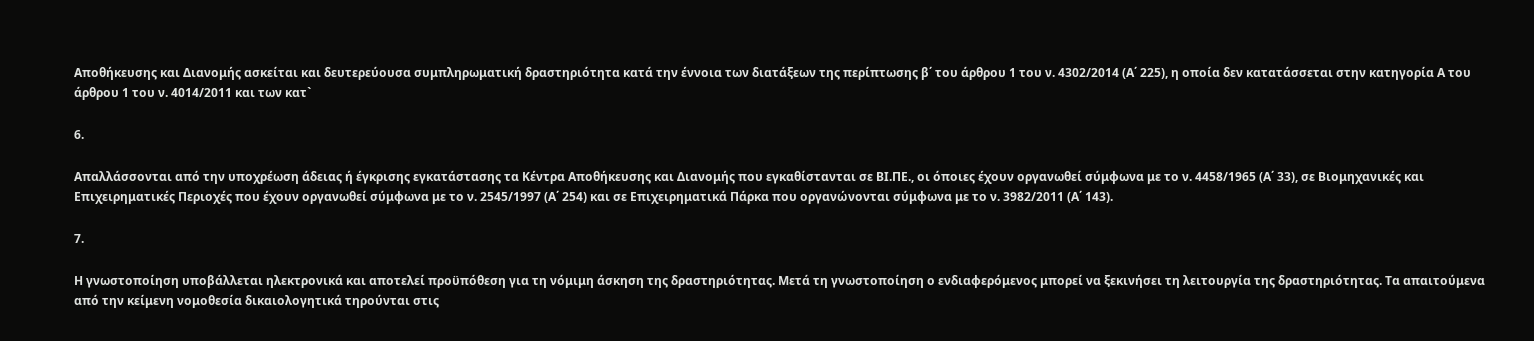Αποθήκευσης και Διανομής ασκείται και δευτερεύουσα συμπληρωματική δραστηριότητα κατά την έννοια των διατάξεων της περίπτωσης β΄ του άρθρου 1 του ν. 4302/2014 (Α΄ 225), η οποία δεν κατατάσσεται στην κατηγορία Α του άρθρου 1 του ν. 4014/2011 και των κατ`

6.

Απαλλάσσονται από την υποχρέωση άδειας ή έγκρισης εγκατάστασης τα Κέντρα Αποθήκευσης και Διανομής που εγκαθίστανται σε ΒΙ.ΠΕ., οι όποιες έχουν οργανωθεί σύμφωνα με το ν. 4458/1965 (Α΄ 33), σε Βιομηχανικές και Επιχειρηματικές Περιοχές που έχουν οργανωθεί σύμφωνα με το ν. 2545/1997 (Α΄ 254) και σε Επιχειρηματικά Πάρκα που οργανώνονται σύμφωνα με το ν. 3982/2011 (Α΄ 143).

7.

Η γνωστοποίηση υποβάλλεται ηλεκτρονικά και αποτελεί προϋπόθεση για τη νόμιμη άσκηση της δραστηριότητας. Μετά τη γνωστοποίηση ο ενδιαφερόμενος μπορεί να ξεκινήσει τη λειτουργία της δραστηριότητας. Τα απαιτούμενα από την κείμενη νομοθεσία δικαιολογητικά τηρούνται στις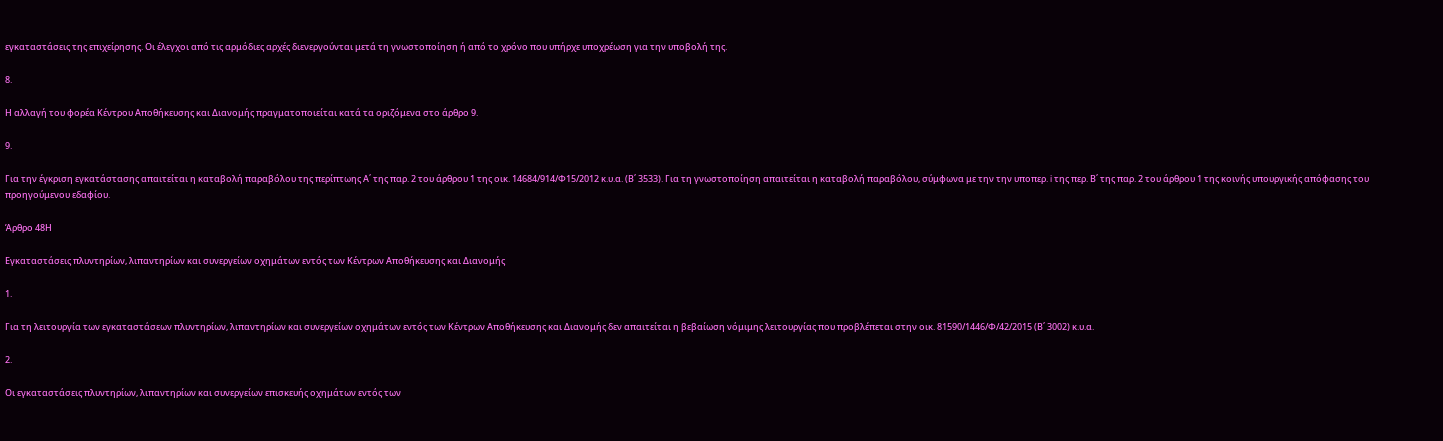εγκαταστάσεις της επιχείρησης. Οι έλεγχοι από τις αρμόδιες αρχές διενεργούνται μετά τη γνωστοποίηση ή από το χρόνο που υπήρχε υποχρέωση για την υποβολή της.

8.

Η αλλαγή του φορέα Κέντρου Αποθήκευσης και Διανομής πραγματοποιείται κατά τα οριζόμενα στο άρθρο 9.

9.

Για την έγκριση εγκατάστασης απαιτείται η καταβολή παραβόλου της περίπτωης Α΄ της παρ. 2 του άρθρου 1 της οικ. 14684/914/Φ15/2012 κ.υ.α. (Β΄ 3533). Για τη γνωστοποίηση απαιτείται η καταβολή παραβόλου, σύμφωνα με την την υποπερ. i της περ. Β΄ της παρ. 2 του άρθρου 1 της κοινής υπουργικής απόφασης του προηγούμενου εδαφίου.

Άρθρο 48Η

Εγκαταστάσεις πλυντηρίων, λιπαντηρίων και συνεργείων οχημάτων εντός των Κέντρων Αποθήκευσης και Διανομής

1.

Για τη λειτουργία των εγκαταστάσεων πλυντηρίων, λιπαντηρίων και συνεργείων οχημάτων εντός των Κέντρων Αποθήκευσης και Διανομής δεν απαιτείται η βεβαίωση νόμιμης λειτουργίας που προβλέπεται στην οικ. 81590/1446/Φ/42/2015 (Β΄ 3002) κ.υ.α.

2.

Οι εγκαταστάσεις πλυντηρίων, λιπαντηρίων και συνεργείων επισκευής οχημάτων εντός των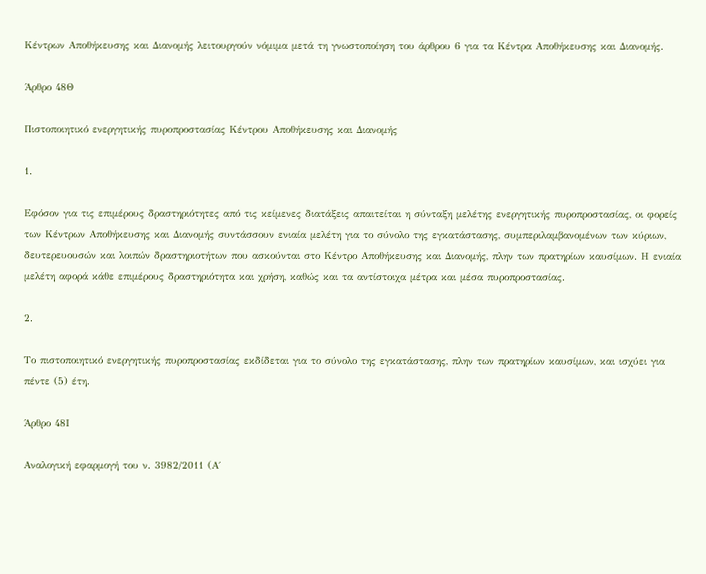Κέντρων Αποθήκευσης και Διανομής λειτουργούν νόμιμα μετά τη γνωστοποίηση του άρθρου 6 για τα Κέντρα Αποθήκευσης και Διανομής.

Άρθρο 48Θ

Πιστοποιητικό ενεργητικής πυροπροστασίας Κέντρου Αποθήκευσης και Διανομής

1.

Εφόσον για τις επιμέρους δραστηριότητες από τις κείμενες διατάξεις απαιτείται η σύνταξη μελέτης ενεργητικής πυροπροστασίας, οι φορείς των Κέντρων Αποθήκευσης και Διανομής συντάσσουν ενιαία μελέτη για το σύνολο της εγκατάστασης, συμπεριλαμβανομένων των κύριων, δευτερευουσών και λοιπών δραστηριοτήτων που ασκούνται στο Κέντρο Αποθήκευσης και Διανομής, πλην των πρατηρίων καυσίμων. Η ενιαία μελέτη αφορά κάθε επιμέρους δραστηριότητα και χρήση, καθώς και τα αντίστοιχα μέτρα και μέσα πυροπροστασίας.

2.

Το πιστοποιητικό ενεργητικής πυροπροστασίας εκδίδεται για το σύνολο της εγκατάστασης, πλην των πρατηρίων καυσίμων, και ισχύει για πέντε (5) έτη.

Άρθρο 48Ι

Αναλογική εφαρμογή του ν. 3982/2011 (Α΄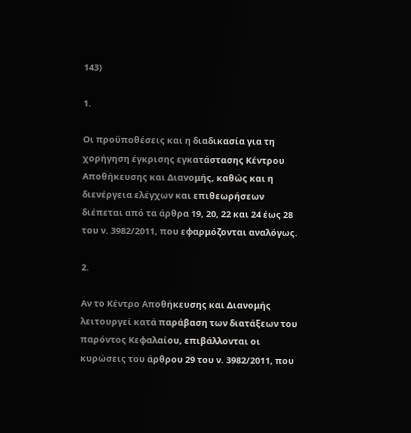143)

1.

Οι προϋποθέσεις και η διαδικασία για τη χορήγηση έγκρισης εγκατάστασης Κέντρου Αποθήκευσης και Διανομής, καθώς και η διενέργεια ελέγχων και επιθεωρήσεων διέπεται από τα άρθρα 19, 20, 22 και 24 έως 28 του ν. 3982/2011, που εφαρμόζονται αναλόγως.

2.

Αν το Κέντρο Αποθήκευσης και Διανομής λειτουργεί κατά παράβαση των διατάξεων του παρόντος Κεφαλαίου, επιβάλλονται οι κυρώσεις του άρθρου 29 του ν. 3982/2011, που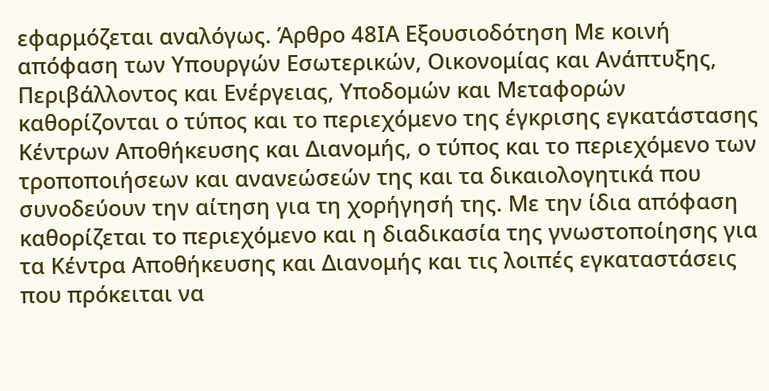εφαρμόζεται αναλόγως. Άρθρο 48ΙΑ Εξουσιοδότηση Με κοινή απόφαση των Υπουργών Εσωτερικών, Οικονομίας και Ανάπτυξης, Περιβάλλοντος και Ενέργειας, Υποδομών και Μεταφορών καθορίζονται ο τύπος και το περιεχόμενο της έγκρισης εγκατάστασης Κέντρων Αποθήκευσης και Διανομής, ο τύπος και το περιεχόμενο των τροποποιήσεων και ανανεώσεών της και τα δικαιολογητικά που συνοδεύουν την αίτηση για τη χορήγησή της. Με την ίδια απόφαση καθορίζεται το περιεχόμενο και η διαδικασία της γνωστοποίησης για τα Κέντρα Αποθήκευσης και Διανομής και τις λοιπές εγκαταστάσεις που πρόκειται να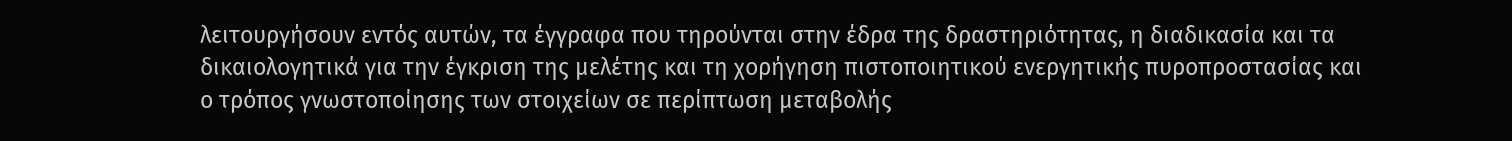λειτουργήσουν εντός αυτών, τα έγγραφα που τηρούνται στην έδρα της δραστηριότητας, η διαδικασία και τα δικαιολογητικά για την έγκριση της μελέτης και τη χορήγηση πιστοποιητικού ενεργητικής πυροπροστασίας και ο τρόπος γνωστοποίησης των στοιχείων σε περίπτωση μεταβολής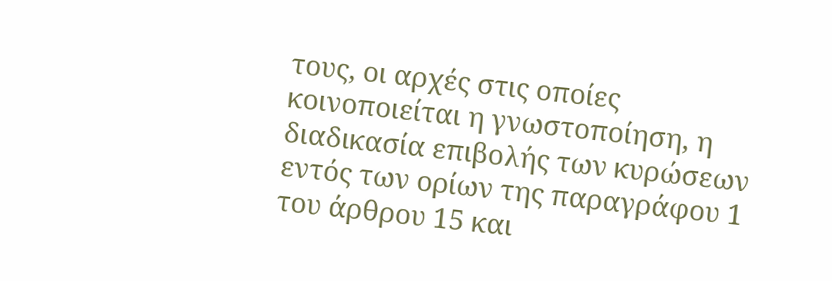τους, οι αρχές στις οποίες κοινοποιείται η γνωστοποίηση, η διαδικασία επιβολής των κυρώσεων εντός των ορίων της παραγράφου 1 του άρθρου 15 και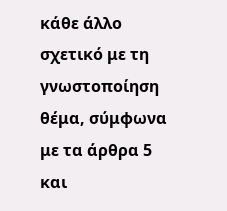κάθε άλλο σχετικό με τη γνωστοποίηση θέμα, σύμφωνα με τα άρθρα 5 και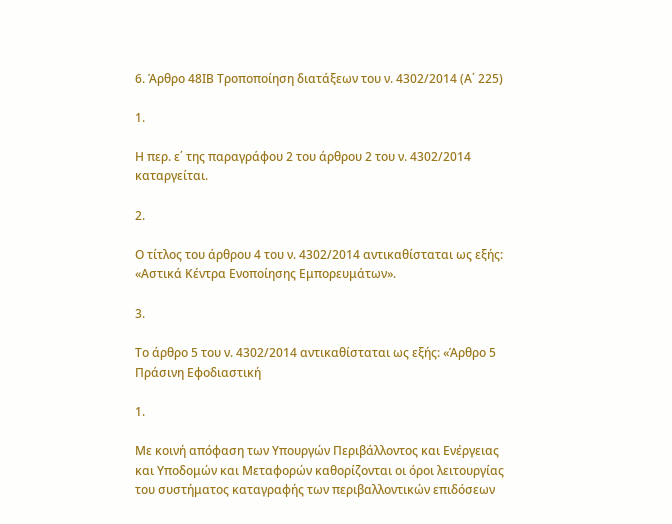6. Άρθρο 48ΙΒ Τροποποίηση διατάξεων του ν. 4302/2014 (Α΄ 225)

1.

Η περ. ε΄ της παραγράφου 2 του άρθρου 2 του ν. 4302/2014 καταργείται.

2.

Ο τίτλος του άρθρου 4 του ν. 4302/2014 αντικαθίσταται ως εξής: «Αστικά Κέντρα Ενοποίησης Εμπορευμάτων».

3.

Το άρθρο 5 του ν. 4302/2014 αντικαθίσταται ως εξής: «Άρθρο 5 Πράσινη Εφοδιαστική

1.

Με κοινή απόφαση των Υπουργών Περιβάλλοντος και Ενέργειας και Υποδομών και Μεταφορών καθορίζονται οι όροι λειτουργίας του συστήματος καταγραφής των περιβαλλοντικών επιδόσεων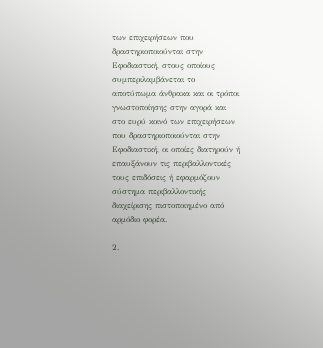των επιχειρήσεων που δραστηριοποιούνται στην Εφοδιαστική, στους οποίους συμπεριλαμβάνεται το αποτύπωμα άνθρακα και οι τρόποι γνωστοποίησης στην αγορά και στο ευρύ κοινό των επιχειρήσεων που δραστηριοποιούνται στην Εφοδιαστική, οι οποίες διατηρούν ή επαυξάνουν τις περιβαλλοντικές τους επιδόσεις ή εφαρμόζουν σύστημα περιβαλλοντικής διαχείρισης πιστοποιημένο από αρμόδιο φορέα.

2.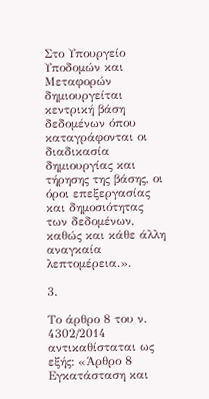Στο Υπουργείο Υποδομών και Μεταφορών δημιουργείται κεντρική βάση δεδομένων όπου καταγράφονται οι διαδικασία δημιουργίας και τήρησης της βάσης, οι όροι επεξεργασίας και δημοσιότητας των δεδομένων, καθώς και κάθε άλλη αναγκαία λεπτομέρεια.».

3.

Το άρθρο 8 του ν. 4302/2014 αντικαθίσταται ως εξής: «Άρθρο 8 Εγκατάσταση και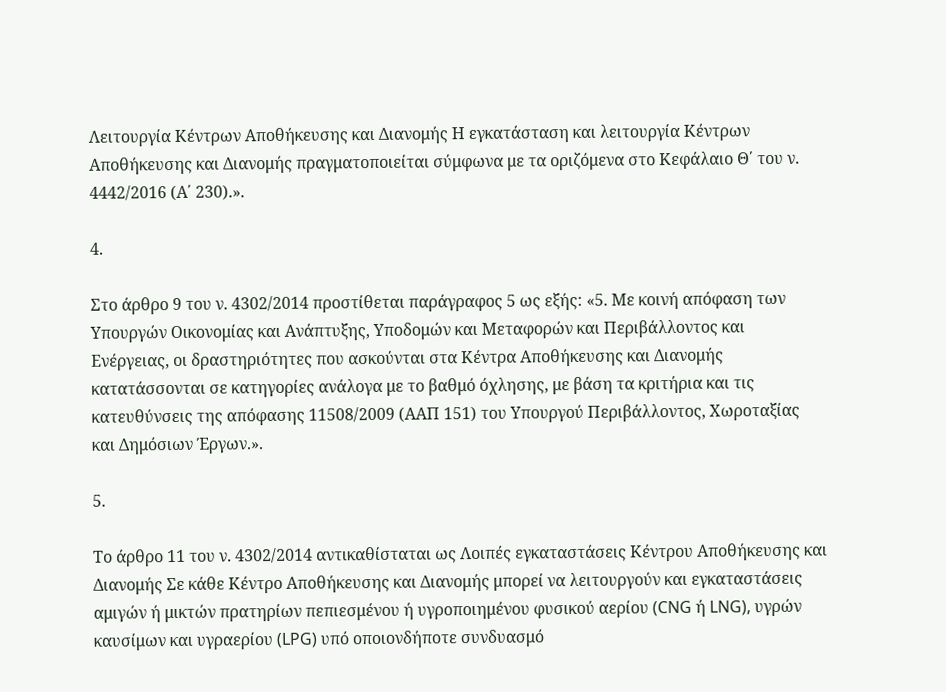Λειτουργία Κέντρων Αποθήκευσης και Διανομής Η εγκατάσταση και λειτουργία Κέντρων Αποθήκευσης και Διανομής πραγματοποιείται σύμφωνα με τα οριζόμενα στο Κεφάλαιο Θ΄ του ν. 4442/2016 (Α΄ 230).».

4.

Στο άρθρο 9 του ν. 4302/2014 προστίθεται παράγραφος 5 ως εξής: «5. Με κοινή απόφαση των Υπουργών Οικονομίας και Ανάπτυξης, Υποδομών και Μεταφορών και Περιβάλλοντος και Ενέργειας, οι δραστηριότητες που ασκούνται στα Κέντρα Αποθήκευσης και Διανομής κατατάσσονται σε κατηγορίες ανάλογα με το βαθμό όχλησης, με βάση τα κριτήρια και τις κατευθύνσεις της απόφασης 11508/2009 (ΑΑΠ 151) του Υπουργού Περιβάλλοντος, Χωροταξίας και Δημόσιων Έργων.».

5.

Το άρθρο 11 του ν. 4302/2014 αντικαθίσταται ως Λοιπές εγκαταστάσεις Κέντρου Αποθήκευσης και Διανομής Σε κάθε Κέντρο Αποθήκευσης και Διανομής μπορεί να λειτουργούν και εγκαταστάσεις αμιγών ή μικτών πρατηρίων πεπιεσμένου ή υγροποιημένου φυσικού αερίου (CNG ή LNG), υγρών καυσίμων και υγραερίου (LPG) υπό οποιονδήποτε συνδυασμό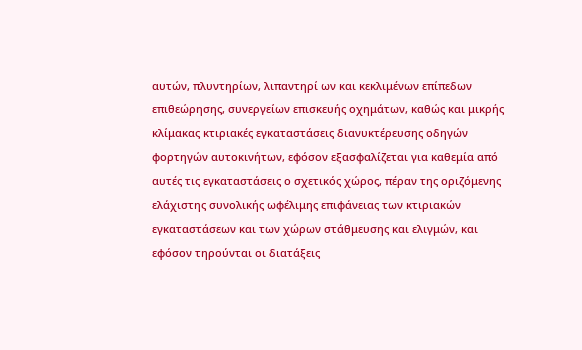αυτών, πλυντηρίων, λιπαντηρί ων και κεκλιμένων επίπεδων επιθεώρησης, συνεργείων επισκευής οχημάτων, καθώς και μικρής κλίμακας κτιριακές εγκαταστάσεις διανυκτέρευσης οδηγών φορτηγών αυτοκινήτων, εφόσον εξασφαλίζεται για καθεμία από αυτές τις εγκαταστάσεις ο σχετικός χώρος, πέραν της οριζόμενης ελάχιστης συνολικής ωφέλιμης επιφάνειας των κτιριακών εγκαταστάσεων και των χώρων στάθμευσης και ελιγμών, και εφόσον τηρούνται οι διατάξεις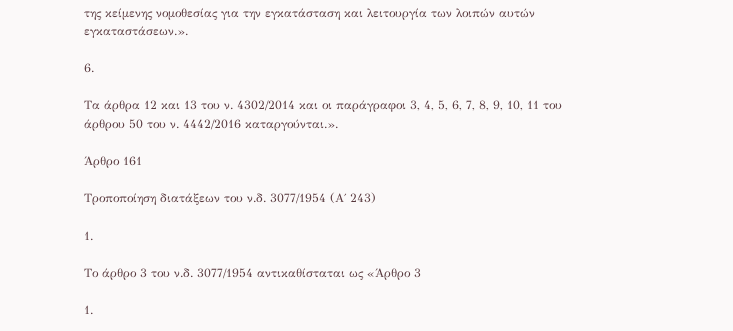της κείμενης νομοθεσίας για την εγκατάσταση και λειτουργία των λοιπών αυτών εγκαταστάσεων.».

6.

Τα άρθρα 12 και 13 του ν. 4302/2014 και οι παράγραφοι 3, 4, 5, 6, 7, 8, 9, 10, 11 του άρθρου 50 του ν. 4442/2016 καταργούνται.».

Άρθρο 161

Τροποποίηση διατάξεων του ν.δ. 3077/1954 (Α΄ 243)

1.

Το άρθρο 3 του ν.δ. 3077/1954 αντικαθίσταται ως «Άρθρο 3

1.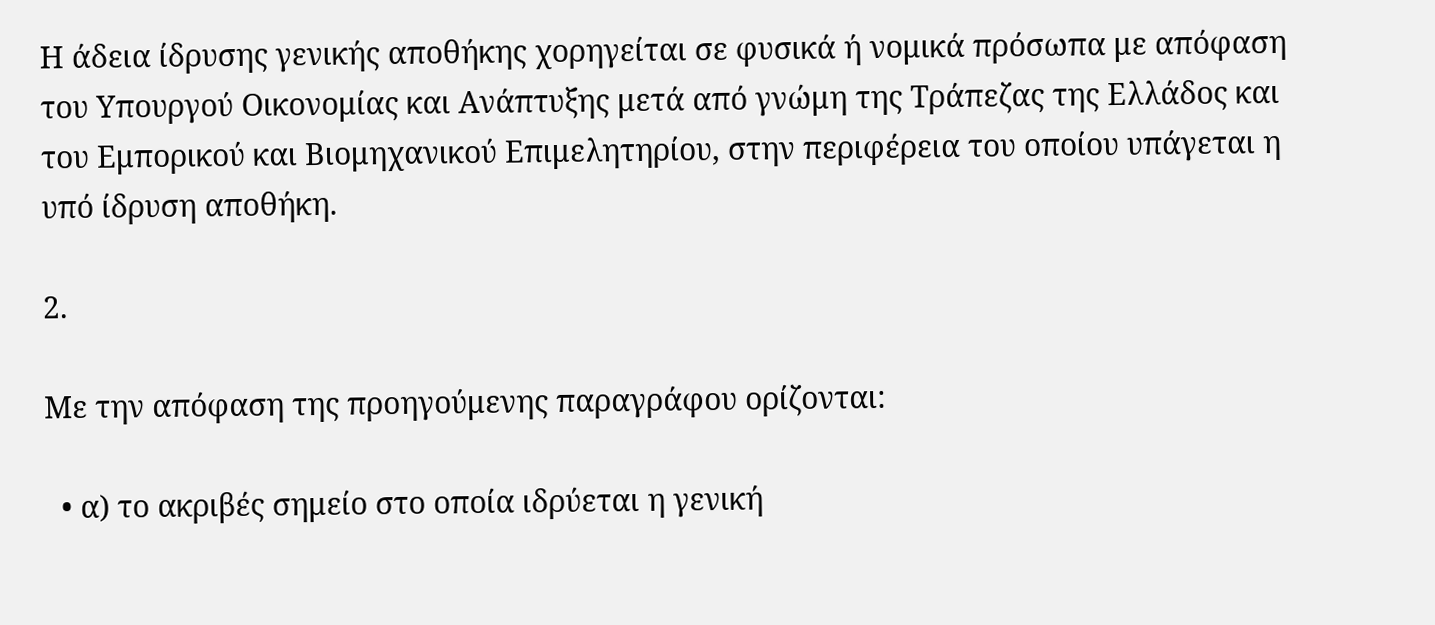Η άδεια ίδρυσης γενικής αποθήκης χορηγείται σε φυσικά ή νομικά πρόσωπα με απόφαση του Υπουργού Οικονομίας και Ανάπτυξης μετά από γνώμη της Τράπεζας της Ελλάδος και του Εμπορικού και Βιομηχανικού Επιμελητηρίου, στην περιφέρεια του οποίου υπάγεται η υπό ίδρυση αποθήκη.

2.

Με την απόφαση της προηγούμενης παραγράφου ορίζονται:

  • α) το ακριβές σημείο στο οποία ιδρύεται η γενική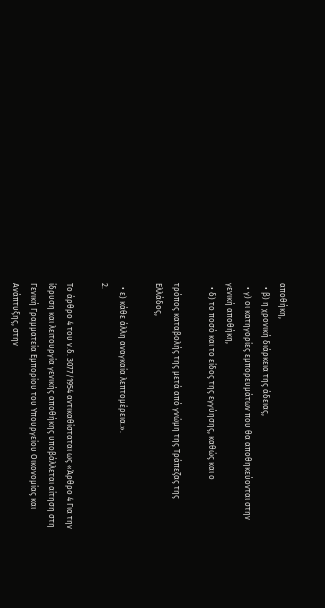αποθήκη,
  • β) η χρονική διάρκεια της άδειας,
  • γ) οι κατηγορίες εμπορευμάτων που θα αποθηκεύονται στην γενική αποθήκη,
  • δ) το ποσό και το είδος της εγγύησης, καθώς και ο

τρόπος καταβολής της μετά από γνώμη της Τράπεζας της Ελλάδος,

  • ε) κάθε άλλη αναγκαία λεπτομέρεια.».
2.

Το άρθρο 4 του ν.δ. 3077/1954 αντικαθίσταται ως «Άρθρο 4 Για την ίδρυση και λειτουργία γενικής αποθήκης υποβάλλεται αίτηση στη Γενική Γραμματεία Εμπορίου του Υπουργείου Οικονομίας και Ανάπτυξης, στην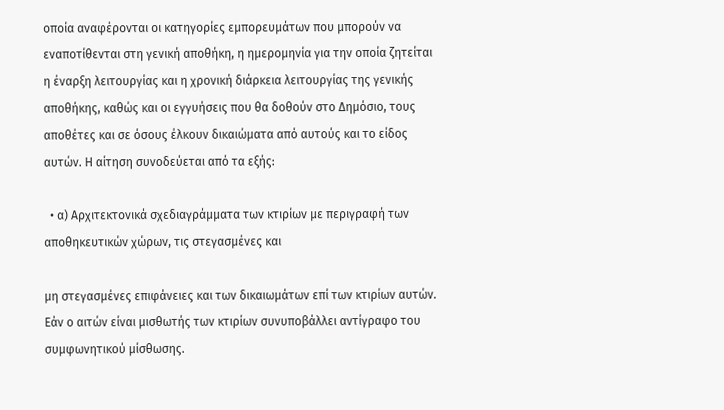οποία αναφέρονται οι κατηγορίες εμπορευμάτων που μπορούν να εναποτίθενται στη γενική αποθήκη, η ημερομηνία για την οποία ζητείται η έναρξη λειτουργίας και η χρονική διάρκεια λειτουργίας της γενικής αποθήκης, καθώς και οι εγγυήσεις που θα δοθούν στο Δημόσιο, τους αποθέτες και σε όσους έλκουν δικαιώματα από αυτούς και το είδος αυτών. Η αίτηση συνοδεύεται από τα εξής:

  • α) Αρχιτεκτονικά σχεδιαγράμματα των κτιρίων με περιγραφή των αποθηκευτικών χώρων, τις στεγασμένες και

μη στεγασμένες επιφάνειες και των δικαιωμάτων επί των κτιρίων αυτών. Εάν ο αιτών είναι μισθωτής των κτιρίων συνυποβάλλει αντίγραφο του συμφωνητικού μίσθωσης.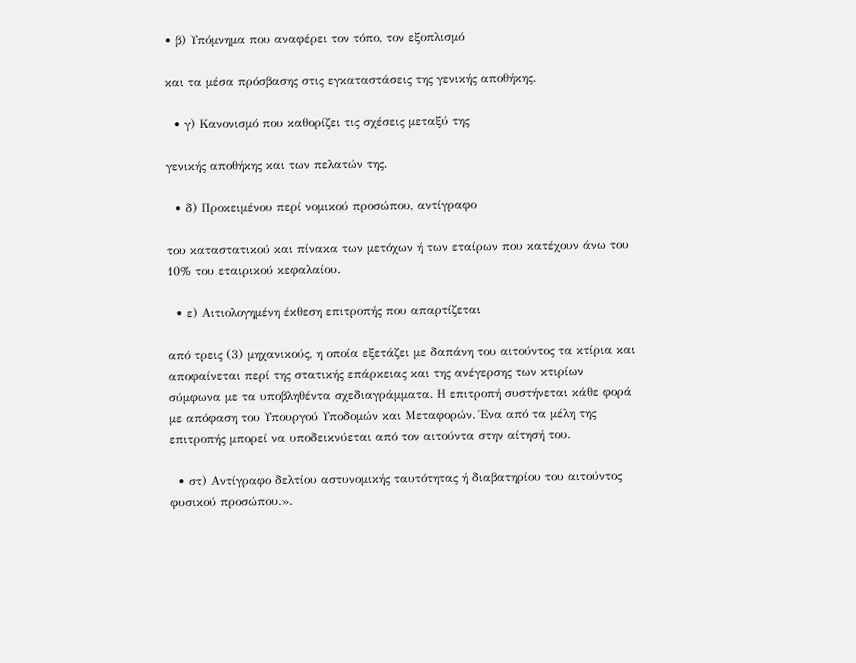• β) Υπόμνημα που αναφέρει τον τόπο, τον εξοπλισμό

και τα μέσα πρόσβασης στις εγκαταστάσεις της γενικής αποθήκης.

  • γ) Κανονισμό που καθορίζει τις σχέσεις μεταξύ της

γενικής αποθήκης και των πελατών της.

  • δ) Προκειμένου περί νομικού προσώπου, αντίγραφο

του καταστατικού και πίνακα των μετόχων ή των εταίρων που κατέχουν άνω του 10% του εταιρικού κεφαλαίου.

  • ε) Αιτιολογημένη έκθεση επιτροπής που απαρτίζεται

από τρεις (3) μηχανικούς, η οποία εξετάζει με δαπάνη του αιτούντος τα κτίρια και αποφαίνεται περί της στατικής επάρκειας και της ανέγερσης των κτιρίων σύμφωνα με τα υποβληθέντα σχεδιαγράμματα. Η επιτροπή συστήνεται κάθε φορά με απόφαση του Υπουργού Υποδομών και Μεταφορών. Ένα από τα μέλη της επιτροπής μπορεί να υποδεικνύεται από τον αιτούντα στην αίτησή του.

  • στ) Αντίγραφο δελτίου αστυνομικής ταυτότητας ή διαβατηρίου του αιτούντος φυσικού προσώπου.».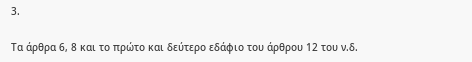3.

Τα άρθρα 6, 8 και το πρώτο και δεύτερο εδάφιο του άρθρου 12 του ν.δ.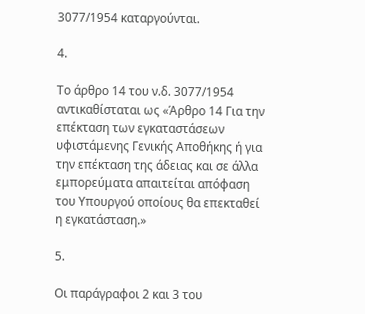3077/1954 καταργούνται.

4.

Το άρθρο 14 του ν.δ. 3077/1954 αντικαθίσταται ως «Άρθρο 14 Για την επέκταση των εγκαταστάσεων υφιστάμενης Γενικής Αποθήκης ή για την επέκταση της άδειας και σε άλλα εμπορεύματα απαιτείται απόφαση του Υπουργού οποίους θα επεκταθεί η εγκατάσταση.»

5.

Οι παράγραφοι 2 και 3 του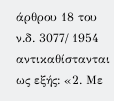άρθρου 18 του ν.δ. 3077/ 1954 αντικαθίστανται ως εξής: «2. Με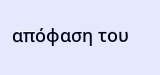απόφαση του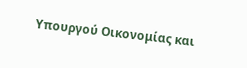Υπουργού Οικονομίας και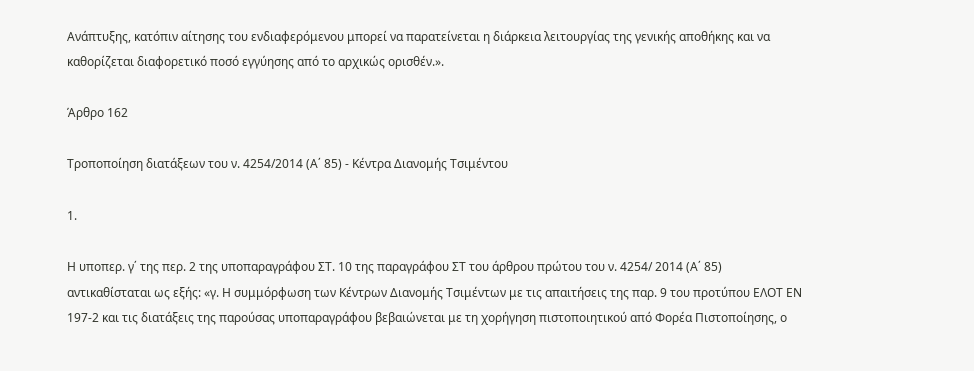Ανάπτυξης, κατόπιν αίτησης του ενδιαφερόμενου μπορεί να παρατείνεται η διάρκεια λειτουργίας της γενικής αποθήκης και να καθορίζεται διαφορετικό ποσό εγγύησης από το αρχικώς ορισθέν.».

Άρθρο 162

Τροποποίηση διατάξεων του ν. 4254/2014 (Α΄ 85) - Κέντρα Διανομής Τσιμέντου

1.

Η υποπερ. γ΄ της περ. 2 της υποπαραγράφου ΣΤ. 10 της παραγράφου ΣΤ του άρθρου πρώτου του ν. 4254/ 2014 (Α΄ 85) αντικαθίσταται ως εξής: «γ. Η συμμόρφωση των Κέντρων Διανομής Τσιμέντων με τις απαιτήσεις της παρ. 9 του προτύπου ΕΛΟΤ ΕΝ 197-2 και τις διατάξεις της παρούσας υποπαραγράφου βεβαιώνεται με τη χορήγηση πιστοποιητικού από Φορέα Πιστοποίησης, ο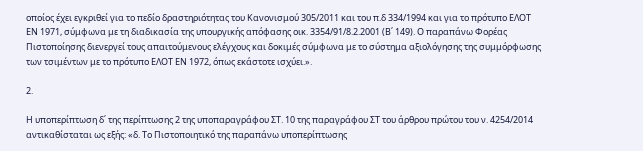οποίος έχει εγκριθεί για το πεδίο δραστηριότητας του Κανονισμού 305/2011 και του π.δ 334/1994 και για το πρότυπο ΕΛΟΤ ΕΝ 1971, σύμφωνα με τη διαδικασία της υπουργικής απόφασης οικ. 3354/91/8.2.2001 (Β΄ 149). Ο παραπάνω Φορέας Πιστοποίησης διενεργεί τους απαιτούμενους ελέγχους και δοκιμές σύμφωνα με το σύστημα αξιολόγησης της συμμόρφωσης των τσιμέντων με το πρότυπο ΕΛΟΤ ΕΝ 1972, όπως εκάστοτε ισχύει.».

2.

Η υποπερίπτωση δ΄ της περίπτωσης 2 της υποπαραγράφου ΣΤ. 10 της παραγράφου ΣΤ του άρθρου πρώτου του ν. 4254/2014 αντικαθίσταται ως εξής: «δ. Το Πιστοποιητικό της παραπάνω υποπερίπτωσης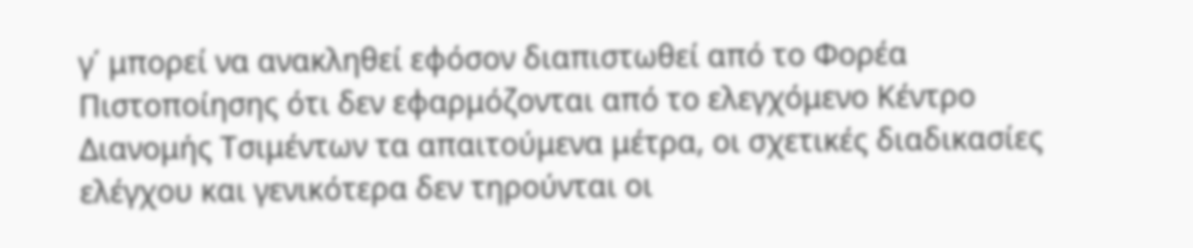γ΄ μπορεί να ανακληθεί εφόσον διαπιστωθεί από το Φορέα Πιστοποίησης ότι δεν εφαρμόζονται από το ελεγχόμενο Κέντρο Διανομής Τσιμέντων τα απαιτούμενα μέτρα, οι σχετικές διαδικασίες ελέγχου και γενικότερα δεν τηρούνται οι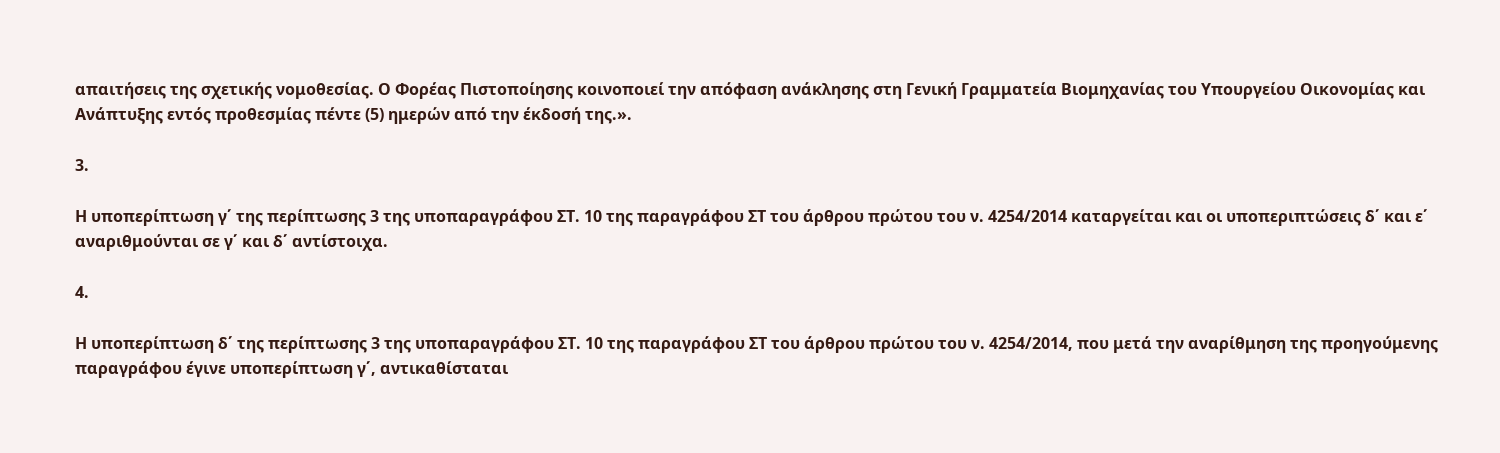απαιτήσεις της σχετικής νομοθεσίας. Ο Φορέας Πιστοποίησης κοινοποιεί την απόφαση ανάκλησης στη Γενική Γραμματεία Βιομηχανίας του Υπουργείου Οικονομίας και Ανάπτυξης εντός προθεσμίας πέντε (5) ημερών από την έκδοσή της.».

3.

Η υποπερίπτωση γ΄ της περίπτωσης 3 της υποπαραγράφου ΣΤ. 10 της παραγράφου ΣΤ του άρθρου πρώτου του ν. 4254/2014 καταργείται και οι υποπεριπτώσεις δ΄ και ε΄ αναριθμούνται σε γ΄ και δ΄ αντίστοιχα.

4.

Η υποπερίπτωση δ΄ της περίπτωσης 3 της υποπαραγράφου ΣΤ. 10 της παραγράφου ΣΤ του άρθρου πρώτου του ν. 4254/2014, που μετά την αναρίθμηση της προηγούμενης παραγράφου έγινε υποπερίπτωση γ΄, αντικαθίσταται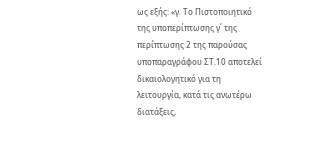ως εξής: «γ. Το Πιστοποιητικό της υποπερίπτωσης γ΄ της περίπτωσης 2 της παρούσας υποπαραγράφου ΣΤ.10 αποτελεί δικαιολογητικό για τη λειτουργία, κατά τις ανωτέρω διατάξεις,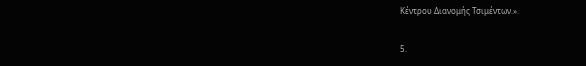Κέντρου Διανομής Τσιμέντων.».

5.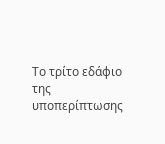Το τρίτο εδάφιο της υποπερίπτωσης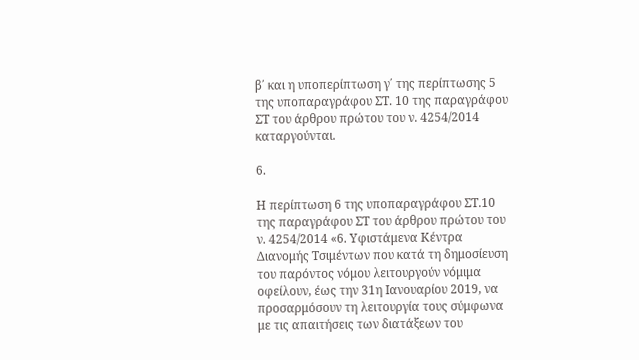β΄ και η υποπερίπτωση γ΄ της περίπτωσης 5 της υποπαραγράφου ΣΤ. 10 της παραγράφου ΣΤ του άρθρου πρώτου του ν. 4254/2014 καταργούνται.

6.

Η περίπτωση 6 της υποπαραγράφου ΣΤ.10 της παραγράφου ΣΤ του άρθρου πρώτου του ν. 4254/2014 «6. Υφιστάμενα Κέντρα Διανομής Τσιμέντων που κατά τη δημοσίευση του παρόντος νόμου λειτουργούν νόμιμα οφείλουν, έως την 31η Ιανουαρίου 2019, να προσαρμόσουν τη λειτουργία τους σύμφωνα με τις απαιτήσεις των διατάξεων του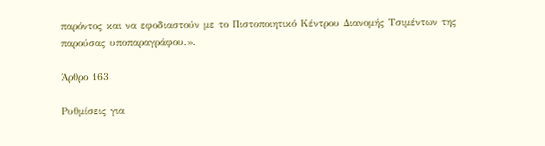παρόντος και να εφοδιαστούν με το Πιστοποιητικό Κέντρου Διανομής Τσιμέντων της παρούσας υποπαραγράφου.».

Άρθρο 163

Ρυθμίσεις για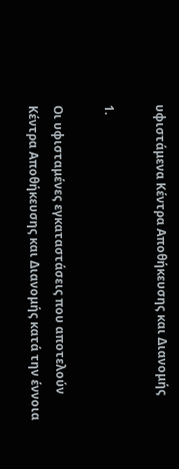υφιστάμενα Κέντρα Αποθήκευσης και Διανομής

1.

Οι υφισταμένες εγκαταστάσεις που αποτελούν Κέντρα Αποθήκευσης και Διανομής κατά την έννοια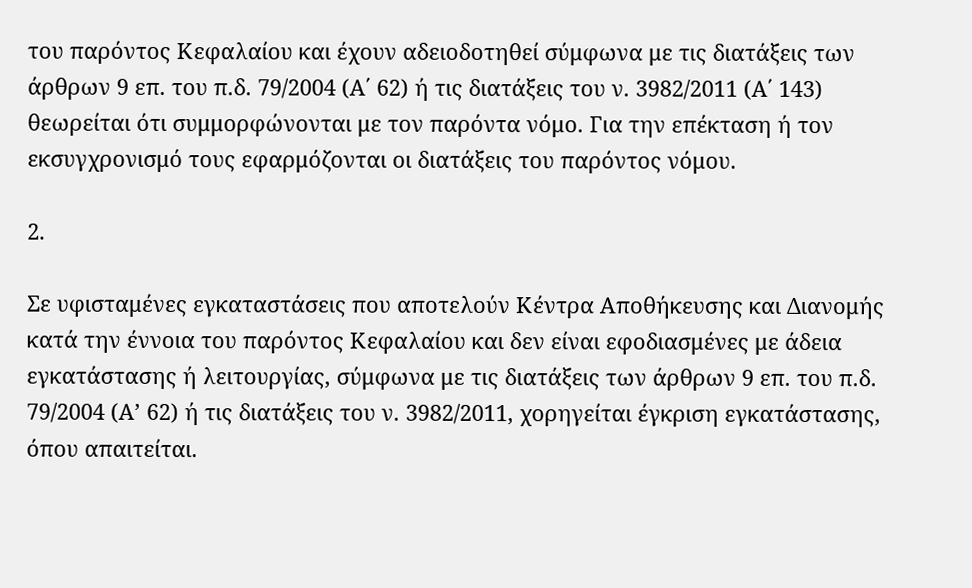του παρόντος Κεφαλαίου και έχουν αδειοδοτηθεί σύμφωνα με τις διατάξεις των άρθρων 9 επ. του π.δ. 79/2004 (Α΄ 62) ή τις διατάξεις του ν. 3982/2011 (Α΄ 143) θεωρείται ότι συμμορφώνονται με τον παρόντα νόμο. Για την επέκταση ή τον εκσυγχρονισμό τους εφαρμόζονται οι διατάξεις του παρόντος νόμου.

2.

Σε υφισταμένες εγκαταστάσεις που αποτελούν Κέντρα Αποθήκευσης και Διανομής κατά την έννοια του παρόντος Κεφαλαίου και δεν είναι εφοδιασμένες με άδεια εγκατάστασης ή λειτουργίας, σύμφωνα με τις διατάξεις των άρθρων 9 επ. του π.δ. 79/2004 (Α’ 62) ή τις διατάξεις του ν. 3982/2011, χορηγείται έγκριση εγκατάστασης, όπου απαιτείται.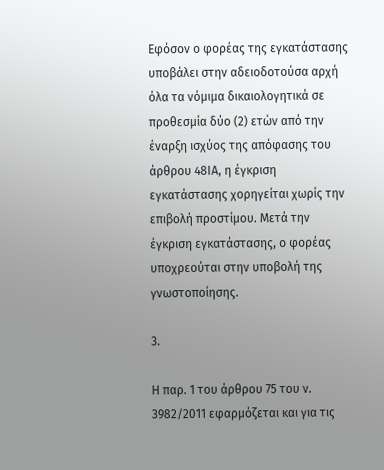Εφόσον ο φορέας της εγκατάστασης υποβάλει στην αδειοδοτούσα αρχή όλα τα νόμιμα δικαιολογητικά σε προθεσμία δύο (2) ετών από την έναρξη ισχύος της απόφασης του άρθρου 48ΙΑ, η έγκριση εγκατάστασης χορηγείται χωρίς την επιβολή προστίμου. Μετά την έγκριση εγκατάστασης, ο φορέας υποχρεούται στην υποβολή της γνωστοποίησης.

3.

Η παρ. 1 του άρθρου 75 του ν. 3982/2011 εφαρμόζεται και για τις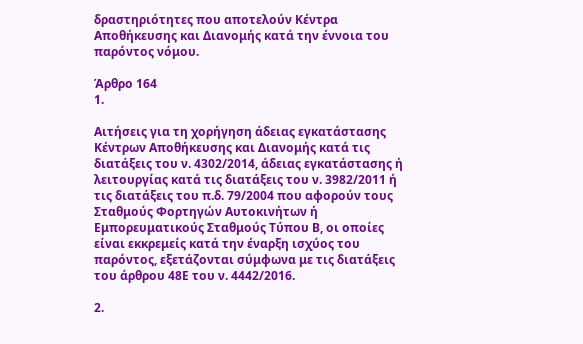δραστηριότητες που αποτελούν Κέντρα Αποθήκευσης και Διανομής κατά την έννοια του παρόντος νόμου.

Άρθρο 164
1.

Αιτήσεις για τη χορήγηση άδειας εγκατάστασης Κέντρων Αποθήκευσης και Διανομής κατά τις διατάξεις του ν. 4302/2014, άδειας εγκατάστασης ή λειτουργίας κατά τις διατάξεις του ν. 3982/2011 ή τις διατάξεις του π.δ. 79/2004 που αφορούν τους Σταθμούς Φορτηγών Αυτοκινήτων ή Εμπορευματικούς Σταθμούς Τύπου Β, οι οποίες είναι εκκρεμείς κατά την έναρξη ισχύος του παρόντος, εξετάζονται σύμφωνα με τις διατάξεις του άρθρου 48Ε του ν. 4442/2016.

2.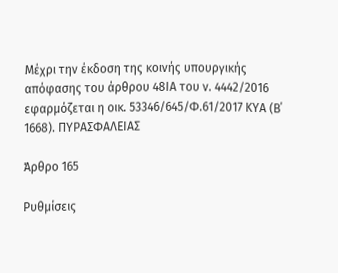Μέχρι την έκδοση της κοινής υπουργικής απόφασης του άρθρου 48ΙΑ του ν. 4442/2016 εφαρμόζεται η οικ. 53346/645/Φ.61/2017 ΚΥΑ (Β΄ 1668). ΠΥΡΑΣΦΑΛΕΙΑΣ

Άρθρο 165

Ρυθμίσεις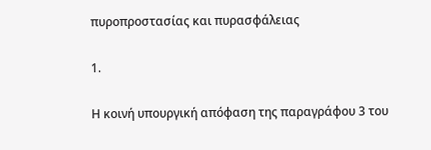πυροπροστασίας και πυρασφάλειας

1.

Η κοινή υπουργική απόφαση της παραγράφου 3 του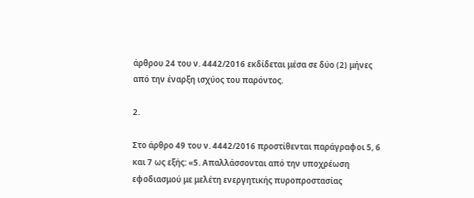άρθρου 24 του ν. 4442/2016 εκδίδεται μέσα σε δύο (2) μήνες από την έναρξη ισχύος του παρόντος.

2.

Στο άρθρο 49 του ν. 4442/2016 προστίθενται παράγραφοι 5, 6 και 7 ως εξής: «5. Απαλλάσσονται από την υποχρέωση εφοδιασμού με μελέτη ενεργητικής πυροπροστασίας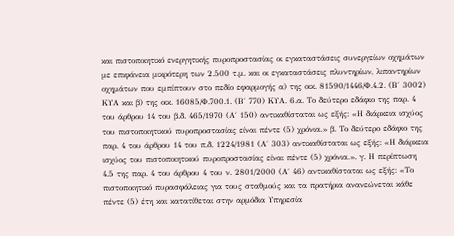και πιστοποιητικό ενεργητικής πυροπροστασίας οι εγκαταστάσεις συνεργείων οχημάτων με επιφάνεια μικρότερη των 2.500 τ.μ. και οι εγκαταστάσεις πλυντηρίων, λιπαντηρίων οχημάτων που εμπίπτουν στο πεδίο εφαρμογής α) της οικ. 81590/1446/Φ.4.2. (Β΄ 3002) ΚΥΑ και β) της οικ. 16085/Φ.700.1. (Β΄ 770) ΚΥΑ. 6.α. Το δεύτερο εδάφιο της παρ. 4 του άρθρου 14 του β.δ. 465/1970 (Α΄ 150) αντικαθίσταται ως εξής: «Η διάρκεια ισχύος του πιστοποιητικού πυροπροστασίας είναι πέντε (5) χρόνια.» β. Το δεύτερο εδάφιο της παρ. 4 του άρθρου 14 του π.δ. 1224/1981 (Α΄ 303) αντικαθίσταται ως εξής: «Η διάρκεια ισχύος του πιστοποιητικού πυροπροστασίας είναι πέντε (5) χρόνια.». γ. Η περίπτωση 4.5 της παρ. 4 του άρθρου 4 του ν. 2801/2000 (Α΄ 46) αντικαθίσταται ως εξής: «Το πιστοποιητικό πυρασφάλειας για τους σταθμούς και τα πρατήρια ανανεώνεται κάθε πέντε (5) έτη και κατατίθεται στην αρμόδια Υπηρεσία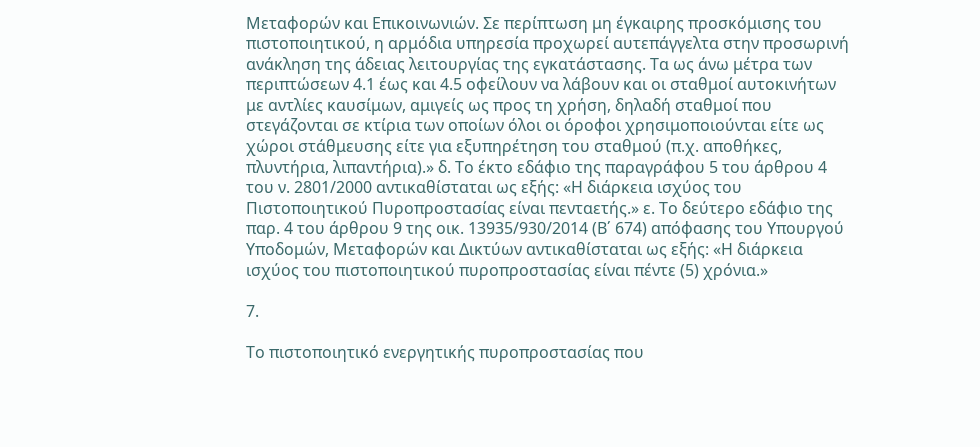Μεταφορών και Επικοινωνιών. Σε περίπτωση μη έγκαιρης προσκόμισης του πιστοποιητικού, η αρμόδια υπηρεσία προχωρεί αυτεπάγγελτα στην προσωρινή ανάκληση της άδειας λειτουργίας της εγκατάστασης. Τα ως άνω μέτρα των περιπτώσεων 4.1 έως και 4.5 οφείλουν να λάβουν και οι σταθμοί αυτοκινήτων με αντλίες καυσίμων, αμιγείς ως προς τη χρήση, δηλαδή σταθμοί που στεγάζονται σε κτίρια των οποίων όλοι οι όροφοι χρησιμοποιούνται είτε ως χώροι στάθμευσης είτε για εξυπηρέτηση του σταθμού (π.χ. αποθήκες, πλυντήρια, λιπαντήρια).» δ. Το έκτο εδάφιο της παραγράφου 5 του άρθρου 4 του ν. 2801/2000 αντικαθίσταται ως εξής: «Η διάρκεια ισχύος του Πιστοποιητικού Πυροπροστασίας είναι πενταετής.» ε. Το δεύτερο εδάφιο της παρ. 4 του άρθρου 9 της οικ. 13935/930/2014 (Β΄ 674) απόφασης του Υπουργού Υποδομών, Μεταφορών και Δικτύων αντικαθίσταται ως εξής: «Η διάρκεια ισχύος του πιστοποιητικού πυροπροστασίας είναι πέντε (5) χρόνια.»

7.

Το πιστοποιητικό ενεργητικής πυροπροστασίας που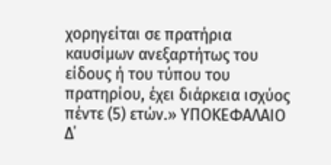χορηγείται σε πρατήρια καυσίμων ανεξαρτήτως του είδους ή του τύπου του πρατηρίου, έχει διάρκεια ισχύος πέντε (5) ετών.» ΥΠΟΚΕΦΑΛΑΙΟ Δ΄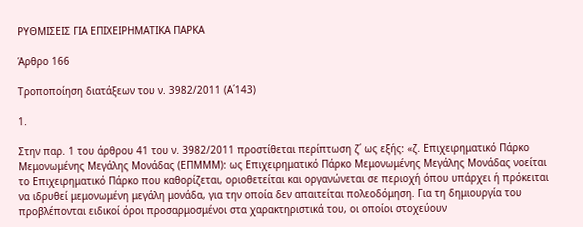ΡΥΘΜΙΣΕΙΣ ΓΙΑ ΕΠΙΧΕΙΡΗΜΑΤΙΚΑ ΠΑΡΚΑ

Άρθρο 166

Τροποποίηση διατάξεων του ν. 3982/2011 (Α΄143)

1.

Στην παρ. 1 του άρθρου 41 του ν. 3982/2011 προστίθεται περίπτωση ζ΄ ως εξής: «ζ. Επιχειρηματικό Πάρκο Μεμονωμένης Μεγάλης Μονάδας (ΕΠΜΜΜ): ως Επιχειρηματικό Πάρκο Μεμονωμένης Μεγάλης Μονάδας νοείται το Επιχειρηματικό Πάρκο που καθορίζεται, οριοθετείται και οργανώνεται σε περιοχή όπου υπάρχει ή πρόκειται να ιδρυθεί μεμονωμένη μεγάλη μονάδα, για την οποία δεν απαιτείται πολεοδόμηση. Για τη δημιουργία του προβλέπονται ειδικοί όροι προσαρμοσμένοι στα χαρακτηριστικά του, οι οποίοι στοχεύουν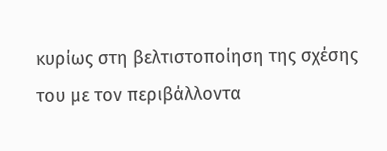κυρίως στη βελτιστοποίηση της σχέσης του με τον περιβάλλοντα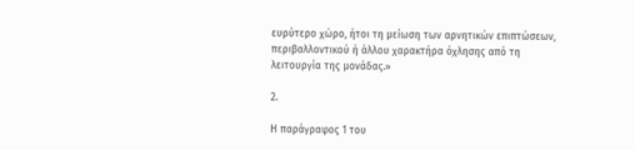ευρύτερο χώρο, ήτοι τη μείωση των αρνητικών επιπτώσεων, περιβαλλοντικού ή άλλου χαρακτήρα όχλησης από τη λειτουργία της μονάδας.»

2.

Η παράγραφος 1 του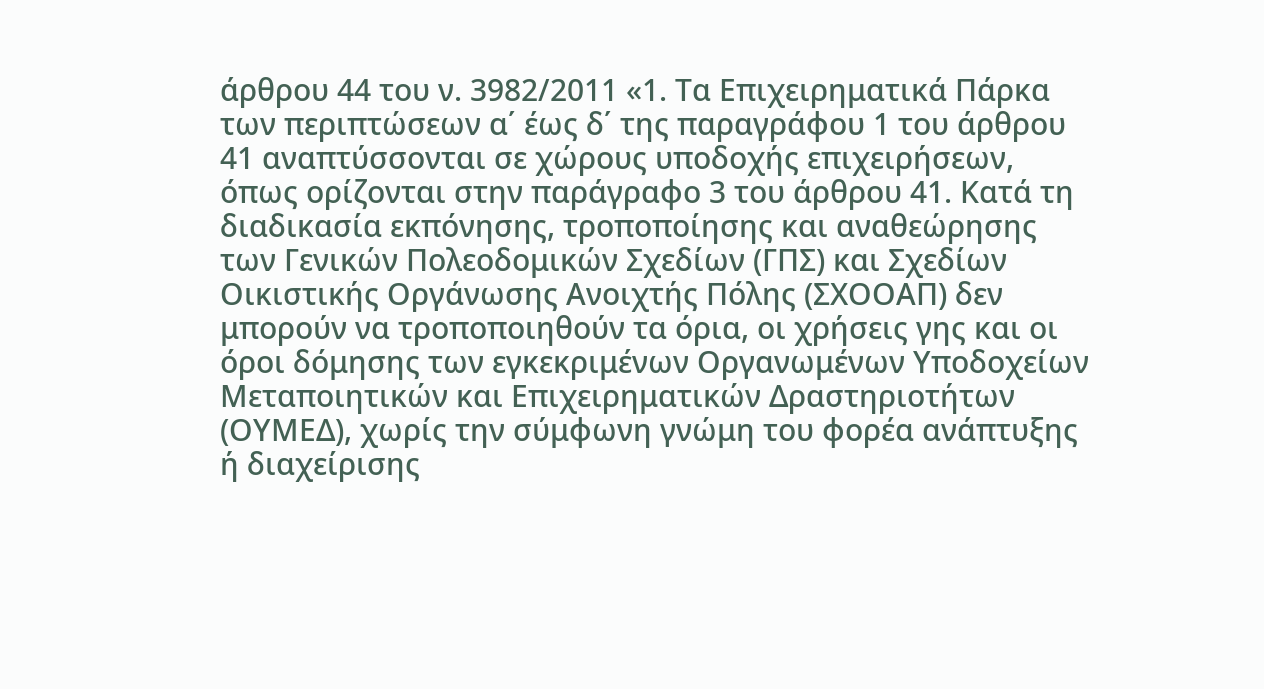άρθρου 44 του ν. 3982/2011 «1. Τα Επιχειρηματικά Πάρκα των περιπτώσεων α΄ έως δ΄ της παραγράφου 1 του άρθρου 41 αναπτύσσονται σε χώρους υποδοχής επιχειρήσεων, όπως ορίζονται στην παράγραφο 3 του άρθρου 41. Κατά τη διαδικασία εκπόνησης, τροποποίησης και αναθεώρησης των Γενικών Πολεοδομικών Σχεδίων (ΓΠΣ) και Σχεδίων Οικιστικής Οργάνωσης Ανοιχτής Πόλης (ΣΧΟΟΑΠ) δεν μπορούν να τροποποιηθούν τα όρια, οι χρήσεις γης και οι όροι δόμησης των εγκεκριμένων Οργανωμένων Υποδοχείων Μεταποιητικών και Επιχειρηματικών Δραστηριοτήτων (ΟΥΜΕΔ), χωρίς την σύμφωνη γνώμη του φορέα ανάπτυξης ή διαχείρισης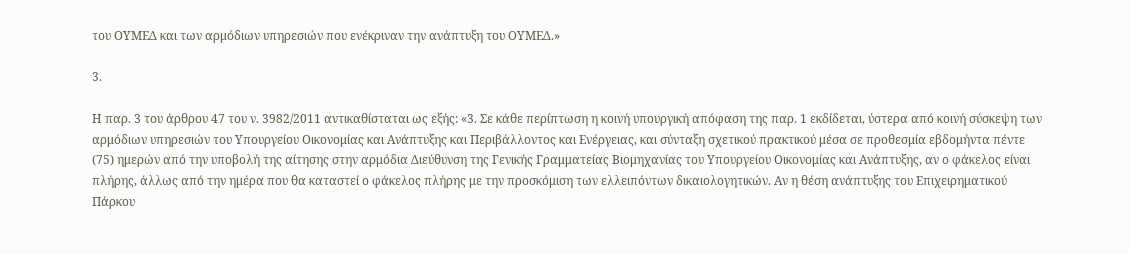του ΟΥΜΕΔ και των αρμόδιων υπηρεσιών που ενέκριναν την ανάπτυξη του ΟΥΜΕΔ.»

3.

Η παρ. 3 του άρθρου 47 του ν. 3982/2011 αντικαθίσταται ως εξής: «3. Σε κάθε περίπτωση η κοινή υπουργική απόφαση της παρ. 1 εκδίδεται, ύστερα από κοινή σύσκεψη των αρμόδιων υπηρεσιών του Υπουργείου Οικονομίας και Ανάπτυξης και Περιβάλλοντος και Ενέργειας, και σύνταξη σχετικού πρακτικού μέσα σε προθεσμία εβδομήντα πέντε (75) ημερών από την υποβολή της αίτησης στην αρμόδια Διεύθυνση της Γενικής Γραμματείας Βιομηχανίας του Υπουργείου Οικονομίας και Ανάπτυξης, αν ο φάκελος είναι πλήρης, άλλως από την ημέρα που θα καταστεί ο φάκελος πλήρης με την προσκόμιση των ελλειπόντων δικαιολογητικών. Αν η θέση ανάπτυξης του Επιχειρηματικού Πάρκου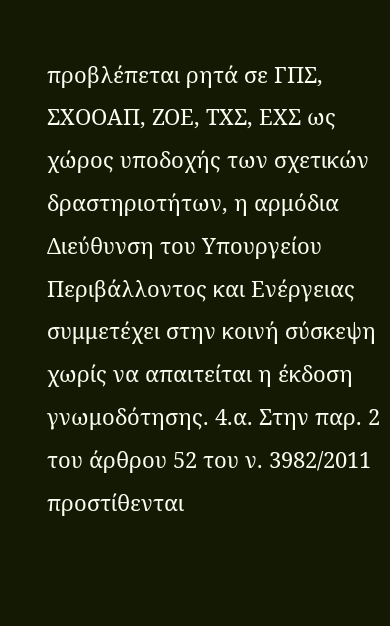προβλέπεται ρητά σε ΓΠΣ, ΣΧΟΟΑΠ, ΖΟΕ, ΤΧΣ, ΕΧΣ ως χώρος υποδοχής των σχετικών δραστηριοτήτων, η αρμόδια Διεύθυνση του Υπουργείου Περιβάλλοντος και Ενέργειας συμμετέχει στην κοινή σύσκεψη χωρίς να απαιτείται η έκδοση γνωμοδότησης. 4.α. Στην παρ. 2 του άρθρου 52 του ν. 3982/2011 προστίθενται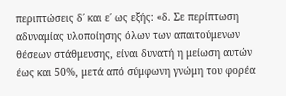περιπτώσεις δ΄ και ε΄ ως εξής: «δ. Σε περίπτωση αδυναμίας υλοποίησης όλων των απαιτούμενων θέσεων στάθμευσης, είναι δυνατή η μείωση αυτών έως και 50%, μετά από σύμφωνη γνώμη του φορέα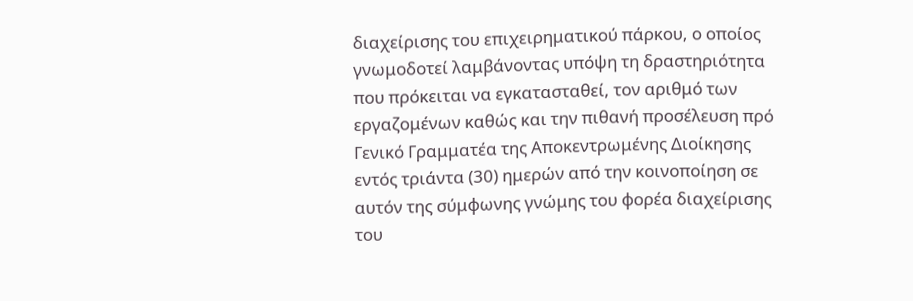διαχείρισης του επιχειρηματικού πάρκου, ο οποίος γνωμοδοτεί λαμβάνοντας υπόψη τη δραστηριότητα που πρόκειται να εγκατασταθεί, τον αριθμό των εργαζομένων καθώς και την πιθανή προσέλευση πρό Γενικό Γραμματέα της Αποκεντρωμένης Διοίκησης εντός τριάντα (30) ημερών από την κοινοποίηση σε αυτόν της σύμφωνης γνώμης του φορέα διαχείρισης του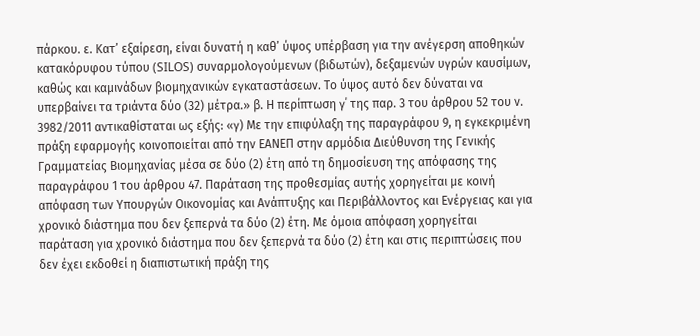πάρκου. ε. Κατ’ εξαίρεση, είναι δυνατή η καθ’ ύψος υπέρβαση για την ανέγερση αποθηκών κατακόρυφου τύπου (SILOS) συναρμολογούμενων (βιδωτών), δεξαμενών υγρών καυσίμων, καθώς και καμινάδων βιομηχανικών εγκαταστάσεων. Το ύψος αυτό δεν δύναται να υπερβαίνει τα τριάντα δύο (32) μέτρα.» β. Η περίπτωση γ΄ της παρ. 3 του άρθρου 52 του ν. 3982/2011 αντικαθίσταται ως εξής: «γ) Με την επιφύλαξη της παραγράφου 9, η εγκεκριμένη πράξη εφαρμογής κοινοποιείται από την ΕΑΝΕΠ στην αρμόδια Διεύθυνση της Γενικής Γραμματείας Βιομηχανίας μέσα σε δύο (2) έτη από τη δημοσίευση της απόφασης της παραγράφου 1 του άρθρου 47. Παράταση της προθεσμίας αυτής χορηγείται με κοινή απόφαση των Υπουργών Οικονομίας και Ανάπτυξης και Περιβάλλοντος και Ενέργειας και για χρονικό διάστημα που δεν ξεπερνά τα δύο (2) έτη. Με όμοια απόφαση χορηγείται παράταση για χρονικό διάστημα που δεν ξεπερνά τα δύο (2) έτη και στις περιπτώσεις που δεν έχει εκδοθεί η διαπιστωτική πράξη της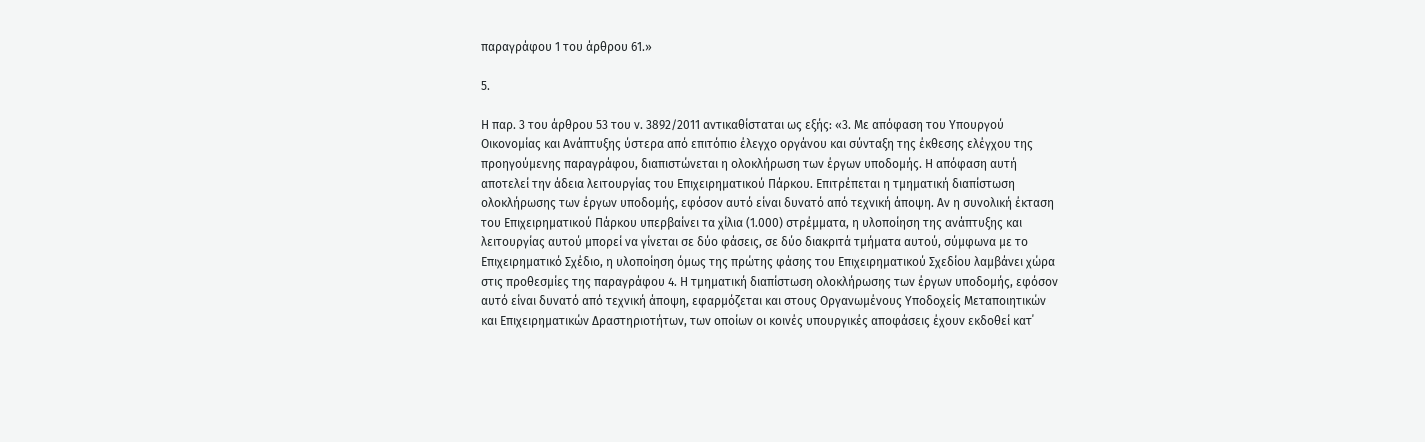παραγράφου 1 του άρθρου 61.»

5.

Η παρ. 3 του άρθρου 53 του ν. 3892/2011 αντικαθίσταται ως εξής: «3. Με απόφαση του Υπουργού Οικονομίας και Ανάπτυξης ύστερα από επιτόπιο έλεγχο οργάνου και σύνταξη της έκθεσης ελέγχου της προηγούμενης παραγράφου, διαπιστώνεται η ολοκλήρωση των έργων υποδομής. Η απόφαση αυτή αποτελεί την άδεια λειτουργίας του Επιχειρηματικού Πάρκου. Επιτρέπεται η τμηματική διαπίστωση ολοκλήρωσης των έργων υποδομής, εφόσον αυτό είναι δυνατό από τεχνική άποψη. Αν η συνολική έκταση του Επιχειρηματικού Πάρκου υπερβαίνει τα χίλια (1.000) στρέμματα, η υλοποίηση της ανάπτυξης και λειτουργίας αυτού μπορεί να γίνεται σε δύο φάσεις, σε δύο διακριτά τμήματα αυτού, σύμφωνα με το Επιχειρηματικό Σχέδιο, η υλοποίηση όμως της πρώτης φάσης του Επιχειρηματικού Σχεδίου λαμβάνει χώρα στις προθεσμίες της παραγράφου 4. Η τμηματική διαπίστωση ολοκλήρωσης των έργων υποδομής, εφόσον αυτό είναι δυνατό από τεχνική άποψη, εφαρμόζεται και στους Οργανωμένους Υποδοχείς Μεταποιητικών και Επιχειρηματικών Δραστηριοτήτων, των οποίων οι κοινές υπουργικές αποφάσεις έχουν εκδοθεί κατ΄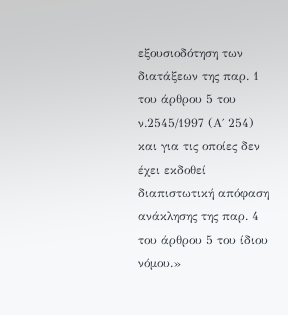εξουσιοδότηση των διατάξεων της παρ. 1 του άρθρου 5 του ν.2545/1997 (Α΄ 254) και για τις οποίες δεν έχει εκδοθεί διαπιστωτική απόφαση ανάκλησης της παρ. 4 του άρθρου 5 του ίδιου νόμου.»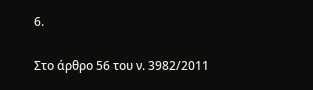6.

Στο άρθρο 56 του ν. 3982/2011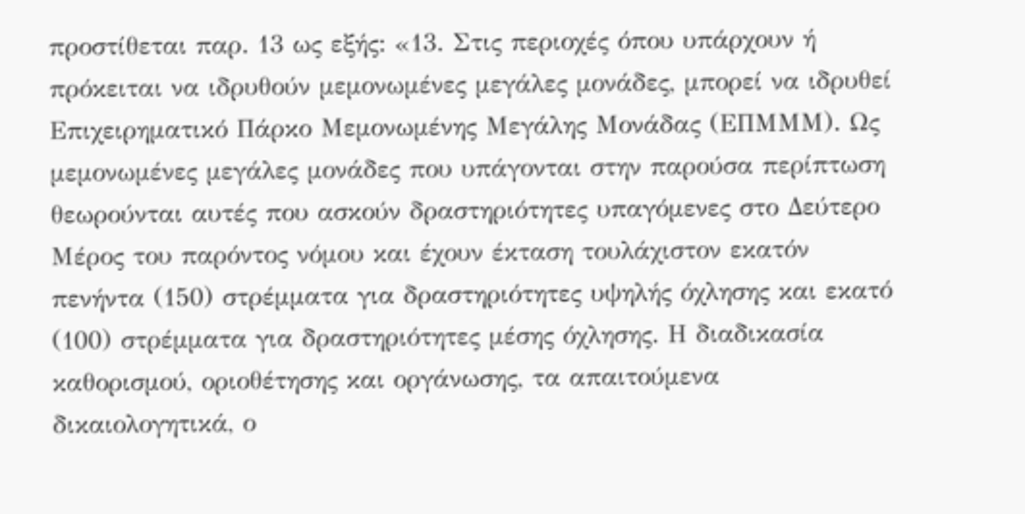προστίθεται παρ. 13 ως εξής: «13. Στις περιοχές όπου υπάρχουν ή πρόκειται να ιδρυθούν μεμονωμένες μεγάλες μονάδες, μπορεί να ιδρυθεί Επιχειρηματικό Πάρκο Μεμονωμένης Μεγάλης Μονάδας (ΕΠΜΜΜ). Ως μεμονωμένες μεγάλες μονάδες που υπάγονται στην παρούσα περίπτωση θεωρούνται αυτές που ασκούν δραστηριότητες υπαγόμενες στο Δεύτερο Μέρος του παρόντος νόμου και έχουν έκταση τουλάχιστον εκατόν πενήντα (150) στρέμματα για δραστηριότητες υψηλής όχλησης και εκατό (100) στρέμματα για δραστηριότητες μέσης όχλησης. Η διαδικασία καθορισμού, οριοθέτησης και οργάνωσης, τα απαιτούμενα δικαιολογητικά, ο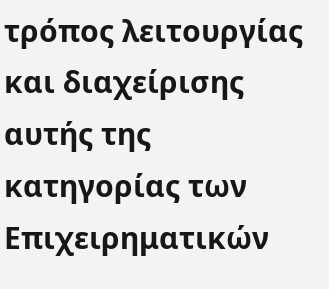τρόπος λειτουργίας και διαχείρισης αυτής της κατηγορίας των Επιχειρηματικών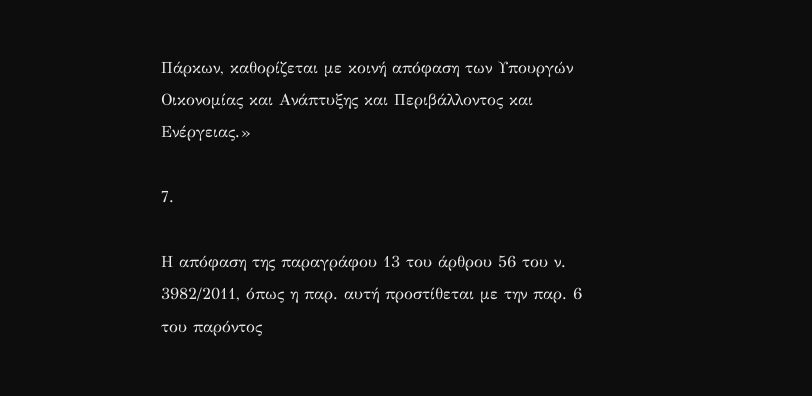Πάρκων, καθορίζεται με κοινή απόφαση των Υπουργών Οικονομίας και Ανάπτυξης και Περιβάλλοντος και Ενέργειας.»

7.

Η απόφαση της παραγράφου 13 του άρθρου 56 του ν. 3982/2011, όπως η παρ. αυτή προστίθεται με την παρ. 6 του παρόντος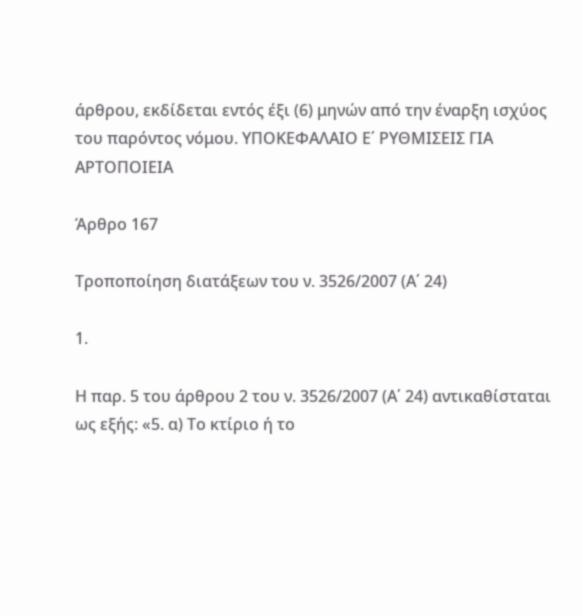άρθρου, εκδίδεται εντός έξι (6) μηνών από την έναρξη ισχύος του παρόντος νόμου. ΥΠΟΚΕΦΑΛΑΙΟ Ε΄ ΡΥΘΜΙΣΕΙΣ ΓΙΑ ΑΡΤΟΠΟΙΕΙΑ

Άρθρο 167

Τροποποίηση διατάξεων του ν. 3526/2007 (Α΄ 24)

1.

Η παρ. 5 του άρθρου 2 του ν. 3526/2007 (Α΄ 24) αντικαθίσταται ως εξής: «5. α) Το κτίριο ή το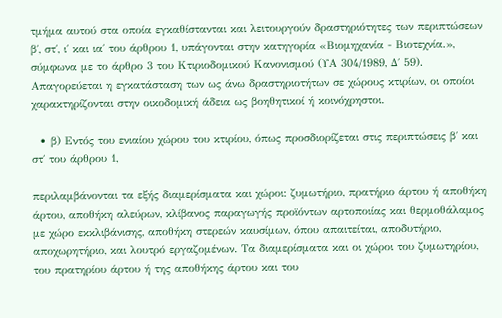τμήμα αυτού στα οποία εγκαθίστανται και λειτουργούν δραστηριότητες των περιπτώσεων β΄, στ΄, ι΄ και ια΄ του άρθρου 1, υπάγονται στην κατηγορία «Βιομηχανία - Βιοτεχνία.», σύμφωνα με το άρθρο 3 του Κτιριοδομικού Κανονισμού (ΥΑ 304/1989, Δ΄ 59). Απαγορεύεται η εγκατάσταση των ως άνω δραστηριοτήτων σε χώρους κτιρίων, οι οποίοι χαρακτηρίζονται στην οικοδομική άδεια ως βοηθητικοί ή κοινόχρηστοι.

  • β) Εντός του ενιαίου χώρου του κτιρίου, όπως προσδιορίζεται στις περιπτώσεις β΄ και στ΄ του άρθρου 1,

περιλαμβάνονται τα εξής διαμερίσματα και χώροι: ζυμωτήριο, πρατήριο άρτου ή αποθήκη άρτου, αποθήκη αλεύρων, κλίβανος παραγωγής προϊόντων αρτοποιίας και θερμοθάλαμος με χώρο εκκλιβάνισης, αποθήκη στερεών καυσίμων, όπου απαιτείται, αποδυτήριο, αποχωρητήριο, και λουτρό εργαζομένων. Τα διαμερίσματα και οι χώροι του ζυμωτηρίου, του πρατηρίου άρτου ή της αποθήκης άρτου και του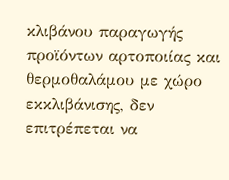κλιβάνου παραγωγής προϊόντων αρτοποιίας και θερμοθαλάμου με χώρο εκκλιβάνισης, δεν επιτρέπεται να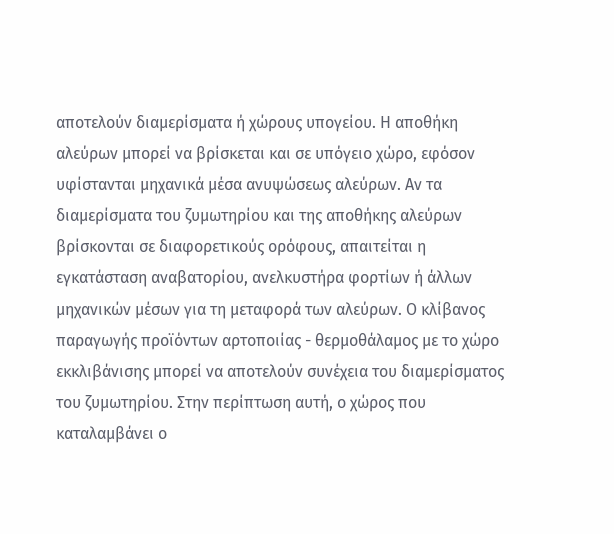αποτελούν διαμερίσματα ή χώρους υπογείου. Η αποθήκη αλεύρων μπορεί να βρίσκεται και σε υπόγειο χώρο, εφόσον υφίστανται μηχανικά μέσα ανυψώσεως αλεύρων. Αν τα διαμερίσματα του ζυμωτηρίου και της αποθήκης αλεύρων βρίσκονται σε διαφορετικούς ορόφους, απαιτείται η εγκατάσταση αναβατορίου, ανελκυστήρα φορτίων ή άλλων μηχανικών μέσων για τη μεταφορά των αλεύρων. Ο κλίβανος παραγωγής προϊόντων αρτοποιίας - θερμοθάλαμος με το χώρο εκκλιβάνισης μπορεί να αποτελούν συνέχεια του διαμερίσματος του ζυμωτηρίου. Στην περίπτωση αυτή, ο χώρος που καταλαμβάνει ο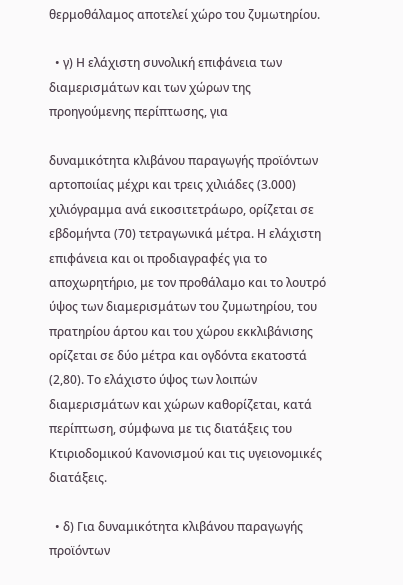θερμοθάλαμος αποτελεί χώρο του ζυμωτηρίου.

  • γ) Η ελάχιστη συνολική επιφάνεια των διαμερισμάτων και των χώρων της προηγούμενης περίπτωσης, για

δυναμικότητα κλιβάνου παραγωγής προϊόντων αρτοποιίας μέχρι και τρεις χιλιάδες (3.000) χιλιόγραμμα ανά εικοσιτετράωρο, ορίζεται σε εβδομήντα (70) τετραγωνικά μέτρα. Η ελάχιστη επιφάνεια και οι προδιαγραφές για το αποχωρητήριο, με τον προθάλαμο και το λουτρό ύψος των διαμερισμάτων του ζυμωτηρίου, του πρατηρίου άρτου και του χώρου εκκλιβάνισης ορίζεται σε δύο μέτρα και ογδόντα εκατοστά (2,80). Το ελάχιστο ύψος των λοιπών διαμερισμάτων και χώρων καθορίζεται, κατά περίπτωση, σύμφωνα με τις διατάξεις του Κτιριοδομικού Κανονισμού και τις υγειονομικές διατάξεις.

  • δ) Για δυναμικότητα κλιβάνου παραγωγής προϊόντων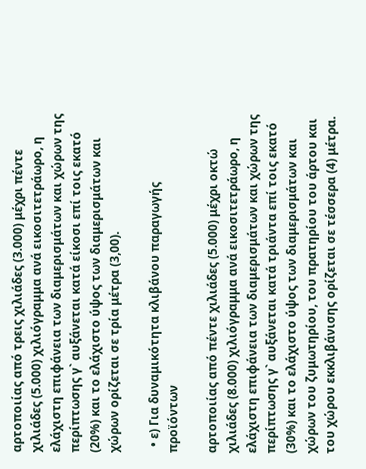αρτοποιίας από τρεις χιλιάδες (3.000) μέχρι πέντε χιλιάδες (5.000) χιλιόγραμμα ανά εικοσιτετράωρο, η ελάχιστη επιφάνεια των διαμερισμάτων και χώρων της περίπτωσης γ` αυξάνεται κατά είκοσι επί τοις εκατό (20%) και το ελάχιστο ύψος των διαμερισμάτων και χώρων ορίζεται σε τρία μέτρα (3,00).

  • ε) Για δυναμικότητα κλιβάνου παραγωγής προϊόντων

αρτοποιίας από πέντε χιλιάδες (5.000) μέχρι οκτώ χιλιάδες (8.000) χιλιόγραμμα ανά εικοσιτετράωρο, η ελάχιστη επιφάνεια των διαμερισμάτων και χώρων της περίπτωσης γ` αυξάνεται κατά τριάντα επί τοις εκατό (30%) και το ελάχιστο ύψος των διαμερισμάτων και χώρων του ζυμωτηρίου, του πρατηρίου του άρτου και του χώρου εκκλιβάνισης ορίζεται σε τέσσερα (4) μέτρα.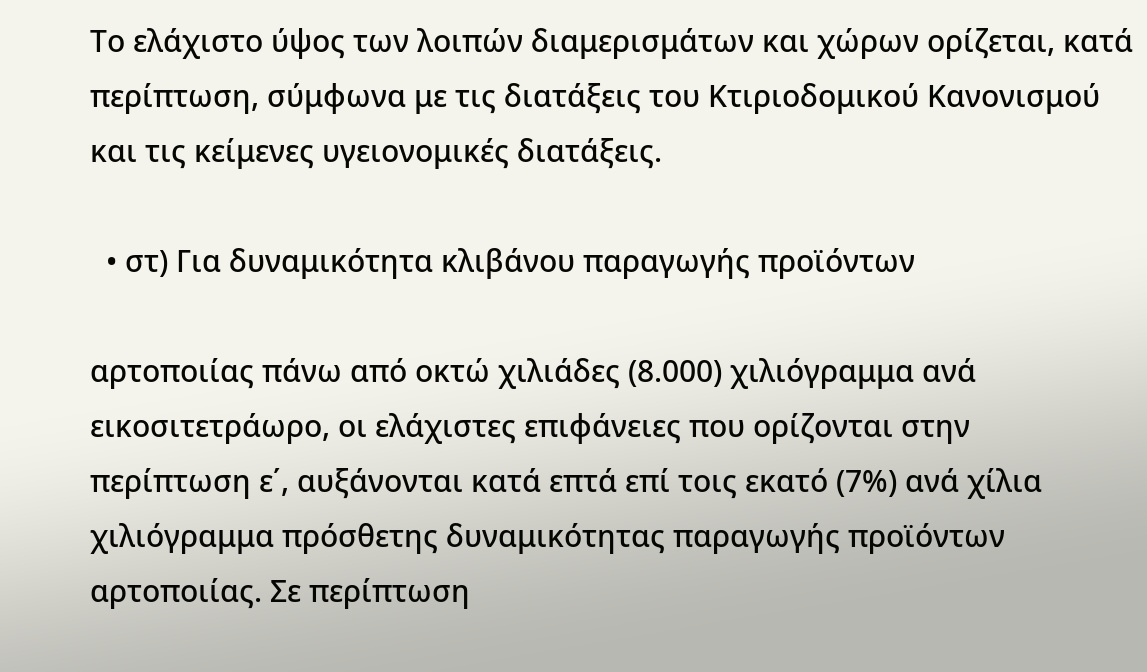Το ελάχιστο ύψος των λοιπών διαμερισμάτων και χώρων ορίζεται, κατά περίπτωση, σύμφωνα με τις διατάξεις του Κτιριοδομικού Κανονισμού και τις κείμενες υγειονομικές διατάξεις.

  • στ) Για δυναμικότητα κλιβάνου παραγωγής προϊόντων

αρτοποιίας πάνω από οκτώ χιλιάδες (8.000) χιλιόγραμμα ανά εικοσιτετράωρο, οι ελάχιστες επιφάνειες που ορίζονται στην περίπτωση ε΄, αυξάνονται κατά επτά επί τοις εκατό (7%) ανά χίλια χιλιόγραμμα πρόσθετης δυναμικότητας παραγωγής προϊόντων αρτοποιίας. Σε περίπτωση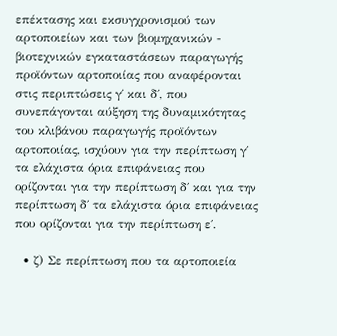επέκτασης και εκσυγχρονισμού των αρτοποιείων και των βιομηχανικών - βιοτεχνικών εγκαταστάσεων παραγωγής προϊόντων αρτοποιίας που αναφέρονται στις περιπτώσεις γ΄ και δ΄, που συνεπάγονται αύξηση της δυναμικότητας του κλιβάνου παραγωγής προϊόντων αρτοποιίας, ισχύουν για την περίπτωση γ΄ τα ελάχιστα όρια επιφάνειας που ορίζονται για την περίπτωση δ΄ και για την περίπτωση δ΄ τα ελάχιστα όρια επιφάνειας που ορίζονται για την περίπτωση ε΄.

  • ζ) Σε περίπτωση που τα αρτοποιεία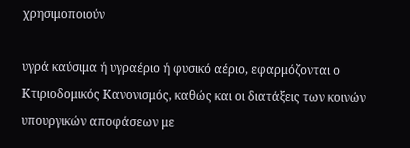χρησιμοποιούν

υγρά καύσιμα ή υγραέριο ή φυσικό αέριο, εφαρμόζονται ο Κτιριοδομικός Κανονισμός, καθώς και οι διατάξεις των κοινών υπουργικών αποφάσεων με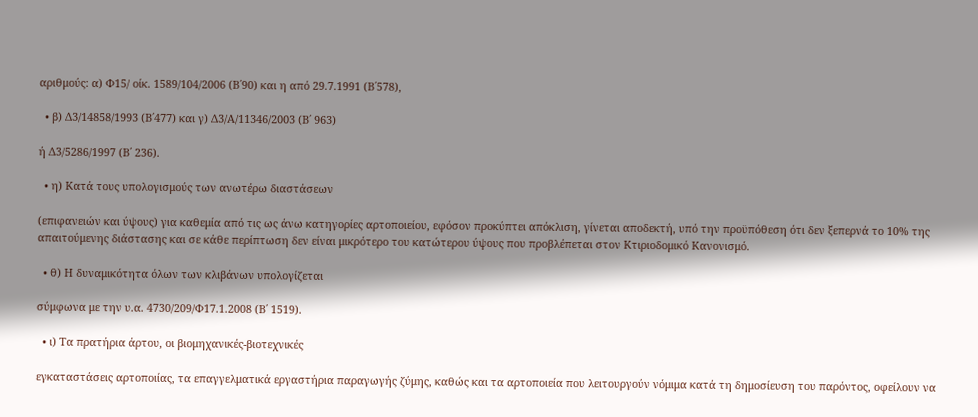αριθμούς: α) Φ15/ οίκ. 1589/104/2006 (Β΄90) και η από 29.7.1991 (Β΄578),

  • β) Δ3/14858/1993 (Β΄477) και γ) Δ3/Α/11346/2003 (Β΄ 963)

ή Δ3/5286/1997 (Β΄ 236).

  • η) Κατά τους υπολογισμούς των ανωτέρω διαστάσεων

(επιφανειών και ύψους) για καθεμία από τις ως άνω κατηγορίες αρτοποιείου, εφόσον προκύπτει απόκλιση, γίνεται αποδεκτή, υπό την προϋπόθεση ότι δεν ξεπερνά το 10% της απαιτούμενης διάστασης και σε κάθε περίπτωση δεν είναι μικρότερο του κατώτερου ύψους που προβλέπεται στον Κτιριοδομικό Κανονισμό.

  • θ) Η δυναμικότητα όλων των κλιβάνων υπολογίζεται

σύμφωνα με την υ.α. 4730/209/Φ17.1.2008 (Β΄ 1519).

  • ι) Τα πρατήρια άρτου, οι βιομηχανικές-βιοτεχνικές

εγκαταστάσεις αρτοποιίας, τα επαγγελματικά εργαστήρια παραγωγής ζύμης, καθώς και τα αρτοποιεία που λειτουργούν νόμιμα κατά τη δημοσίευση του παρόντος, οφείλουν να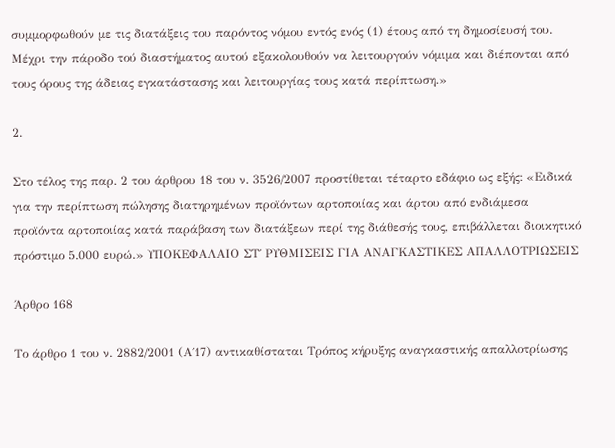συμμορφωθούν με τις διατάξεις του παρόντος νόμου εντός ενός (1) έτους από τη δημοσίευσή του. Μέχρι την πάροδο τού διαστήματος αυτού εξακολουθούν να λειτουργούν νόμιμα και διέπονται από τους όρους της άδειας εγκατάστασης και λειτουργίας τους κατά περίπτωση.»

2.

Στο τέλος της παρ. 2 του άρθρου 18 του ν. 3526/2007 προστίθεται τέταρτο εδάφιο ως εξής: «Ειδικά για την περίπτωση πώλησης διατηρημένων προϊόντων αρτοποιίας και άρτου από ενδιάμεσα προϊόντα αρτοποιίας κατά παράβαση των διατάξεων περί της διάθεσής τους, επιβάλλεται διοικητικό πρόστιμο 5.000 ευρώ.» ΥΠΟΚΕΦΑΛΑΙΟ ΣΤ΄ ΡΥΘΜΙΣΕΙΣ ΓΙΑ ΑΝΑΓΚΑΣΤΙΚΕΣ ΑΠΑΛΛΟΤΡΙΩΣΕΙΣ

Άρθρο 168

Το άρθρο 1 του ν. 2882/2001 (Α΄17) αντικαθίσταται Τρόπος κήρυξης αναγκαστικής απαλλοτρίωσης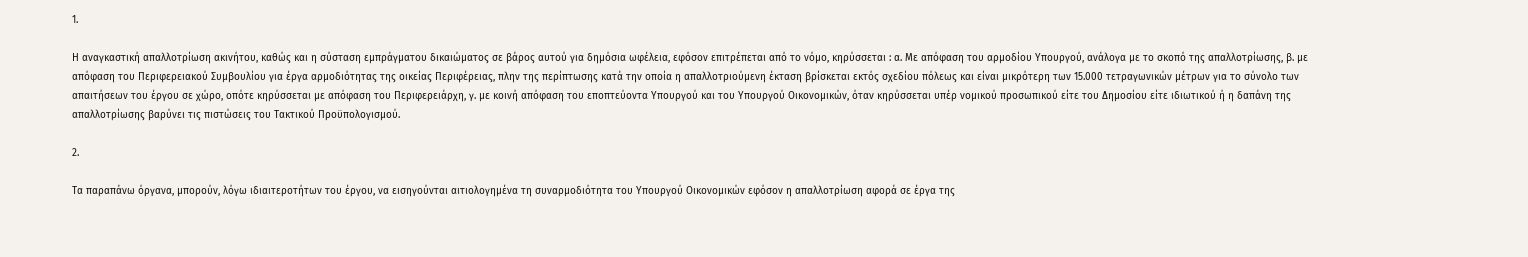1.

Η αναγκαστική απαλλοτρίωση ακινήτου, καθώς και η σύσταση εμπράγματου δικαιώματος σε βάρος αυτού για δημόσια ωφέλεια, εφόσον επιτρέπεται από το νόμο, κηρύσσεται : α. Με απόφαση του αρμοδίου Υπουργού, ανάλογα με το σκοπό της απαλλοτρίωσης, β. με απόφαση του Περιφερειακού Συμβουλίου για έργα αρμοδιότητας της οικείας Περιφέρειας, πλην της περίπτωσης κατά την οποία η απαλλοτριούμενη έκταση βρίσκεται εκτός σχεδίου πόλεως και είναι μικρότερη των 15.000 τετραγωνικών μέτρων για το σύνολο των απαιτήσεων του έργου σε χώρο, οπότε κηρύσσεται με απόφαση του Περιφερειάρχη, γ. με κοινή απόφαση του εποπτεύοντα Υπουργού και του Υπουργού Οικονομικών, όταν κηρύσσεται υπέρ νομικού προσωπικού είτε του Δημοσίου είτε ιδιωτικού ή η δαπάνη της απαλλοτρίωσης βαρύνει τις πιστώσεις του Τακτικού Προϋπολογισμού.

2.

Τα παραπάνω όργανα, μπορούν, λόγω ιδιαιτεροτήτων του έργου, να εισηγούνται αιτιολογημένα τη συναρμοδιότητα του Υπουργού Οικονομικών εφόσον η απαλλοτρίωση αφορά σε έργα της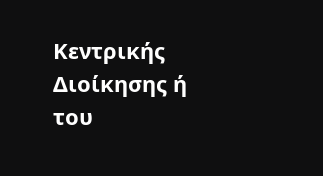Κεντρικής Διοίκησης ή του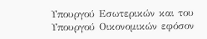Υπουργού Εσωτερικών και του Υπουργού Οικονομικών εφόσον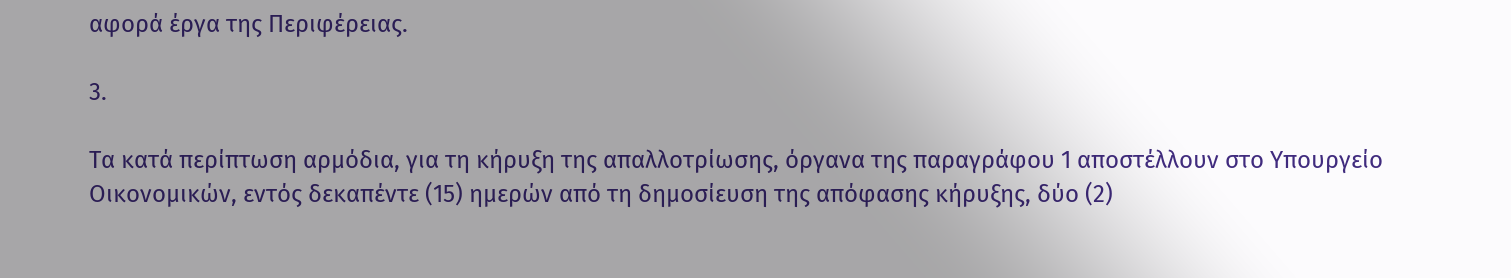αφορά έργα της Περιφέρειας.

3.

Τα κατά περίπτωση αρμόδια, για τη κήρυξη της απαλλοτρίωσης, όργανα της παραγράφου 1 αποστέλλουν στο Υπουργείο Οικονομικών, εντός δεκαπέντε (15) ημερών από τη δημοσίευση της απόφασης κήρυξης, δύο (2)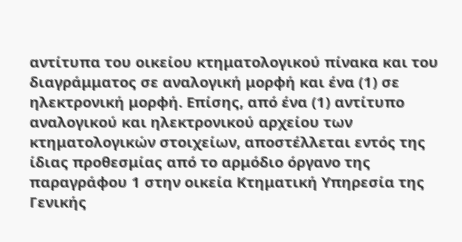αντίτυπα του οικείου κτηματολογικού πίνακα και του διαγράμματος σε αναλογική μορφή και ένα (1) σε ηλεκτρονική μορφή. Επίσης, από ένα (1) αντίτυπο αναλογικού και ηλεκτρονικού αρχείου των κτηματολογικών στοιχείων, αποστέλλεται εντός της ίδιας προθεσμίας από το αρμόδιο όργανο της παραγράφου 1 στην οικεία Κτηματική Υπηρεσία της Γενικής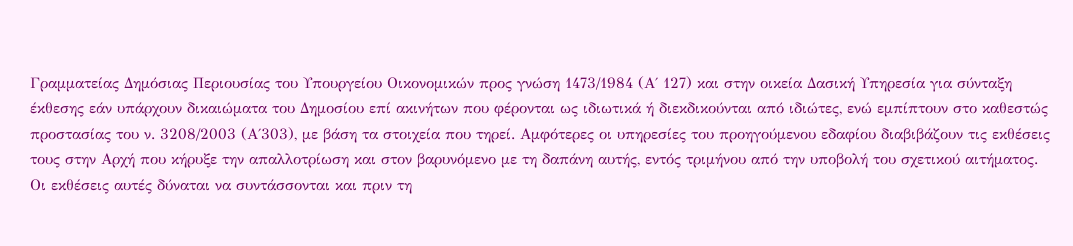Γραμματείας Δημόσιας Περιουσίας του Υπουργείου Οικονομικών προς γνώση 1473/1984 (Α΄ 127) και στην οικεία Δασική Υπηρεσία για σύνταξη έκθεσης εάν υπάρχουν δικαιώματα του Δημοσίου επί ακινήτων που φέρονται ως ιδιωτικά ή διεκδικούνται από ιδιώτες, ενώ εμπίπτουν στο καθεστώς προστασίας του ν. 3208/2003 (Α΄303), με βάση τα στοιχεία που τηρεί. Αμφότερες οι υπηρεσίες του προηγούμενου εδαφίου διαβιβάζουν τις εκθέσεις τους στην Αρχή που κήρυξε την απαλλοτρίωση και στον βαρυνόμενο με τη δαπάνη αυτής, εντός τριμήνου από την υποβολή του σχετικού αιτήματος. Οι εκθέσεις αυτές δύναται να συντάσσονται και πριν τη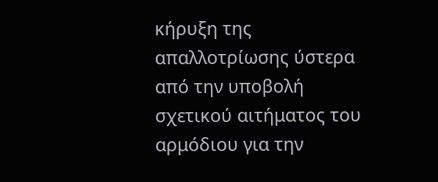κήρυξη της απαλλοτρίωσης ύστερα από την υποβολή σχετικού αιτήματος του αρμόδιου για την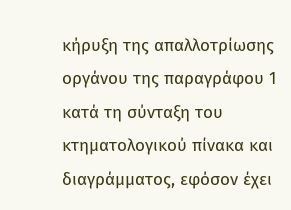κήρυξη της απαλλοτρίωσης οργάνου της παραγράφου 1 κατά τη σύνταξη του κτηματολογικού πίνακα και διαγράμματος, εφόσον έχει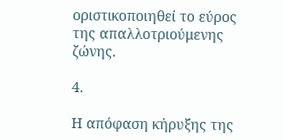οριστικοποιηθεί το εύρος της απαλλοτριούμενης ζώνης.

4.

Η απόφαση κήρυξης της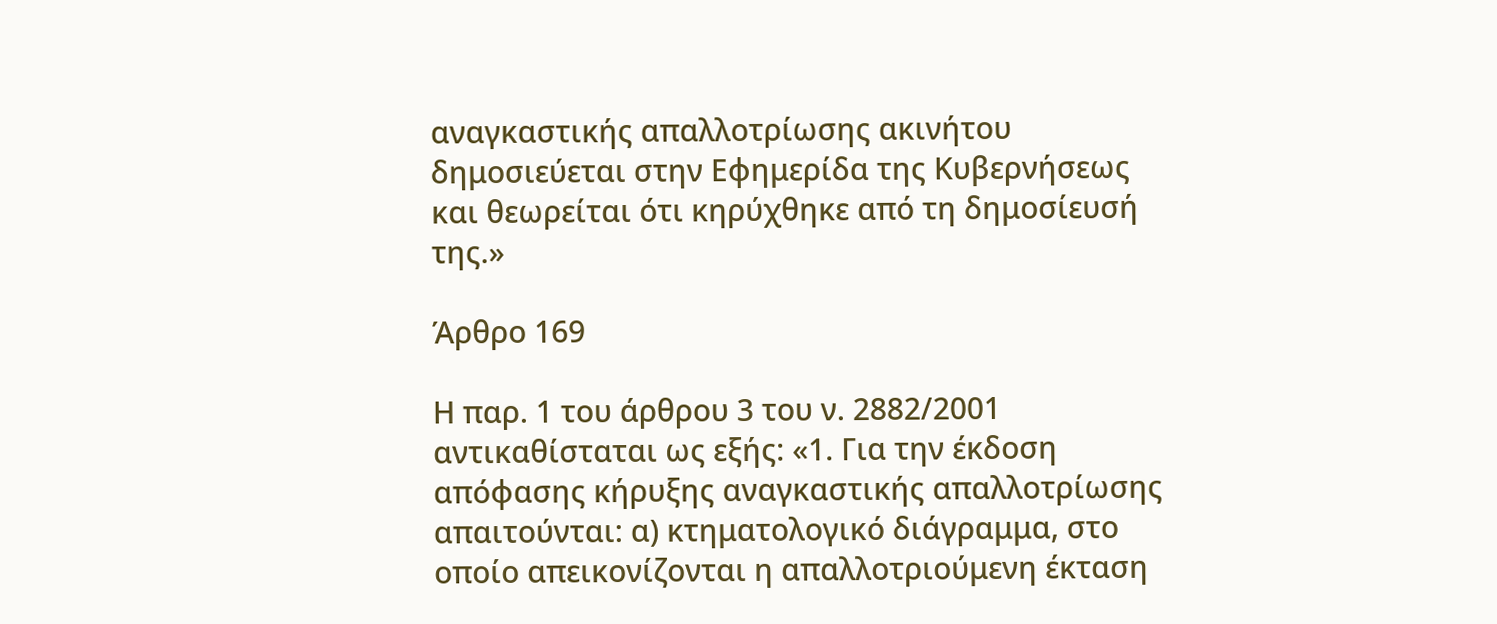αναγκαστικής απαλλοτρίωσης ακινήτου δημοσιεύεται στην Εφημερίδα της Κυβερνήσεως και θεωρείται ότι κηρύχθηκε από τη δημοσίευσή της.»

Άρθρο 169

Η παρ. 1 του άρθρου 3 του ν. 2882/2001 αντικαθίσταται ως εξής: «1. Για την έκδοση απόφασης κήρυξης αναγκαστικής απαλλοτρίωσης απαιτούνται: α) κτηματολογικό διάγραμμα, στο οποίο απεικονίζονται η απαλλοτριούμενη έκταση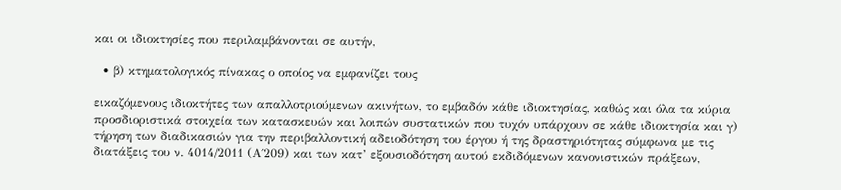και οι ιδιοκτησίες που περιλαμβάνονται σε αυτήν,

  • β) κτηματολογικός πίνακας ο οποίος να εμφανίζει τους

εικαζόμενους ιδιοκτήτες των απαλλοτριούμενων ακινήτων, το εμβαδόν κάθε ιδιοκτησίας, καθώς και όλα τα κύρια προσδιοριστικά στοιχεία των κατασκευών και λοιπών συστατικών που τυχόν υπάρχουν σε κάθε ιδιοκτησία και γ) τήρηση των διαδικασιών για την περιβαλλοντική αδειοδότηση του έργου ή της δραστηριότητας σύμφωνα με τις διατάξεις του ν. 4014/2011 (Α΄209) και των κατ’ εξουσιοδότηση αυτού εκδιδόμενων κανονιστικών πράξεων,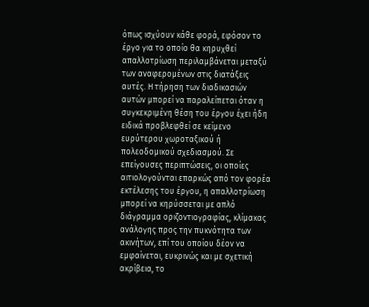όπως ισχύουν κάθε φορά, εφόσον το έργο για το οποίο θα κηρυχθεί απαλλοτρίωση περιλαμβάνεται μεταξύ των αναφερομένων στις διατάξεις αυτές. Η τήρηση των διαδικασιών αυτών μπορεί να παραλείπεται όταν η συγκεκριμένη θέση του έργου έχει ήδη ειδικά προβλεφθεί σε κείμενο ευρύτερου χωροταξικού ή πολεοδομικού σχεδιασμού. Σε επείγουσες περιπτώσεις, οι οποίες αιτιολογούνται επαρκώς από τον φορέα εκτέλεσης του έργου, η απαλλοτρίωση μπορεί να κηρύσσεται με απλό διάγραμμα οριζοντιογραφίας, κλίμακας ανάλογης προς την πυκνότητα των ακινήτων, επί του οποίου δέον να εμφαίνεται, ευκρινώς και με σχετική ακρίβεια, το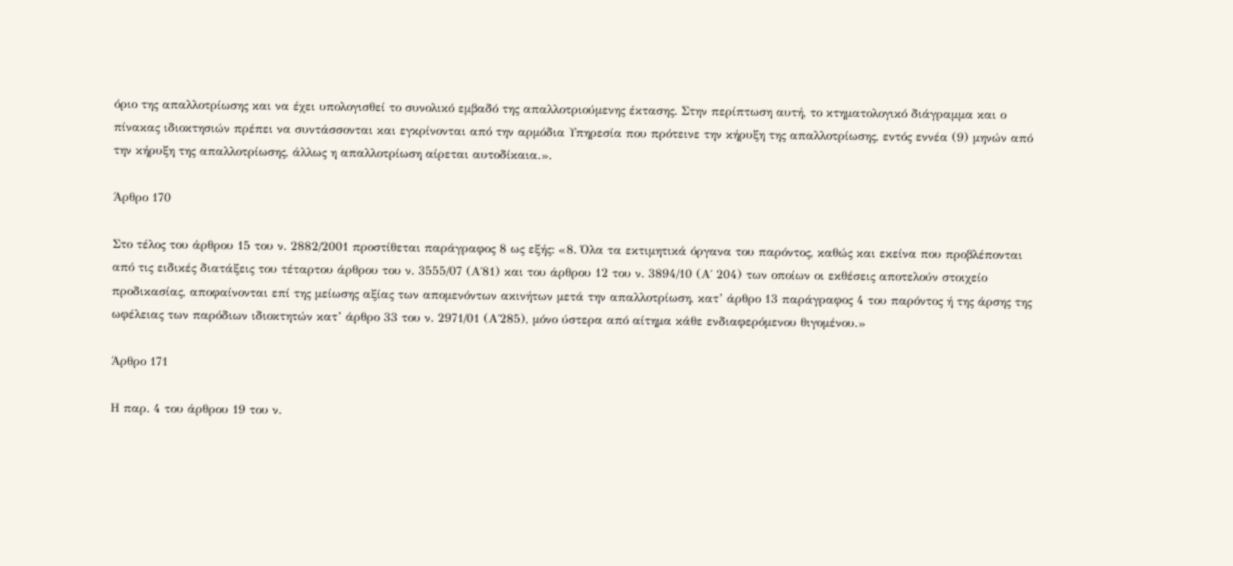όριο της απαλλοτρίωσης και να έχει υπολογισθεί το συνολικό εμβαδό της απαλλοτριούμενης έκτασης. Στην περίπτωση αυτή, το κτηματολογικό διάγραμμα και ο πίνακας ιδιοκτησιών πρέπει να συντάσσονται και εγκρίνονται από την αρμόδια Υπηρεσία που πρότεινε την κήρυξη της απαλλοτρίωσης, εντός εννέα (9) μηνών από την κήρυξη της απαλλοτρίωσης, άλλως η απαλλοτρίωση αίρεται αυτοδίκαια.».

Άρθρο 170

Στο τέλος του άρθρου 15 του ν. 2882/2001 προστίθεται παράγραφος 8 ως εξής: «8. Όλα τα εκτιμητικά όργανα του παρόντος, καθώς και εκείνα που προβλέπονται από τις ειδικές διατάξεις του τέταρτου άρθρου του ν. 3555/07 (Α΄81) και του άρθρου 12 του ν. 3894/10 (Α΄ 204) των οποίων οι εκθέσεις αποτελούν στοιχείο προδικασίας, αποφαίνονται επί της μείωσης αξίας των απομενόντων ακινήτων μετά την απαλλοτρίωση, κατ’ άρθρο 13 παράγραφος 4 του παρόντος ή της άρσης της ωφέλειας των παρόδιων ιδιοκτητών κατ’ άρθρο 33 του ν. 2971/01 (Α΄285), μόνο ύστερα από αίτημα κάθε ενδιαφερόμενου θιγομένου.»

Άρθρο 171

Η παρ. 4 του άρθρου 19 του ν.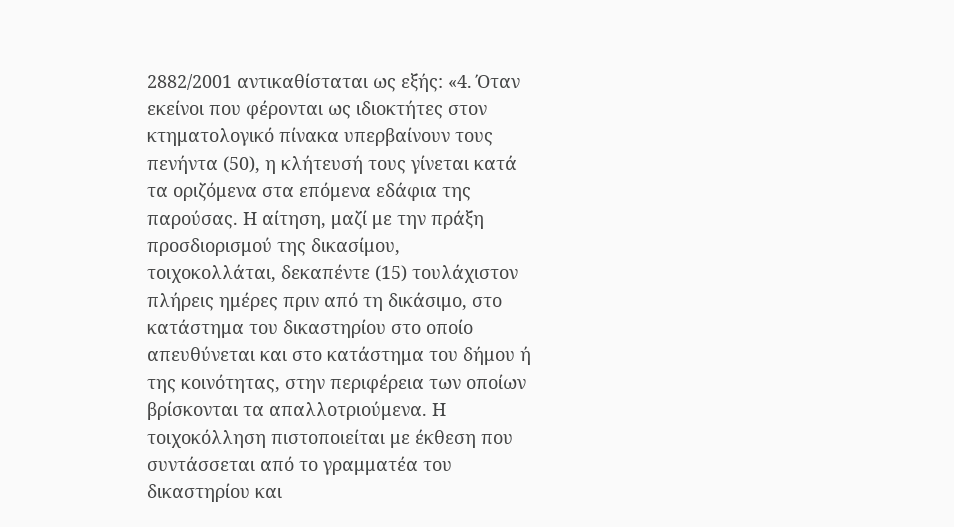2882/2001 αντικαθίσταται ως εξής: «4. Όταν εκείνοι που φέρονται ως ιδιοκτήτες στον κτηματολογικό πίνακα υπερβαίνουν τους πενήντα (50), η κλήτευσή τους γίνεται κατά τα οριζόμενα στα επόμενα εδάφια της παρούσας. Η αίτηση, μαζί με την πράξη προσδιορισμού της δικασίμου, τοιχοκολλάται, δεκαπέντε (15) τουλάχιστον πλήρεις ημέρες πριν από τη δικάσιμο, στο κατάστημα του δικαστηρίου στο οποίο απευθύνεται και στο κατάστημα του δήμου ή της κοινότητας, στην περιφέρεια των οποίων βρίσκονται τα απαλλοτριούμενα. Η τοιχοκόλληση πιστοποιείται με έκθεση που συντάσσεται από το γραμματέα του δικαστηρίου και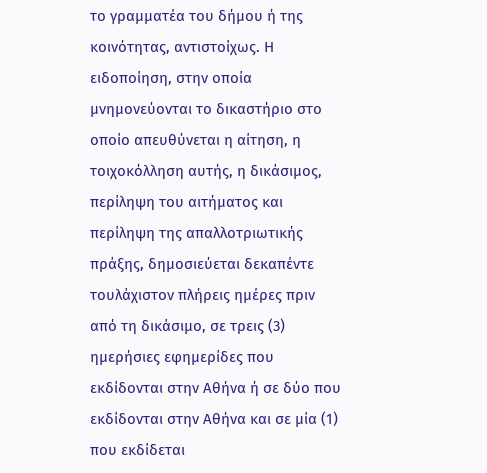το γραμματέα του δήμου ή της κοινότητας, αντιστοίχως. Η ειδοποίηση, στην οποία μνημονεύονται το δικαστήριο στο οποίο απευθύνεται η αίτηση, η τοιχοκόλληση αυτής, η δικάσιμος, περίληψη του αιτήματος και περίληψη της απαλλοτριωτικής πράξης, δημοσιεύεται δεκαπέντε τουλάχιστον πλήρεις ημέρες πριν από τη δικάσιμο, σε τρεις (3) ημερήσιες εφημερίδες που εκδίδονται στην Αθήνα ή σε δύο που εκδίδονται στην Αθήνα και σε μία (1) που εκδίδεται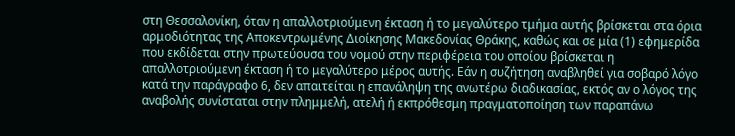στη Θεσσαλονίκη, όταν η απαλλοτριούμενη έκταση ή το μεγαλύτερο τμήμα αυτής βρίσκεται στα όρια αρμοδιότητας της Αποκεντρωμένης Διοίκησης Μακεδονίας Θράκης, καθώς και σε μία (1) εφημερίδα που εκδίδεται στην πρωτεύουσα του νομού στην περιφέρεια του οποίου βρίσκεται η απαλλοτριούμενη έκταση ή το μεγαλύτερο μέρος αυτής. Εάν η συζήτηση αναβληθεί για σοβαρό λόγο κατά την παράγραφο 6, δεν απαιτείται η επανάληψη της ανωτέρω διαδικασίας, εκτός αν ο λόγος της αναβολής συνίσταται στην πλημμελή, ατελή ή εκπρόθεσμη πραγματοποίηση των παραπάνω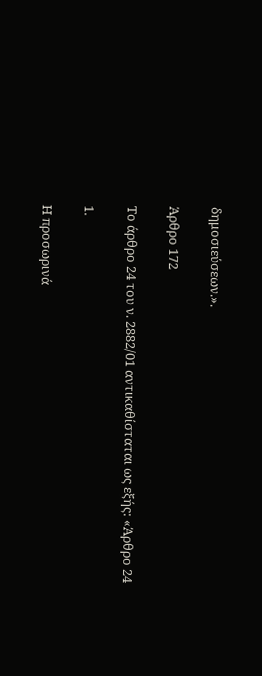δημοσιεύσεων.».

Άρθρο 172

Το άρθρο 24 του ν. 2882/01 αντικαθίσταται ως εξής: «Άρθρο 24

1.

Η προσωρινά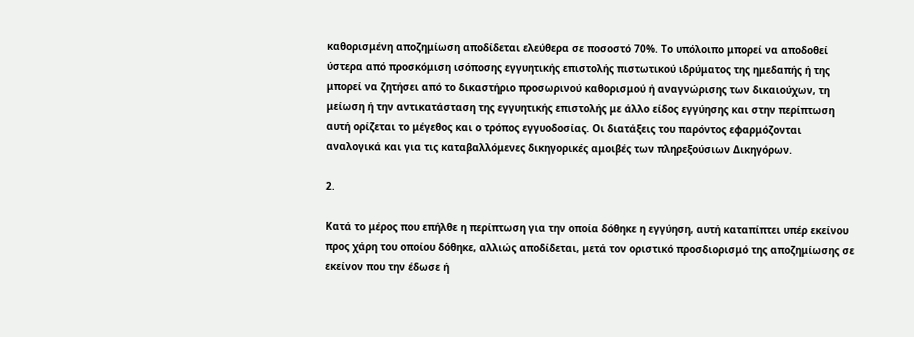καθορισμένη αποζημίωση αποδίδεται ελεύθερα σε ποσοστό 70%. Το υπόλοιπο μπορεί να αποδοθεί ύστερα από προσκόμιση ισόποσης εγγυητικής επιστολής πιστωτικού ιδρύματος της ημεδαπής ή της μπορεί να ζητήσει από το δικαστήριο προσωρινού καθορισμού ή αναγνώρισης των δικαιούχων, τη μείωση ή την αντικατάσταση της εγγυητικής επιστολής με άλλο είδος εγγύησης και στην περίπτωση αυτή ορίζεται το μέγεθος και ο τρόπος εγγυοδοσίας. Οι διατάξεις του παρόντος εφαρμόζονται αναλογικά και για τις καταβαλλόμενες δικηγορικές αμοιβές των πληρεξούσιων Δικηγόρων.

2.

Κατά το μέρος που επήλθε η περίπτωση για την οποία δόθηκε η εγγύηση, αυτή καταπίπτει υπέρ εκείνου προς χάρη του οποίου δόθηκε, αλλιώς αποδίδεται, μετά τον οριστικό προσδιορισμό της αποζημίωσης σε εκείνον που την έδωσε ή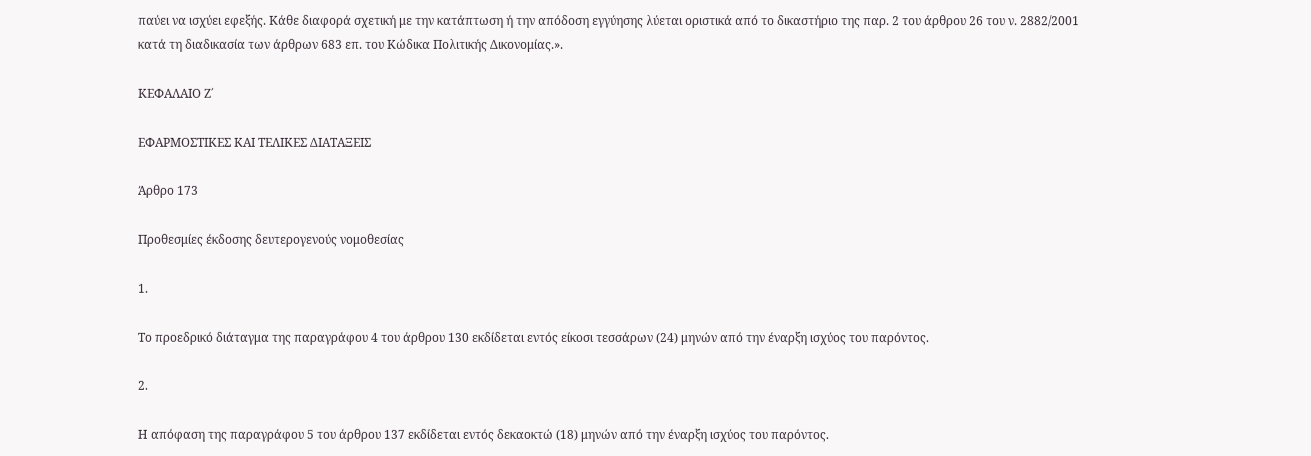παύει να ισχύει εφεξής. Κάθε διαφορά σχετική με την κατάπτωση ή την απόδοση εγγύησης λύεται οριστικά από το δικαστήριο της παρ. 2 του άρθρου 26 του ν. 2882/2001 κατά τη διαδικασία των άρθρων 683 επ. του Κώδικα Πολιτικής Δικονομίας.».

ΚΕΦΑΛΑΙΟ Ζ΄

ΕΦΑΡΜΟΣΤΙΚΕΣ ΚΑΙ ΤΕΛΙΚΕΣ ΔΙΑΤΑΞΕΙΣ

Άρθρο 173

Προθεσμίες έκδοσης δευτερογενούς νομοθεσίας

1.

Το προεδρικό διάταγμα της παραγράφου 4 του άρθρου 130 εκδίδεται εντός είκοσι τεσσάρων (24) μηνών από την έναρξη ισχύος του παρόντος.

2.

Η απόφαση της παραγράφου 5 του άρθρου 137 εκδίδεται εντός δεκαοκτώ (18) μηνών από την έναρξη ισχύος του παρόντος.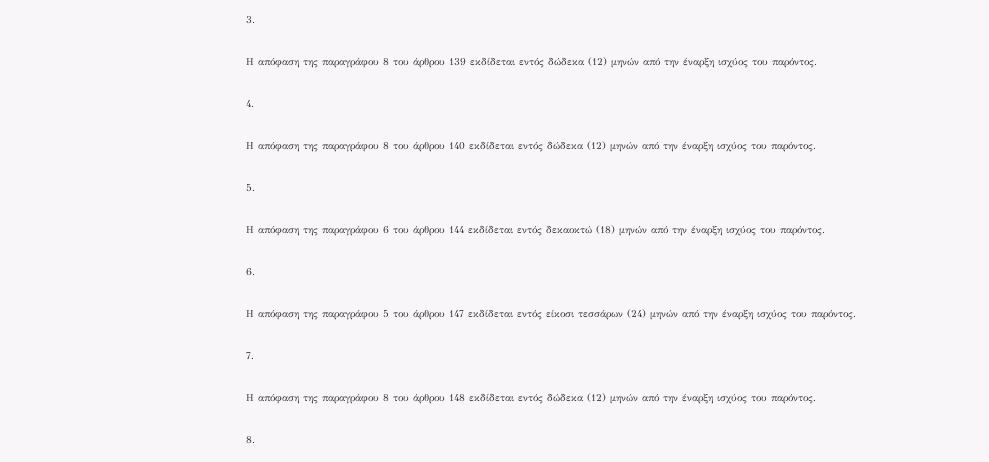3.

Η απόφαση της παραγράφου 8 του άρθρου 139 εκδίδεται εντός δώδεκα (12) μηνών από την έναρξη ισχύος του παρόντος.

4.

Η απόφαση της παραγράφου 8 του άρθρου 140 εκδίδεται εντός δώδεκα (12) μηνών από την έναρξη ισχύος του παρόντος.

5.

Η απόφαση της παραγράφου 6 του άρθρου 144 εκδίδεται εντός δεκαοκτώ (18) μηνών από την έναρξη ισχύος του παρόντος.

6.

Η απόφαση της παραγράφου 5 του άρθρου 147 εκδίδεται εντός είκοσι τεσσάρων (24) μηνών από την έναρξη ισχύος του παρόντος.

7.

Η απόφαση της παραγράφου 8 του άρθρου 148 εκδίδεται εντός δώδεκα (12) μηνών από την έναρξη ισχύος του παρόντος.

8.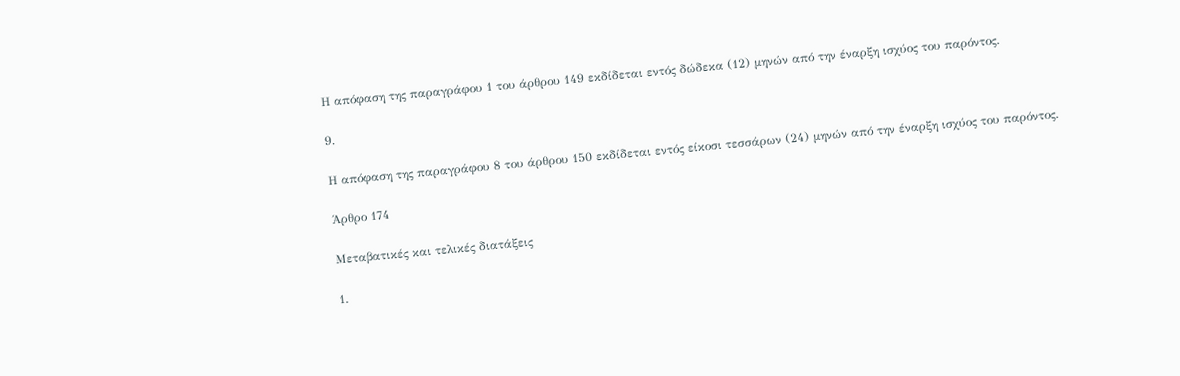Η απόφαση της παραγράφου 1 του άρθρου 149 εκδίδεται εντός δώδεκα (12) μηνών από την έναρξη ισχύος του παρόντος.

9.

Η απόφαση της παραγράφου 8 του άρθρου 150 εκδίδεται εντός είκοσι τεσσάρων (24) μηνών από την έναρξη ισχύος του παρόντος.

Άρθρο 174

Μεταβατικές και τελικές διατάξεις

1.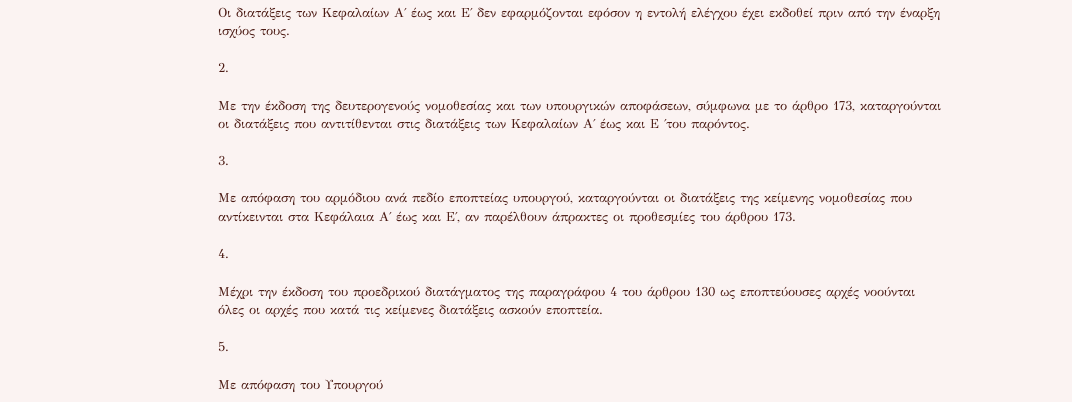Οι διατάξεις των Κεφαλαίων Α΄ έως και Ε΄ δεν εφαρμόζονται εφόσον η εντολή ελέγχου έχει εκδοθεί πριν από την έναρξη ισχύος τους.

2.

Mε την έκδοση της δευτερογενούς νομοθεσίας και των υπουργικών αποφάσεων, σύμφωνα με το άρθρο 173, καταργούνται οι διατάξεις που αντιτίθενται στις διατάξεις των Κεφαλαίων Α΄ έως και Ε ΄του παρόντος.

3.

Με απόφαση του αρμόδιου ανά πεδίο εποπτείας υπουργού, καταργούνται οι διατάξεις της κείμενης νομοθεσίας που αντίκεινται στα Κεφάλαια Α΄ έως και Ε΄, αν παρέλθουν άπρακτες οι προθεσμίες του άρθρου 173.

4.

Μέχρι την έκδοση του προεδρικού διατάγματος της παραγράφου 4 του άρθρου 130 ως εποπτεύουσες αρχές νοούνται όλες οι αρχές που κατά τις κείμενες διατάξεις ασκούν εποπτεία.

5.

Με απόφαση του Υπουργού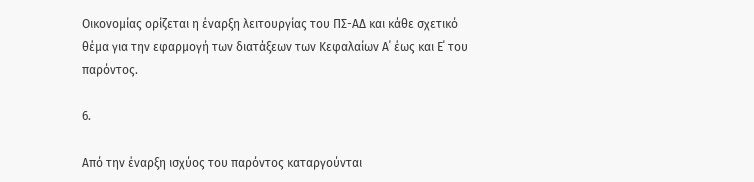Οικονομίας ορίζεται η έναρξη λειτουργίας του ΠΣ-ΑΔ και κάθε σχετικό θέμα για την εφαρμογή των διατάξεων των Κεφαλαίων Α΄ έως και Ε΄ του παρόντος.

6.

Από την έναρξη ισχύος του παρόντος καταργούνται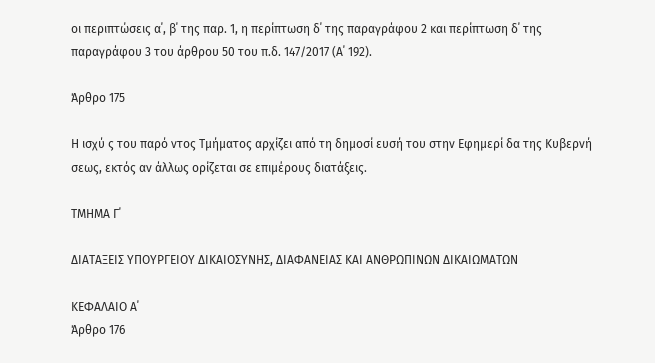οι περιπτώσεις α΄, β΄ της παρ. 1, η περίπτωση δ΄ της παραγράφου 2 και περίπτωση δ΄ της παραγράφου 3 του άρθρου 50 του π.δ. 147/2017 (Α΄ 192).

Άρθρο 175

Η ισχύ ς του παρό ντος Τμήματος αρχίζει από τη δημοσί ευσή του στην Εφημερί δα της Κυβερνή σεως, εκτός αν άλλως ορίζεται σε επιμέρους διατάξεις.

ΤΜΗΜΑ Γ΄

ΔΙΑΤΑΞΕΙΣ ΥΠΟΥΡΓΕΙΟΥ ΔΙΚΑΙΟΣΥΝΗΣ, ΔΙΑΦΑΝΕΙΑΣ ΚΑΙ ΑΝΘΡΩΠΙΝΩΝ ΔΙΚΑΙΩΜΑΤΩΝ

ΚΕΦΑΛΑΙΟ Α΄
Άρθρο 176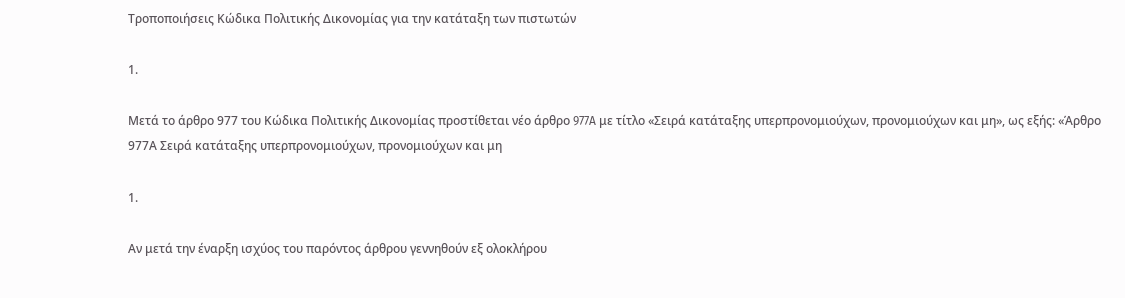Τροποποιήσεις Κώδικα Πολιτικής Δικονομίας για την κατάταξη των πιστωτών

1.

Μετά το άρθρο 977 του Κώδικα Πολιτικής Δικονομίας προστίθεται νέο άρθρο 977A με τίτλο «Σειρά κατάταξης υπερπρονομιούχων, προνομιούχων και μη», ως εξής: «Άρθρο 977Α Σειρά κατάταξης υπερπρονομιούχων, προνομιούχων και μη

1.

Αν μετά την έναρξη ισχύος του παρόντος άρθρου γεννηθούν εξ ολοκλήρου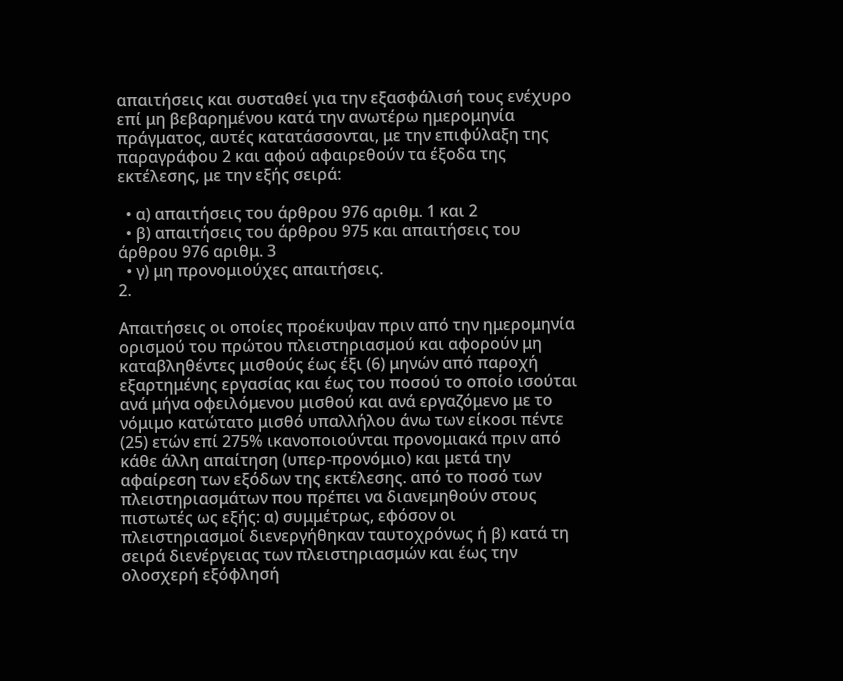απαιτήσεις και συσταθεί για την εξασφάλισή τους ενέχυρο επί μη βεβαρημένου κατά την ανωτέρω ημερομηνία πράγματος, αυτές κατατάσσονται, με την επιφύλαξη της παραγράφου 2 και αφού αφαιρεθούν τα έξοδα της εκτέλεσης, με την εξής σειρά:

  • α) απαιτήσεις του άρθρου 976 αριθμ. 1 και 2
  • β) απαιτήσεις του άρθρου 975 και απαιτήσεις του άρθρου 976 αριθμ. 3
  • γ) μη προνομιούχες απαιτήσεις.
2.

Απαιτήσεις οι οποίες προέκυψαν πριν από την ημερομηνία ορισμού του πρώτου πλειστηριασμού και αφορούν μη καταβληθέντες μισθούς έως έξι (6) μηνών από παροχή εξαρτημένης εργασίας και έως του ποσού το οποίο ισούται ανά μήνα οφειλόμενου μισθού και ανά εργαζόμενο με το νόμιμο κατώτατο μισθό υπαλλήλου άνω των είκοσι πέντε (25) ετών επί 275% ικανοποιούνται προνομιακά πριν από κάθε άλλη απαίτηση (υπερ-προνόμιο) και μετά την αφαίρεση των εξόδων της εκτέλεσης. από το ποσό των πλειστηριασμάτων που πρέπει να διανεμηθούν στους πιστωτές ως εξής: α) συμμέτρως, εφόσον οι πλειστηριασμοί διενεργήθηκαν ταυτοχρόνως ή β) κατά τη σειρά διενέργειας των πλειστηριασμών και έως την ολοσχερή εξόφλησή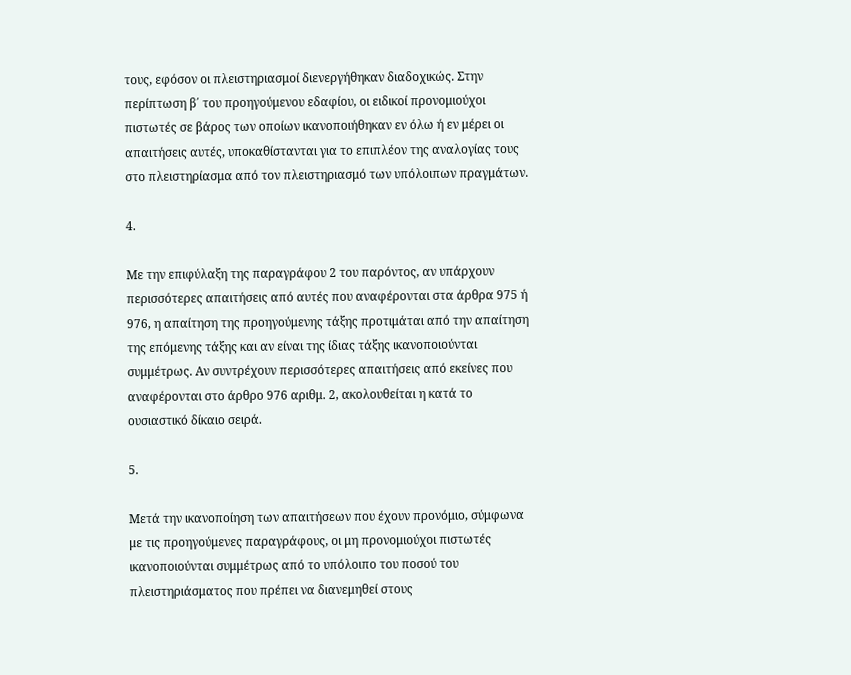τους, εφόσον οι πλειστηριασμοί διενεργήθηκαν διαδοχικώς. Στην περίπτωση β΄ του προηγούμενου εδαφίου, οι ειδικοί προνομιούχοι πιστωτές σε βάρος των οποίων ικανοποιήθηκαν εν όλω ή εν μέρει οι απαιτήσεις αυτές, υποκαθίστανται για το επιπλέον της αναλογίας τους στο πλειστηρίασμα από τον πλειστηριασμό των υπόλοιπων πραγμάτων.

4.

Με την επιφύλαξη της παραγράφου 2 του παρόντος, αν υπάρχουν περισσότερες απαιτήσεις από αυτές που αναφέρονται στα άρθρα 975 ή 976, η απαίτηση της προηγούμενης τάξης προτιμάται από την απαίτηση της επόμενης τάξης και αν είναι της ίδιας τάξης ικανοποιούνται συμμέτρως. Αν συντρέχουν περισσότερες απαιτήσεις από εκείνες που αναφέρονται στο άρθρο 976 αριθμ. 2, ακολουθείται η κατά το ουσιαστικό δίκαιο σειρά.

5.

Μετά την ικανοποίηση των απαιτήσεων που έχουν προνόμιο, σύμφωνα με τις προηγούμενες παραγράφους, οι μη προνομιούχοι πιστωτές ικανοποιούνται συμμέτρως από το υπόλοιπο του ποσού του πλειστηριάσματος που πρέπει να διανεμηθεί στους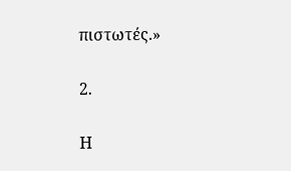πιστωτές.»

2.

Η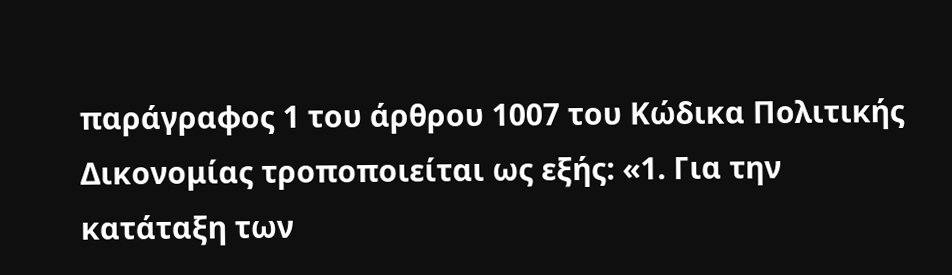παράγραφος 1 του άρθρου 1007 του Κώδικα Πολιτικής Δικονομίας τροποποιείται ως εξής: «1. Για την κατάταξη των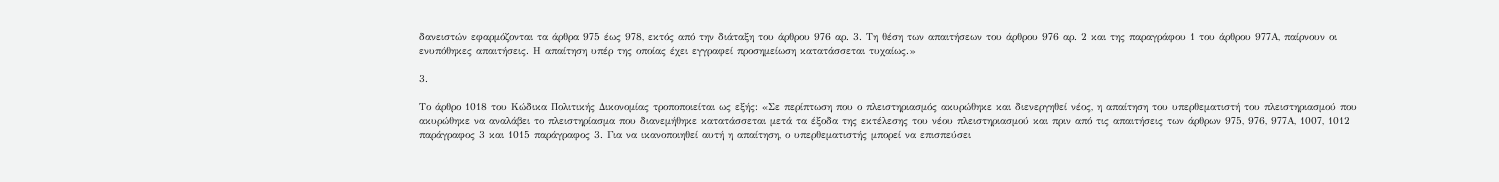δανειστών εφαρμόζονται τα άρθρα 975 έως 978, εκτός από την διάταξη του άρθρου 976 αρ. 3. Τη θέση των απαιτήσεων του άρθρου 976 αρ. 2 και της παραγράφου 1 του άρθρου 977Α, παίρνουν οι ενυπόθηκες απαιτήσεις. Η απαίτηση υπέρ της οποίας έχει εγγραφεί προσημείωση κατατάσσεται τυχαίως.»

3.

Το άρθρο 1018 του Κώδικα Πολιτικής Δικονομίας τροποποιείται ως εξής: «Σε περίπτωση που ο πλειστηριασμός ακυρώθηκε και διενεργηθεί νέος, η απαίτηση του υπερθεματιστή του πλειστηριασμού που ακυρώθηκε να αναλάβει το πλειστηρίασμα που διανεμήθηκε κατατάσσεται μετά τα έξοδα της εκτέλεσης του νέου πλειστηριασμού και πριν από τις απαιτήσεις των άρθρων 975, 976, 977Α, 1007, 1012 παράγραφος 3 και 1015 παράγραφος 3. Για να ικανοποιηθεί αυτή η απαίτηση, ο υπερθεματιστής μπορεί να επισπεύσει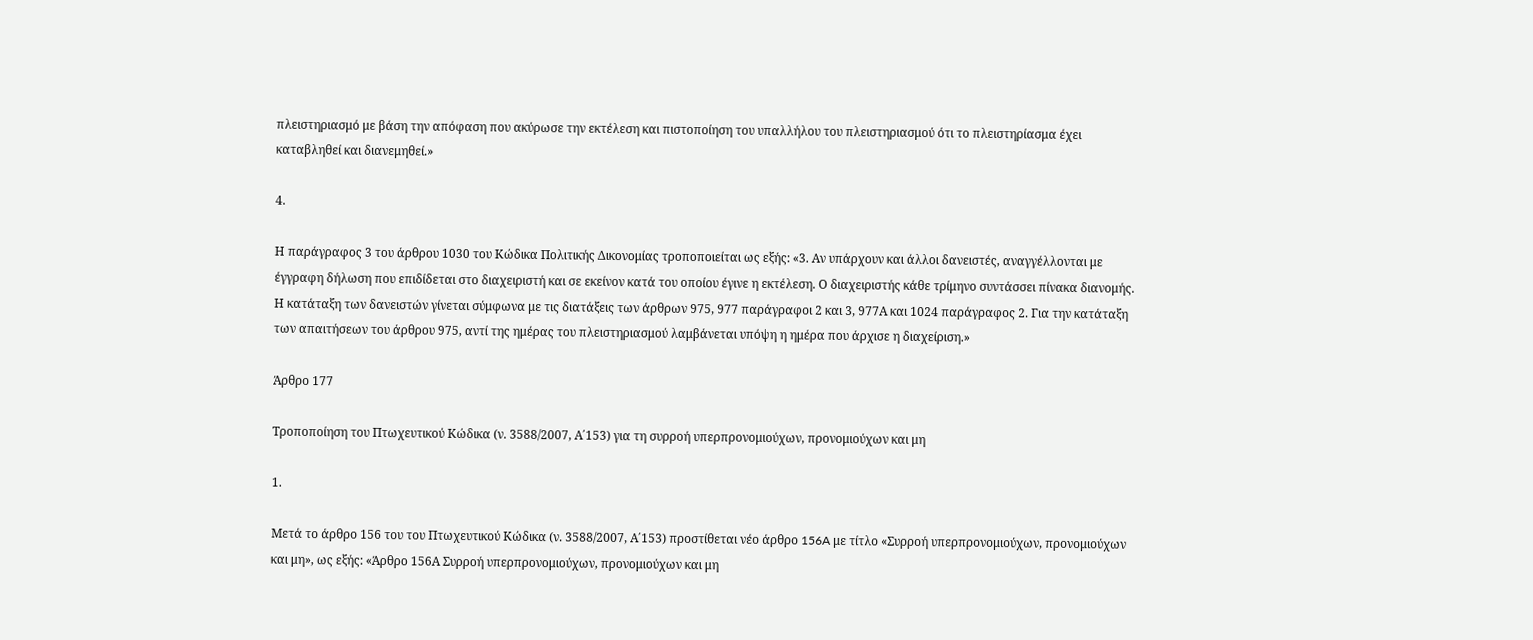πλειστηριασμό με βάση την απόφαση που ακύρωσε την εκτέλεση και πιστοποίηση του υπαλλήλου του πλειστηριασμού ότι το πλειστηρίασμα έχει καταβληθεί και διανεμηθεί.»

4.

Η παράγραφος 3 του άρθρου 1030 του Κώδικα Πολιτικής Δικονομίας τροποποιείται ως εξής: «3. Αν υπάρχουν και άλλοι δανειστές, αναγγέλλονται με έγγραφη δήλωση που επιδίδεται στο διαχειριστή και σε εκείνον κατά του οποίου έγινε η εκτέλεση. Ο διαχειριστής κάθε τρίμηνο συντάσσει πίνακα διανομής. Η κατάταξη των δανειστών γίνεται σύμφωνα με τις διατάξεις των άρθρων 975, 977 παράγραφοι 2 και 3, 977Α και 1024 παράγραφος 2. Για την κατάταξη των απαιτήσεων του άρθρου 975, αντί της ημέρας του πλειστηριασμού λαμβάνεται υπόψη η ημέρα που άρχισε η διαχείριση.»

Άρθρο 177

Τροποποίηση του Πτωχευτικού Κώδικα (ν. 3588/2007, Α΄153) για τη συρροή υπερπρονομιούχων, προνομιούχων και μη

1.

Μετά το άρθρο 156 του του Πτωχευτικού Κώδικα (ν. 3588/2007, Α΄153) προστίθεται νέο άρθρο 156A με τίτλο «Συρροή υπερπρονομιούχων, προνομιούχων και μη», ως εξής: «Άρθρο 156Α Συρροή υπερπρονομιούχων, προνομιούχων και μη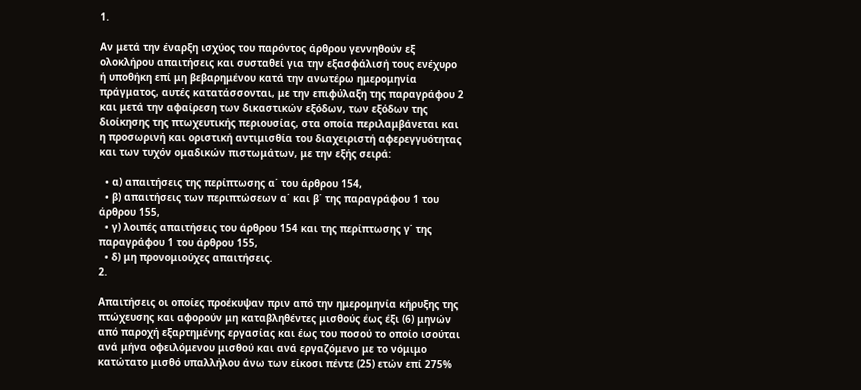1.

Αν μετά την έναρξη ισχύος του παρόντος άρθρου γεννηθούν εξ ολοκλήρου απαιτήσεις και συσταθεί για την εξασφάλισή τους ενέχυρο ή υποθήκη επί μη βεβαρημένου κατά την ανωτέρω ημερομηνία πράγματος, αυτές κατατάσσονται, με την επιφύλαξη της παραγράφου 2 και μετά την αφαίρεση των δικαστικών εξόδων, των εξόδων της διοίκησης της πτωχευτικής περιουσίας, στα οποία περιλαμβάνεται και η προσωρινή και οριστική αντιμισθία του διαχειριστή αφερεγγυότητας και των τυχόν ομαδικών πιστωμάτων, με την εξής σειρά:

  • α) απαιτήσεις της περίπτωσης α΄ του άρθρου 154,
  • β) απαιτήσεις των περιπτώσεων α΄ και β΄ της παραγράφου 1 του άρθρου 155,
  • γ) λοιπές απαιτήσεις του άρθρου 154 και της περίπτωσης γ΄ της παραγράφου 1 του άρθρου 155,
  • δ) μη προνομιούχες απαιτήσεις.
2.

Απαιτήσεις οι οποίες προέκυψαν πριν από την ημερομηνία κήρυξης της πτώχευσης και αφορούν μη καταβληθέντες μισθούς έως έξι (6) μηνών από παροχή εξαρτημένης εργασίας και έως του ποσού το οποίο ισούται ανά μήνα οφειλόμενου μισθού και ανά εργαζόμενο με το νόμιμο κατώτατο μισθό υπαλλήλου άνω των είκοσι πέντε (25) ετών επί 275%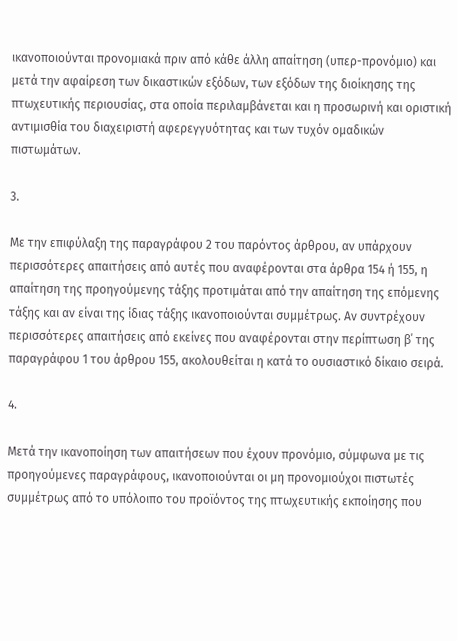ικανοποιούνται προνομιακά πριν από κάθε άλλη απαίτηση (υπερ-προνόμιο) και μετά την αφαίρεση των δικαστικών εξόδων, των εξόδων της διοίκησης της πτωχευτικής περιουσίας, στα οποία περιλαμβάνεται και η προσωρινή και οριστική αντιμισθία του διαχειριστή αφερεγγυότητας και των τυχόν ομαδικών πιστωμάτων.

3.

Με την επιφύλαξη της παραγράφου 2 του παρόντος άρθρου, αν υπάρχουν περισσότερες απαιτήσεις από αυτές που αναφέρονται στα άρθρα 154 ή 155, η απαίτηση της προηγούμενης τάξης προτιμάται από την απαίτηση της επόμενης τάξης και αν είναι της ίδιας τάξης ικανοποιούνται συμμέτρως. Αν συντρέχουν περισσότερες απαιτήσεις από εκείνες που αναφέρονται στην περίπτωση β΄ της παραγράφου 1 του άρθρου 155, ακολουθείται η κατά το ουσιαστικό δίκαιο σειρά.

4.

Μετά την ικανοποίηση των απαιτήσεων που έχουν προνόμιο, σύμφωνα με τις προηγούμενες παραγράφους, ικανοποιούνται οι μη προνομιούχοι πιστωτές συμμέτρως από το υπόλοιπο του προϊόντος της πτωχευτικής εκποίησης που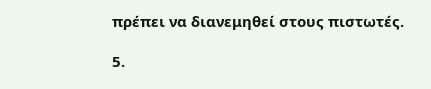πρέπει να διανεμηθεί στους πιστωτές.

5.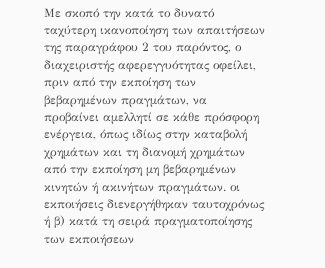Με σκοπό την κατά το δυνατό ταχύτερη ικανοποίηση των απαιτήσεων της παραγράφου 2 του παρόντος, ο διαχειριστής αφερεγγυότητας οφείλει, πριν από την εκποίηση των βεβαρημένων πραγμάτων, να προβαίνει αμελλητί σε κάθε πρόσφορη ενέργεια, όπως ιδίως στην καταβολή χρημάτων και τη διανομή χρημάτων από την εκποίηση μη βεβαρημένων κινητών ή ακινήτων πραγμάτων. οι εκποιήσεις διενεργήθηκαν ταυτοχρόνως ή β) κατά τη σειρά πραγματοποίησης των εκποιήσεων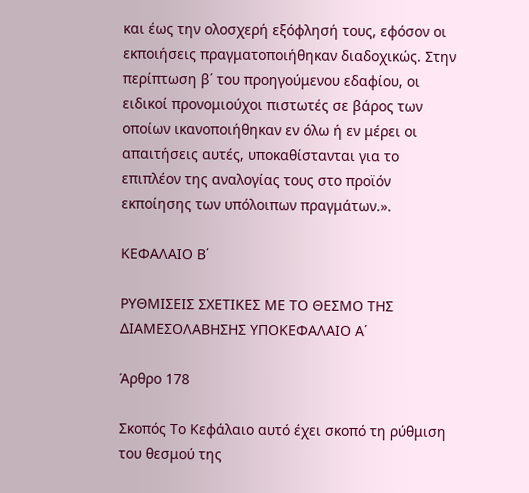και έως την ολοσχερή εξόφλησή τους, εφόσον οι εκποιήσεις πραγματοποιήθηκαν διαδοχικώς. Στην περίπτωση β΄ του προηγούμενου εδαφίου, οι ειδικοί προνομιούχοι πιστωτές σε βάρος των οποίων ικανοποιήθηκαν εν όλω ή εν μέρει οι απαιτήσεις αυτές, υποκαθίστανται για το επιπλέον της αναλογίας τους στο προϊόν εκποίησης των υπόλοιπων πραγμάτων.».

ΚΕΦΑΛΑΙΟ Β΄

ΡΥΘΜΙΣΕΙΣ ΣΧΕΤΙΚΕΣ ΜΕ ΤΟ ΘΕΣΜΟ ΤΗΣ ΔΙΑΜΕΣΟΛΑΒΗΣΗΣ ΥΠΟΚΕΦΑΛΑΙΟ Α΄

Άρθρο 178

Σκοπός Το Κεφάλαιο αυτό έχει σκοπό τη ρύθμιση του θεσμού της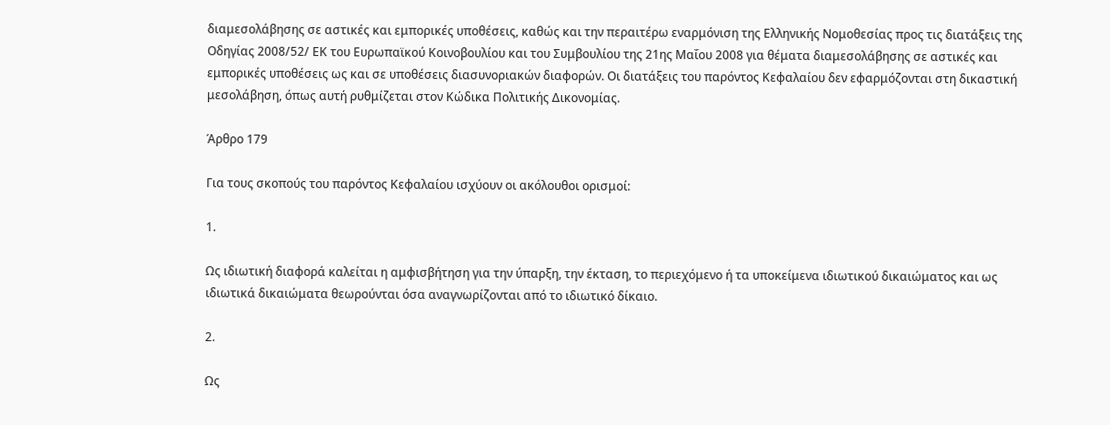διαμεσολάβησης σε αστικές και εμπορικές υποθέσεις, καθώς και την περαιτέρω εναρμόνιση της Ελληνικής Νομοθεσίας προς τις διατάξεις της Οδηγίας 2008/52/ ΕΚ του Ευρωπαϊκού Κοινοβουλίου και του Συμβουλίου της 21ης Μαΐου 2008 για θέματα διαμεσολάβησης σε αστικές και εμπορικές υποθέσεις ως και σε υποθέσεις διασυνοριακών διαφορών. Οι διατάξεις του παρόντος Κεφαλαίου δεν εφαρμόζονται στη δικαστική μεσολάβηση, όπως αυτή ρυθμίζεται στον Κώδικα Πολιτικής Δικονομίας.

Άρθρο 179

Για τους σκοπούς του παρόντος Κεφαλαίου ισχύουν οι ακόλουθοι ορισμοί:

1.

Ως ιδιωτική διαφορά καλείται η αμφισβήτηση για την ύπαρξη, την έκταση, το περιεχόμενο ή τα υποκείμενα ιδιωτικού δικαιώματος και ως ιδιωτικά δικαιώματα θεωρούνται όσα αναγνωρίζονται από το ιδιωτικό δίκαιο.

2.

Ως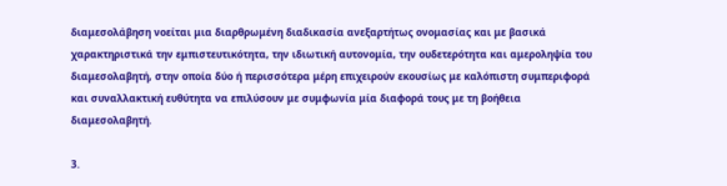διαμεσολάβηση νοείται μια διαρθρωμένη διαδικασία ανεξαρτήτως ονομασίας και με βασικά χαρακτηριστικά την εμπιστευτικότητα, την ιδιωτική αυτονομία, την ουδετερότητα και αμεροληψία του διαμεσολαβητή, στην οποία δύο ή περισσότερα μέρη επιχειρούν εκουσίως με καλόπιστη συμπεριφορά και συναλλακτική ευθύτητα να επιλύσουν με συμφωνία μία διαφορά τους με τη βοήθεια διαμεσολαβητή.

3.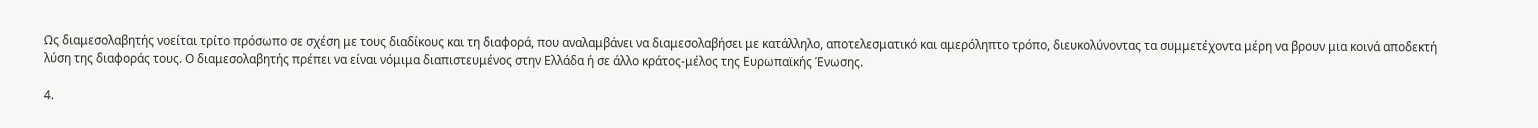Ως διαμεσολαβητής νοείται τρίτο πρόσωπο σε σχέση με τους διαδίκους και τη διαφορά, που αναλαμβάνει να διαμεσολαβήσει με κατάλληλο, αποτελεσματικό και αμερόληπτο τρόπο, διευκολύνοντας τα συμμετέχοντα μέρη να βρουν μια κοινά αποδεκτή λύση της διαφοράς τους. Ο διαμεσολαβητής πρέπει να είναι νόμιμα διαπιστευμένος στην Ελλάδα ή σε άλλο κράτος-μέλος της Ευρωπαϊκής Ένωσης.

4.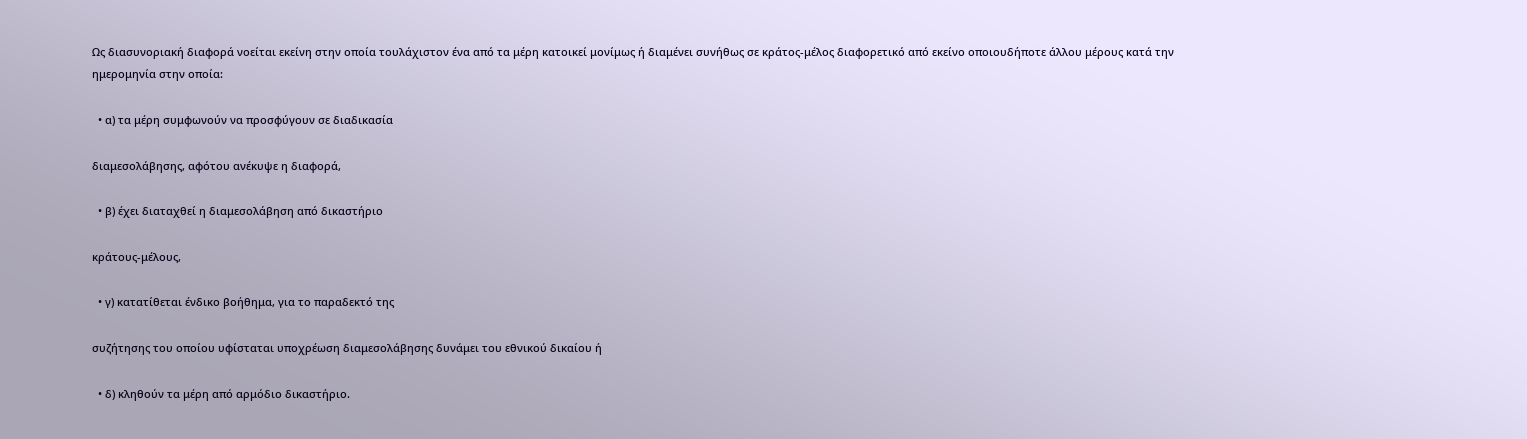Ως διασυνοριακή διαφορά νοείται εκείνη στην οποία τουλάχιστον ένα από τα μέρη κατοικεί μονίμως ή διαμένει συνήθως σε κράτος-μέλος διαφορετικό από εκείνο οποιουδήποτε άλλου μέρους κατά την ημερομηνία στην οποία:

  • α) τα μέρη συμφωνούν να προσφύγουν σε διαδικασία

διαμεσολάβησης, αφότου ανέκυψε η διαφορά,

  • β) έχει διαταχθεί η διαμεσολάβηση από δικαστήριο

κράτους-μέλους,

  • γ) κατατίθεται ένδικο βοήθημα, για το παραδεκτό της

συζήτησης του οποίου υφίσταται υποχρέωση διαμεσολάβησης δυνάμει του εθνικού δικαίου ή

  • δ) κληθούν τα μέρη από αρμόδιο δικαστήριο.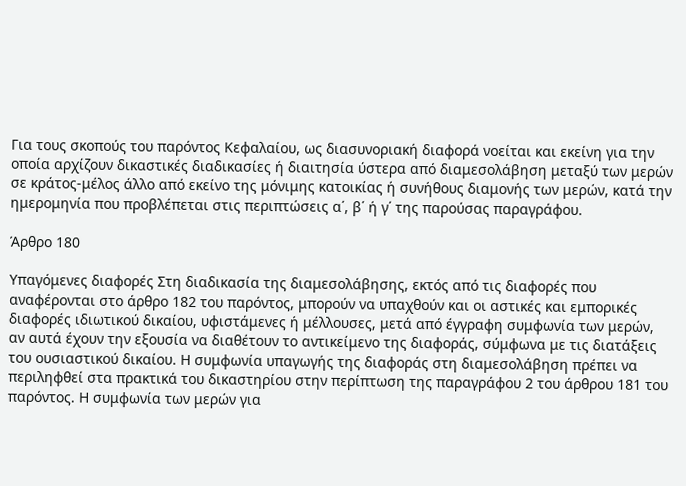Για τους σκοπούς του παρόντος Κεφαλαίου, ως διασυνοριακή διαφορά νοείται και εκείνη για την οποία αρχίζουν δικαστικές διαδικασίες ή διαιτησία ύστερα από διαμεσολάβηση μεταξύ των μερών σε κράτος-μέλος άλλο από εκείνο της μόνιμης κατοικίας ή συνήθους διαμονής των μερών, κατά την ημερομηνία που προβλέπεται στις περιπτώσεις α΄, β΄ ή γ΄ της παρούσας παραγράφου.

Άρθρο 180

Υπαγόμενες διαφορές Στη διαδικασία της διαμεσολάβησης, εκτός από τις διαφορές που αναφέρονται στο άρθρο 182 του παρόντος, μπορούν να υπαχθούν και οι αστικές και εμπορικές διαφορές ιδιωτικού δικαίου, υφιστάμενες ή μέλλουσες, μετά από έγγραφη συμφωνία των μερών, αν αυτά έχουν την εξουσία να διαθέτουν το αντικείμενο της διαφοράς, σύμφωνα με τις διατάξεις του ουσιαστικού δικαίου. Η συμφωνία υπαγωγής της διαφοράς στη διαμεσολάβηση πρέπει να περιληφθεί στα πρακτικά του δικαστηρίου στην περίπτωση της παραγράφου 2 του άρθρου 181 του παρόντος. Η συμφωνία των μερών για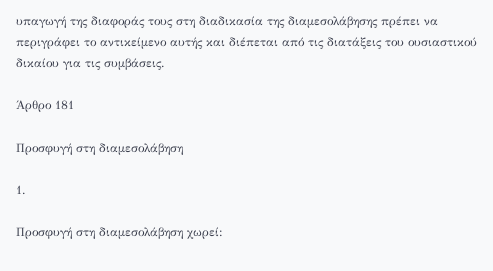υπαγωγή της διαφοράς τους στη διαδικασία της διαμεσολάβησης πρέπει να περιγράφει το αντικείμενο αυτής και διέπεται από τις διατάξεις του ουσιαστικού δικαίου για τις συμβάσεις.

Άρθρο 181

Προσφυγή στη διαμεσολάβηση

1.

Προσφυγή στη διαμεσολάβηση χωρεί: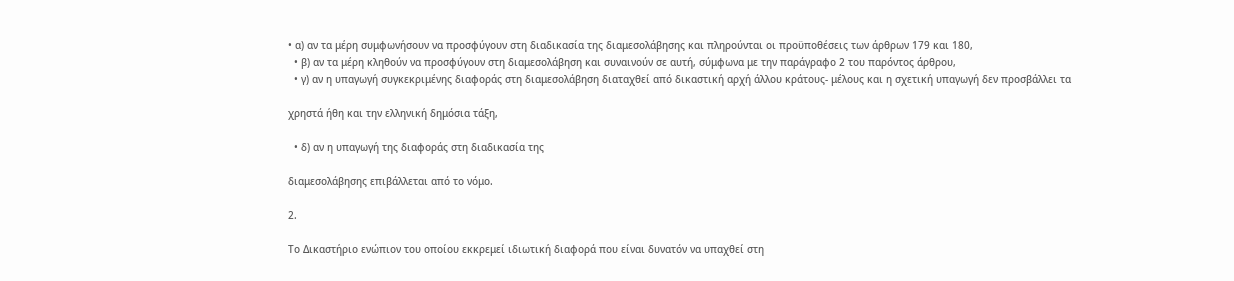• α) αν τα μέρη συμφωνήσουν να προσφύγουν στη διαδικασία της διαμεσολάβησης και πληρούνται οι προϋποθέσεις των άρθρων 179 και 180,
  • β) αν τα μέρη κληθούν να προσφύγουν στη διαμεσολάβηση και συναινούν σε αυτή, σύμφωνα με την παράγραφο 2 του παρόντος άρθρου,
  • γ) αν η υπαγωγή συγκεκριμένης διαφοράς στη διαμεσολάβηση διαταχθεί από δικαστική αρχή άλλου κράτους- μέλους και η σχετική υπαγωγή δεν προσβάλλει τα

χρηστά ήθη και την ελληνική δημόσια τάξη,

  • δ) αν η υπαγωγή της διαφοράς στη διαδικασία της

διαμεσολάβησης επιβάλλεται από το νόμο.

2.

Το Δικαστήριο ενώπιον του οποίου εκκρεμεί ιδιωτική διαφορά που είναι δυνατόν να υπαχθεί στη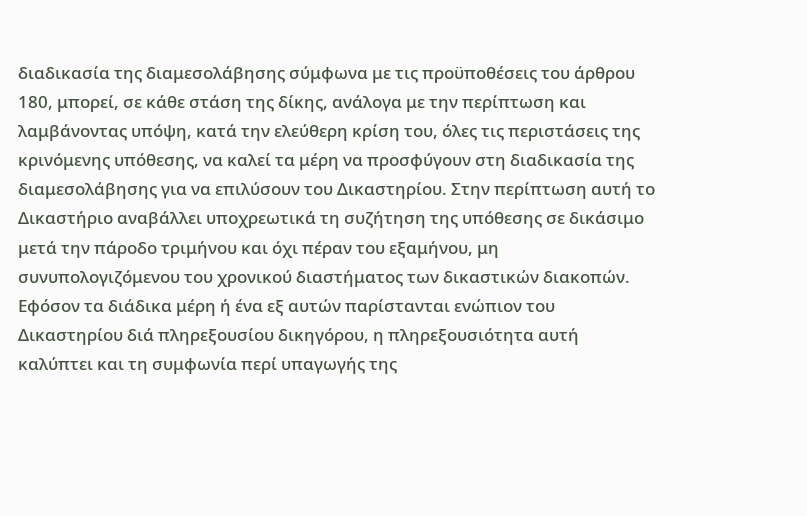διαδικασία της διαμεσολάβησης σύμφωνα με τις προϋποθέσεις του άρθρου 180, μπορεί, σε κάθε στάση της δίκης, ανάλογα με την περίπτωση και λαμβάνοντας υπόψη, κατά την ελεύθερη κρίση του, όλες τις περιστάσεις της κρινόμενης υπόθεσης, να καλεί τα μέρη να προσφύγουν στη διαδικασία της διαμεσολάβησης για να επιλύσουν του Δικαστηρίου. Στην περίπτωση αυτή το Δικαστήριο αναβάλλει υποχρεωτικά τη συζήτηση της υπόθεσης σε δικάσιμο μετά την πάροδο τριμήνου και όχι πέραν του εξαμήνου, μη συνυπολογιζόμενου του χρονικού διαστήματος των δικαστικών διακοπών. Εφόσον τα διάδικα μέρη ή ένα εξ αυτών παρίστανται ενώπιον του Δικαστηρίου διά πληρεξουσίου δικηγόρου, η πληρεξουσιότητα αυτή καλύπτει και τη συμφωνία περί υπαγωγής της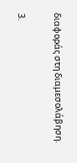διαφοράς στη διαμεσολάβηση.

3.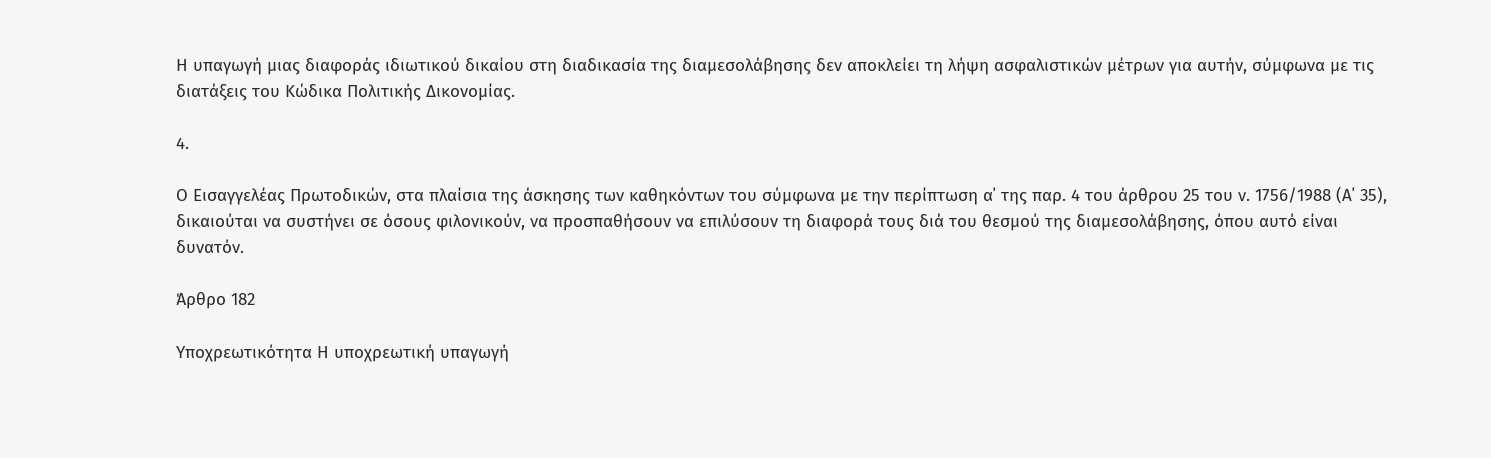Η υπαγωγή μιας διαφοράς ιδιωτικού δικαίου στη διαδικασία της διαμεσολάβησης δεν αποκλείει τη λήψη ασφαλιστικών μέτρων για αυτήν, σύμφωνα με τις διατάξεις του Κώδικα Πολιτικής Δικονομίας.

4.

Ο Εισαγγελέας Πρωτοδικών, στα πλαίσια της άσκησης των καθηκόντων του σύμφωνα με την περίπτωση α΄ της παρ. 4 του άρθρου 25 του ν. 1756/1988 (Α΄ 35), δικαιούται να συστήνει σε όσους φιλονικούν, να προσπαθήσουν να επιλύσουν τη διαφορά τους διά του θεσμού της διαμεσολάβησης, όπου αυτό είναι δυνατόν.

Άρθρο 182

Υποχρεωτικότητα Η υποχρεωτική υπαγωγή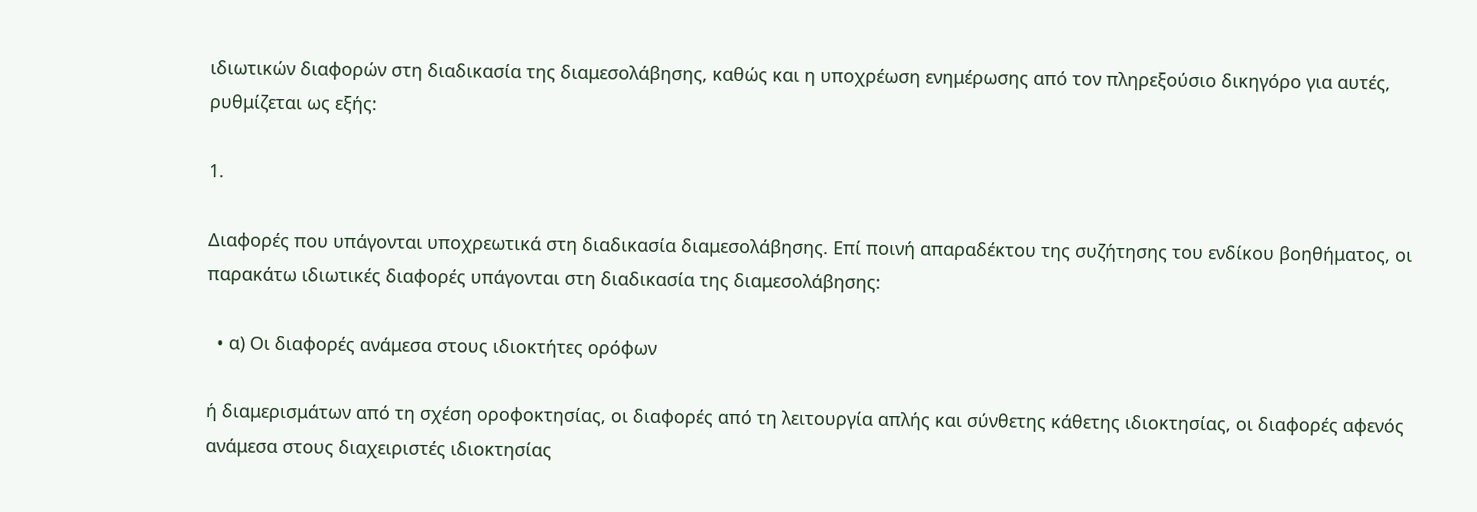ιδιωτικών διαφορών στη διαδικασία της διαμεσολάβησης, καθώς και η υποχρέωση ενημέρωσης από τον πληρεξούσιο δικηγόρο για αυτές, ρυθμίζεται ως εξής:

1.

Διαφορές που υπάγονται υποχρεωτικά στη διαδικασία διαμεσολάβησης. Επί ποινή απαραδέκτου της συζήτησης του ενδίκου βοηθήματος, οι παρακάτω ιδιωτικές διαφορές υπάγονται στη διαδικασία της διαμεσολάβησης:

  • α) Οι διαφορές ανάμεσα στους ιδιοκτήτες ορόφων

ή διαμερισμάτων από τη σχέση οροφοκτησίας, οι διαφορές από τη λειτουργία απλής και σύνθετης κάθετης ιδιοκτησίας, οι διαφορές αφενός ανάμεσα στους διαχειριστές ιδιοκτησίας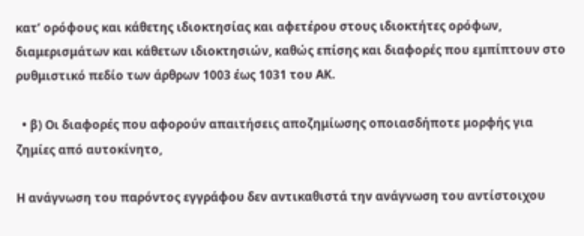κατ’ ορόφους και κάθετης ιδιοκτησίας και αφετέρου στους ιδιοκτήτες ορόφων, διαμερισμάτων και κάθετων ιδιοκτησιών, καθώς επίσης και διαφορές που εμπίπτουν στο ρυθμιστικό πεδίο των άρθρων 1003 έως 1031 του ΑΚ.

  • β) Οι διαφορές που αφορούν απαιτήσεις αποζημίωσης οποιασδήποτε μορφής για ζημίες από αυτοκίνητο,

Η ανάγνωση του παρόντος εγγράφου δεν αντικαθιστά την ανάγνωση του αντίστοιχου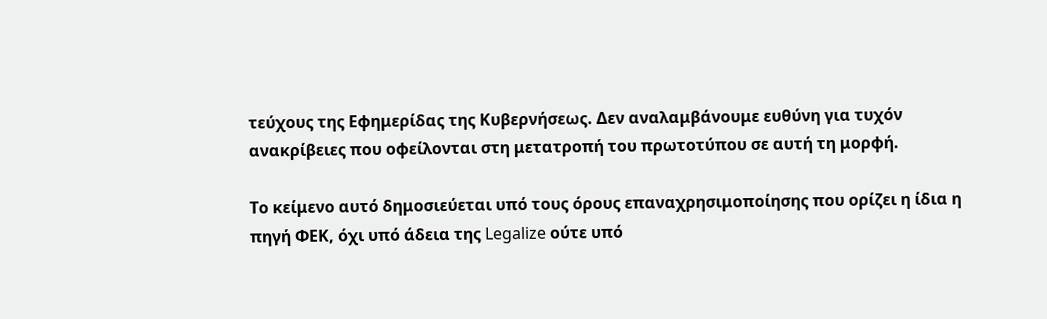τεύχους της Εφημερίδας της Κυβερνήσεως. Δεν αναλαμβάνουμε ευθύνη για τυχόν ανακρίβειες που οφείλονται στη μετατροπή του πρωτοτύπου σε αυτή τη μορφή.

Το κείμενο αυτό δημοσιεύεται υπό τους όρους επαναχρησιμοποίησης που ορίζει η ίδια η πηγή ΦΕΚ, όχι υπό άδεια της Legalize ούτε υπό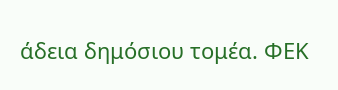άδεια δημόσιου τομέα. ΦΕΚ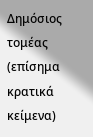Δημόσιος τομέας (επίσημα κρατικά κείμενα)